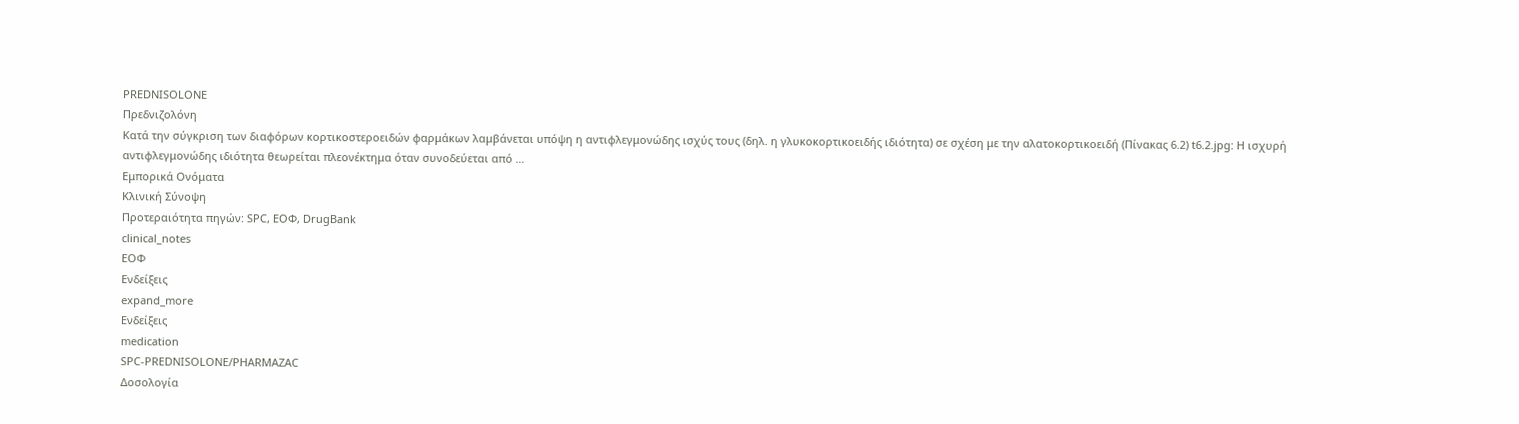PREDNISOLONE
Πρεδνιζολόνη
Kατά την σύγκριση των διαφόρων κορτικοστεροειδών φαρμάκων λαμβάνεται υπόψη η αντιφλεγμονώδης ισχύς τους (δηλ. η γλυκοκορτικοειδής ιδιότητα) σε σχέση με την αλατοκορτικοειδή (Πίνακας 6.2) t6.2.jpg: H ισχυρή αντιφλεγμονώδης ιδιότητα θεωρείται πλεονέκτημα όταν συνοδεύεται από …
Εμπορικά Ονόματα
Κλινική Σύνοψη
Προτεραιότητα πηγών: SPC, ΕΟΦ, DrugBank
clinical_notes
ΕΟΦ
Ενδείξεις
expand_more
Ενδείξεις
medication
SPC-PREDNISOLONE/PHARMAZAC
Δοσολογία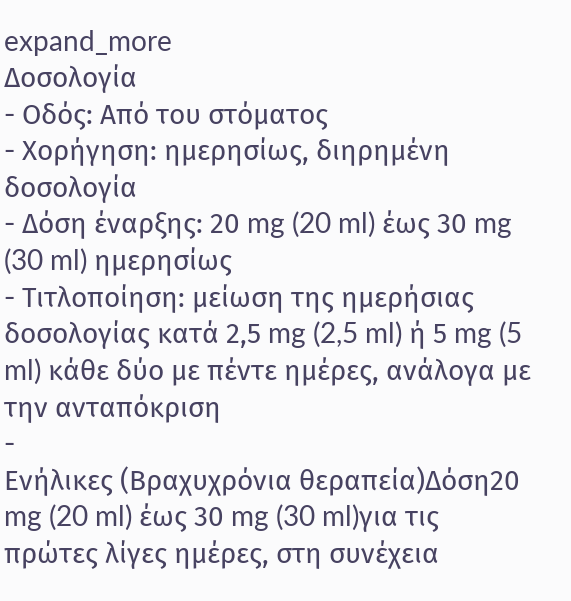expand_more
Δοσολογία
- Οδός: Από του στόματος
- Χορήγηση: ημερησίως, διηρημένη δοσολογία
- Δόση έναρξης: 20 mg (20 ml) έως 30 mg (30 ml) ημερησίως
- Τιτλοποίηση: μείωση της ημερήσιας δοσολογίας κατά 2,5 mg (2,5 ml) ή 5 mg (5 ml) κάθε δύο με πέντε ημέρες, ανάλογα με την ανταπόκριση
-
Ενήλικες (Βραχυχρόνια θεραπεία)Δόση20 mg (20 ml) έως 30 mg (30 ml)για τις πρώτες λίγες ημέρες, στη συνέχεια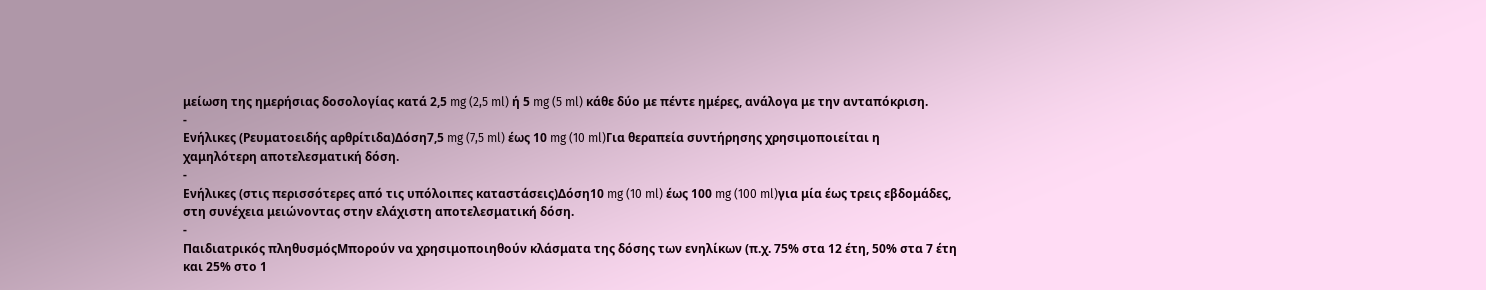μείωση της ημερήσιας δοσολογίας κατά 2,5 mg (2,5 ml) ή 5 mg (5 ml) κάθε δύο με πέντε ημέρες, ανάλογα με την ανταπόκριση.
-
Ενήλικες (Ρευματοειδής αρθρίτιδα)Δόση7,5 mg (7,5 ml) έως 10 mg (10 ml)Για θεραπεία συντήρησης χρησιμοποιείται η χαμηλότερη αποτελεσματική δόση.
-
Ενήλικες (στις περισσότερες από τις υπόλοιπες καταστάσεις)Δόση10 mg (10 ml) έως 100 mg (100 ml)για μία έως τρεις εβδομάδες, στη συνέχεια μειώνοντας στην ελάχιστη αποτελεσματική δόση.
-
Παιδιατρικός πληθυσμόςΜπορούν να χρησιμοποιηθούν κλάσματα της δόσης των ενηλίκων (π.χ. 75% στα 12 έτη, 50% στα 7 έτη και 25% στο 1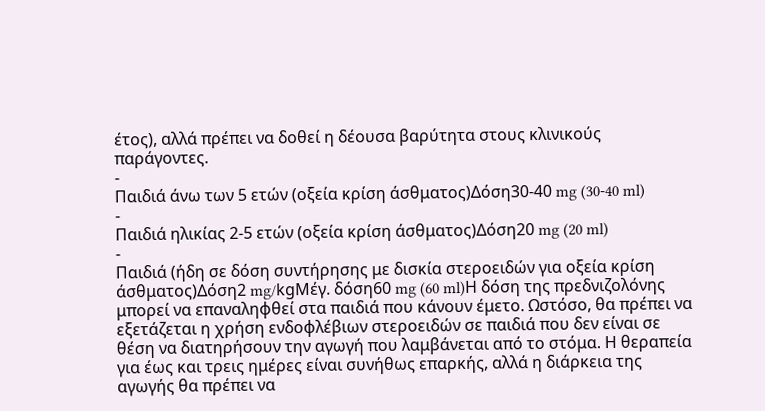έτος), αλλά πρέπει να δοθεί η δέουσα βαρύτητα στους κλινικούς παράγοντες.
-
Παιδιά άνω των 5 ετών (οξεία κρίση άσθματος)Δόση30-40 mg (30-40 ml)
-
Παιδιά ηλικίας 2-5 ετών (οξεία κρίση άσθματος)Δόση20 mg (20 ml)
-
Παιδιά (ήδη σε δόση συντήρησης με δισκία στεροειδών για οξεία κρίση άσθματος)Δόση2 mg/kgΜέγ. δόση60 mg (60 ml)Η δόση της πρεδνιζολόνης μπορεί να επαναληφθεί στα παιδιά που κάνουν έμετο. Ωστόσο, θα πρέπει να εξετάζεται η χρήση ενδοφλέβιων στεροειδών σε παιδιά που δεν είναι σε θέση να διατηρήσουν την αγωγή που λαμβάνεται από το στόμα. Η θεραπεία για έως και τρεις ημέρες είναι συνήθως επαρκής, αλλά η διάρκεια της αγωγής θα πρέπει να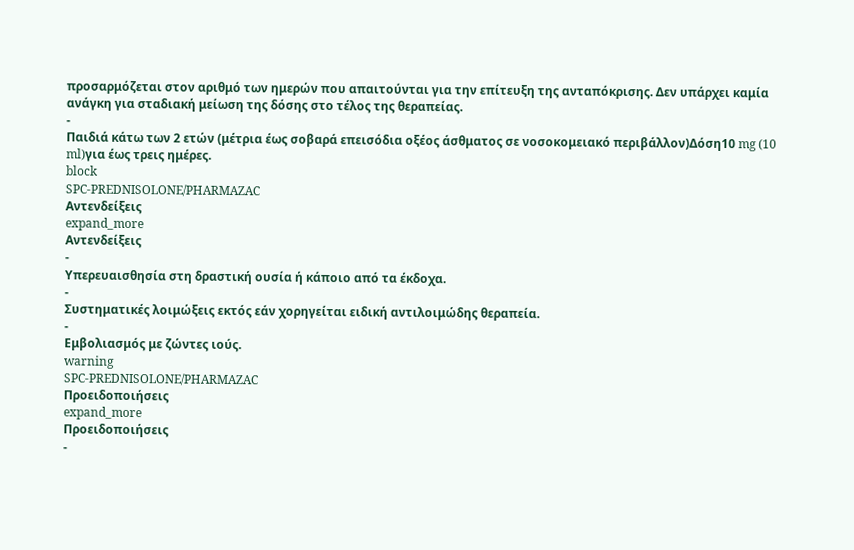προσαρμόζεται στον αριθμό των ημερών που απαιτούνται για την επίτευξη της ανταπόκρισης. Δεν υπάρχει καμία ανάγκη για σταδιακή μείωση της δόσης στο τέλος της θεραπείας.
-
Παιδιά κάτω των 2 ετών (μέτρια έως σοβαρά επεισόδια οξέος άσθματος σε νοσοκομειακό περιβάλλον)Δόση10 mg (10 ml)για έως τρεις ημέρες.
block
SPC-PREDNISOLONE/PHARMAZAC
Αντενδείξεις
expand_more
Αντενδείξεις
-
Υπερευαισθησία στη δραστική ουσία ή κάποιο από τα έκδοχα.
-
Συστηματικές λοιμώξεις εκτός εάν χορηγείται ειδική αντιλοιμώδης θεραπεία.
-
Εμβολιασμός με ζώντες ιούς.
warning
SPC-PREDNISOLONE/PHARMAZAC
Προειδοποιήσεις
expand_more
Προειδοποιήσεις
-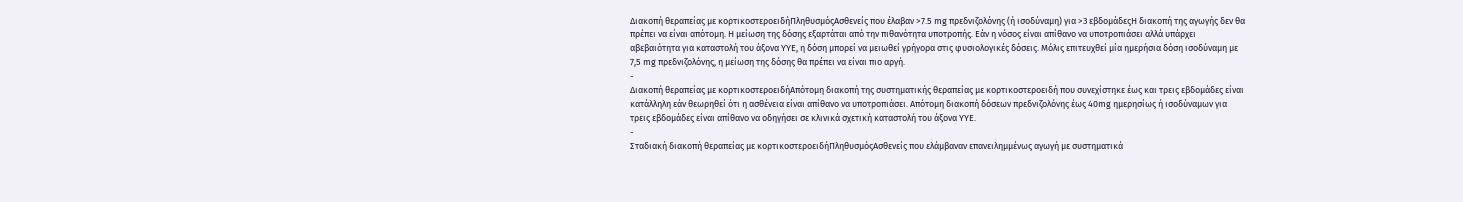Διακοπή θεραπείας με κορτικοστεροειδήΠληθυσμόςΑσθενείς που έλαβαν >7.5 mg πρεδνιζολόνης (ή ισοδύναμη) για >3 εβδομάδεςΗ διακοπή της αγωγής δεν θα πρέπει να είναι απότομη. Η μείωση της δόσης εξαρτάται από την πιθανότητα υποτροπής. Εάν η νόσος είναι απίθανο να υποτροπιάσει αλλά υπάρχει αβεβαιότητα για καταστολή του άξονα ΥΥΕ, η δόση μπορεί να μειωθεί γρήγορα στις φυσιολογικές δόσεις. Μόλις επιτευχθεί μία ημερήσια δόση ισοδύναμη με 7,5 mg πρεδνιζολόνης, η μείωση της δόσης θα πρέπει να είναι πιο αργή.
-
Διακοπή θεραπείας με κορτικοστεροειδήΑπότομη διακοπή της συστηματικής θεραπείας με κορτικοστεροειδή που συνεχίστηκε έως και τρεις εβδομάδες είναι κατάλληλη εάν θεωρηθεί ότι η ασθένεια είναι απίθανο να υποτροπιάσει. Απότομη διακοπή δόσεων πρεδνιζολόνης έως 40mg ημερησίως ή ισοδύναμων για τρεις εβδομάδες είναι απίθανο να οδηγήσει σε κλινικά σχετική καταστολή του άξονα ΥΥΕ.
-
Σταδιακή διακοπή θεραπείας με κορτικοστεροειδήΠληθυσμόςΑσθενείς που ελάμβαναν επανειλημμένως αγωγή με συστηματικά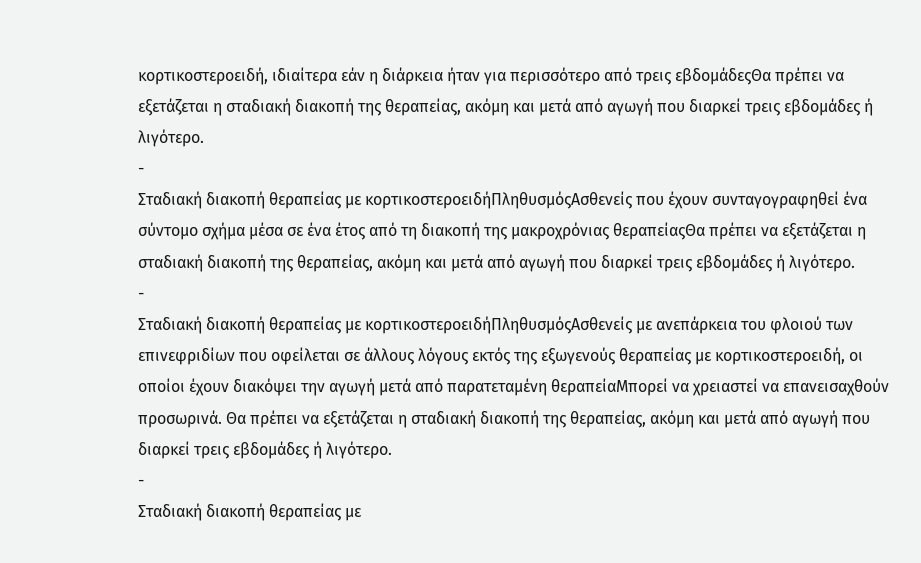κορτικοστεροειδή, ιδιαίτερα εάν η διάρκεια ήταν για περισσότερο από τρεις εβδομάδεςΘα πρέπει να εξετάζεται η σταδιακή διακοπή της θεραπείας, ακόμη και μετά από αγωγή που διαρκεί τρεις εβδομάδες ή λιγότερο.
-
Σταδιακή διακοπή θεραπείας με κορτικοστεροειδήΠληθυσμόςΑσθενείς που έχουν συνταγογραφηθεί ένα σύντομο σχήμα μέσα σε ένα έτος από τη διακοπή της μακροχρόνιας θεραπείαςΘα πρέπει να εξετάζεται η σταδιακή διακοπή της θεραπείας, ακόμη και μετά από αγωγή που διαρκεί τρεις εβδομάδες ή λιγότερο.
-
Σταδιακή διακοπή θεραπείας με κορτικοστεροειδήΠληθυσμόςΑσθενείς με ανεπάρκεια του φλοιού των επινεφριδίων που οφείλεται σε άλλους λόγους εκτός της εξωγενούς θεραπείας με κορτικοστεροειδή, οι οποίοι έχουν διακόψει την αγωγή μετά από παρατεταμένη θεραπείαΜπορεί να χρειαστεί να επανεισαχθούν προσωρινά. Θα πρέπει να εξετάζεται η σταδιακή διακοπή της θεραπείας, ακόμη και μετά από αγωγή που διαρκεί τρεις εβδομάδες ή λιγότερο.
-
Σταδιακή διακοπή θεραπείας με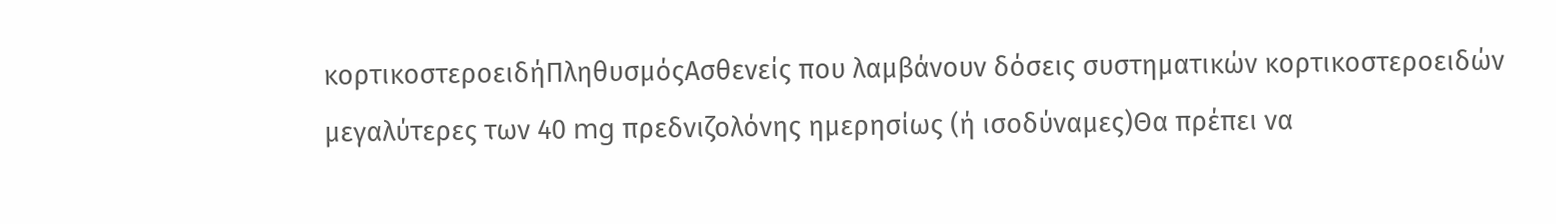κορτικοστεροειδήΠληθυσμόςΑσθενείς που λαμβάνουν δόσεις συστηματικών κορτικοστεροειδών μεγαλύτερες των 40 mg πρεδνιζολόνης ημερησίως (ή ισοδύναμες)Θα πρέπει να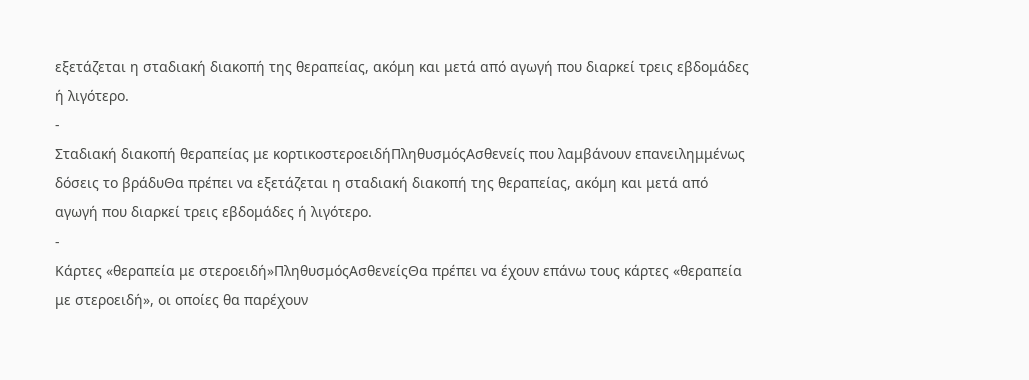εξετάζεται η σταδιακή διακοπή της θεραπείας, ακόμη και μετά από αγωγή που διαρκεί τρεις εβδομάδες ή λιγότερο.
-
Σταδιακή διακοπή θεραπείας με κορτικοστεροειδήΠληθυσμόςΑσθενείς που λαμβάνουν επανειλημμένως δόσεις το βράδυΘα πρέπει να εξετάζεται η σταδιακή διακοπή της θεραπείας, ακόμη και μετά από αγωγή που διαρκεί τρεις εβδομάδες ή λιγότερο.
-
Κάρτες «θεραπεία με στεροειδή»ΠληθυσμόςΑσθενείςΘα πρέπει να έχουν επάνω τους κάρτες «θεραπεία με στεροειδή», οι οποίες θα παρέχουν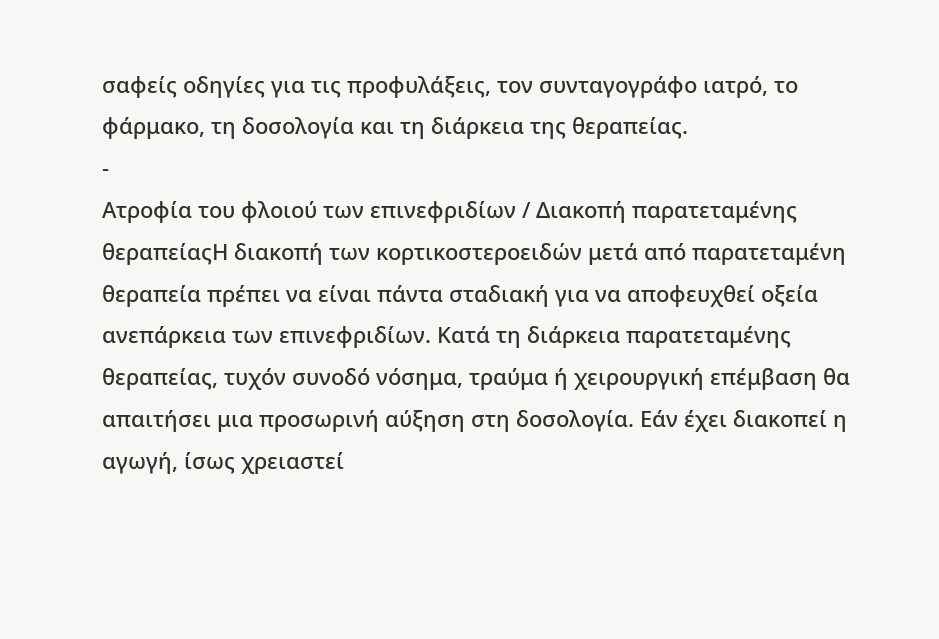σαφείς οδηγίες για τις προφυλάξεις, τον συνταγογράφο ιατρό, το φάρμακο, τη δοσολογία και τη διάρκεια της θεραπείας.
-
Ατροφία του φλοιού των επινεφριδίων / Διακοπή παρατεταμένης θεραπείαςΗ διακοπή των κορτικοστεροειδών μετά από παρατεταμένη θεραπεία πρέπει να είναι πάντα σταδιακή για να αποφευχθεί οξεία ανεπάρκεια των επινεφριδίων. Κατά τη διάρκεια παρατεταμένης θεραπείας, τυχόν συνοδό νόσημα, τραύμα ή χειρουργική επέμβαση θα απαιτήσει μια προσωρινή αύξηση στη δοσολογία. Εάν έχει διακοπεί η αγωγή, ίσως χρειαστεί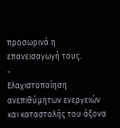προσωρινά η επανεισαγωγή τους.
-
Ελαχιστοποίηση ανεπιθύμητων ενεργειών και καταστολής του άξονα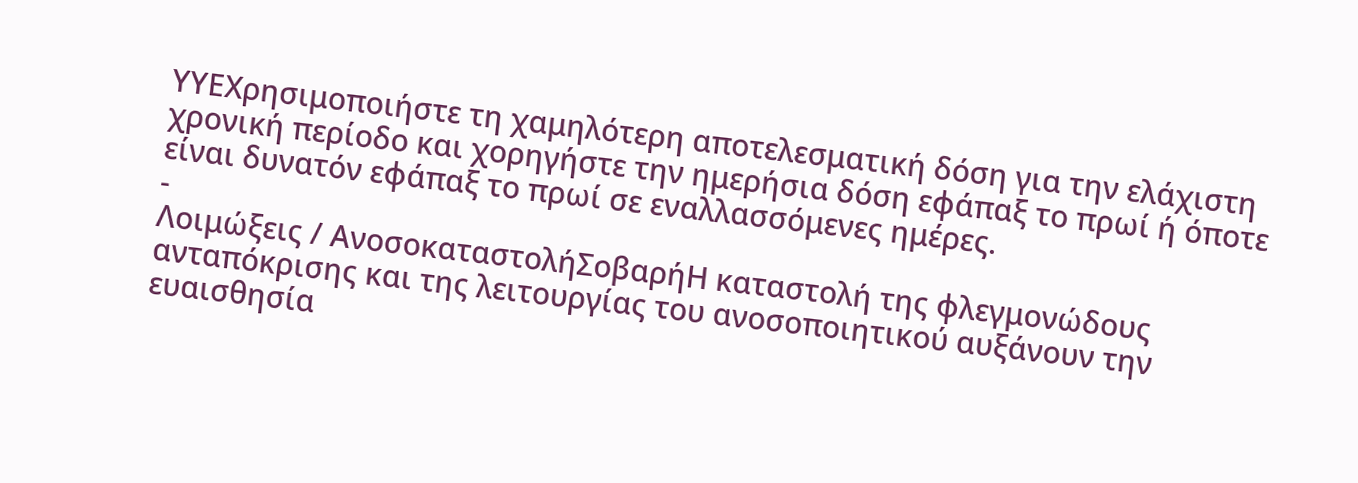ΥΥΕΧρησιμοποιήστε τη χαμηλότερη αποτελεσματική δόση για την ελάχιστη χρονική περίοδο και χορηγήστε την ημερήσια δόση εφάπαξ το πρωί ή όποτε είναι δυνατόν εφάπαξ το πρωί σε εναλλασσόμενες ημέρες.
-
Λοιμώξεις / ΑνοσοκαταστολήΣοβαρήΗ καταστολή της φλεγμονώδους ανταπόκρισης και της λειτουργίας του ανοσοποιητικού αυξάνουν την ευαισθησία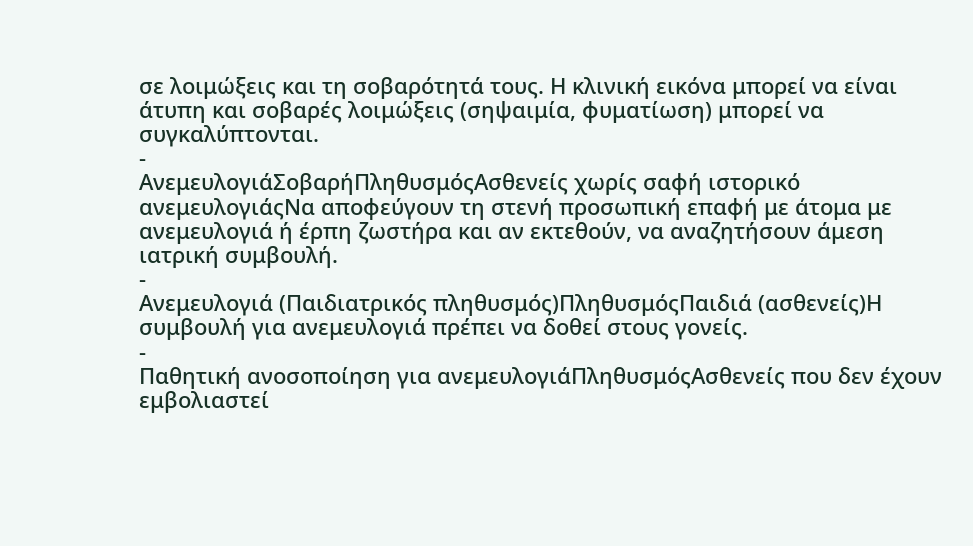σε λοιμώξεις και τη σοβαρότητά τους. Η κλινική εικόνα μπορεί να είναι άτυπη και σοβαρές λοιμώξεις (σηψαιμία, φυματίωση) μπορεί να συγκαλύπτονται.
-
ΑνεμευλογιάΣοβαρήΠληθυσμόςΑσθενείς χωρίς σαφή ιστορικό ανεμευλογιάςΝα αποφεύγουν τη στενή προσωπική επαφή με άτομα με ανεμευλογιά ή έρπη ζωστήρα και αν εκτεθούν, να αναζητήσουν άμεση ιατρική συμβουλή.
-
Ανεμευλογιά (Παιδιατρικός πληθυσμός)ΠληθυσμόςΠαιδιά (ασθενείς)Η συμβουλή για ανεμευλογιά πρέπει να δοθεί στους γονείς.
-
Παθητική ανοσοποίηση για ανεμευλογιάΠληθυσμόςΑσθενείς που δεν έχουν εμβολιαστεί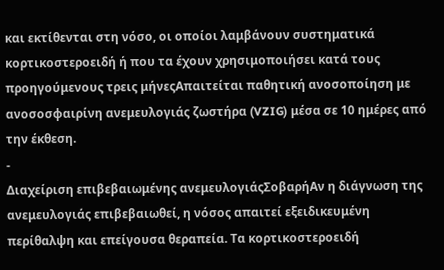και εκτίθενται στη νόσο, οι οποίοι λαμβάνουν συστηματικά κορτικοστεροειδή ή που τα έχουν χρησιμοποιήσει κατά τους προηγούμενους τρεις μήνεςΑπαιτείται παθητική ανοσοποίηση με ανοσοσφαιρίνη ανεμευλογιάς ζωστήρα (VZIG) μέσα σε 10 ημέρες από την έκθεση.
-
Διαχείριση επιβεβαιωμένης ανεμευλογιάςΣοβαρήΑν η διάγνωση της ανεμευλογιάς επιβεβαιωθεί, η νόσος απαιτεί εξειδικευμένη περίθαλψη και επείγουσα θεραπεία. Τα κορτικοστεροειδή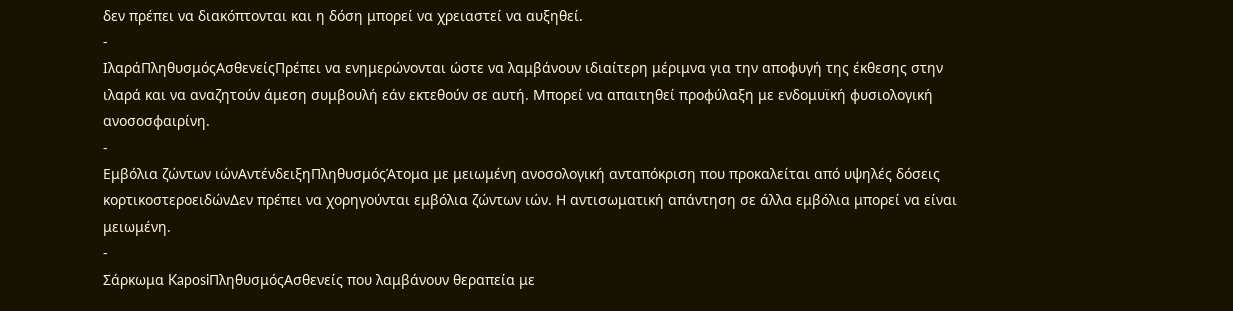δεν πρέπει να διακόπτονται και η δόση μπορεί να χρειαστεί να αυξηθεί.
-
ΙλαράΠληθυσμόςΑσθενείςΠρέπει να ενημερώνονται ώστε να λαμβάνουν ιδιαίτερη μέριμνα για την αποφυγή της έκθεσης στην ιλαρά και να αναζητούν άμεση συμβουλή εάν εκτεθούν σε αυτή. Μπορεί να απαιτηθεί προφύλαξη με ενδομυϊκή φυσιολογική ανοσοσφαιρίνη.
-
Εμβόλια ζώντων ιώνΑντένδειξηΠληθυσμόςΆτομα με μειωμένη ανοσολογική ανταπόκριση που προκαλείται από υψηλές δόσεις κορτικοστεροειδώνΔεν πρέπει να χορηγούνται εμβόλια ζώντων ιών. Η αντισωματική απάντηση σε άλλα εμβόλια μπορεί να είναι μειωμένη.
-
Σάρκωμα KaposiΠληθυσμόςΑσθενείς που λαμβάνουν θεραπεία με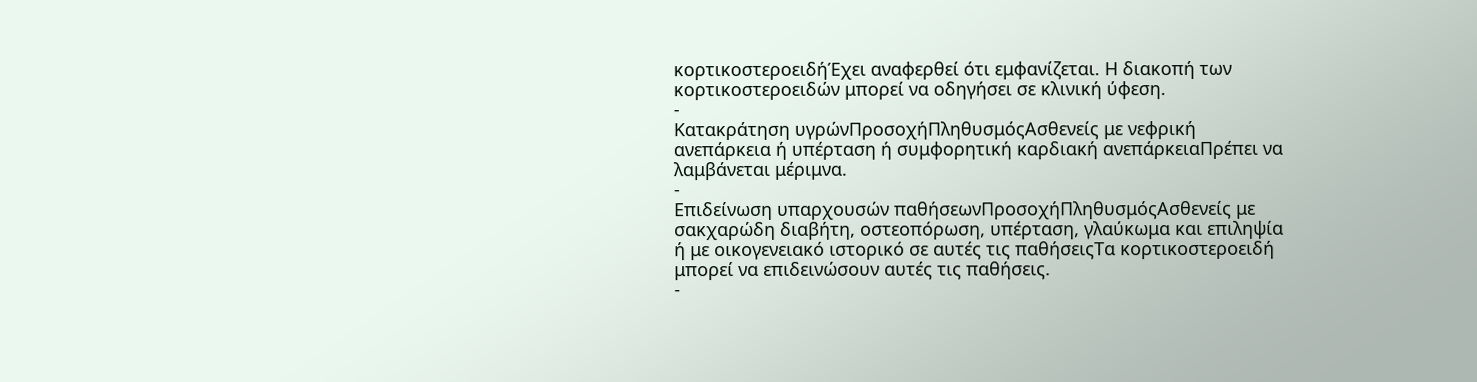κορτικοστεροειδήΈχει αναφερθεί ότι εμφανίζεται. Η διακοπή των κορτικοστεροειδών μπορεί να οδηγήσει σε κλινική ύφεση.
-
Κατακράτηση υγρώνΠροσοχήΠληθυσμόςΑσθενείς με νεφρική ανεπάρκεια ή υπέρταση ή συμφορητική καρδιακή ανεπάρκειαΠρέπει να λαμβάνεται μέριμνα.
-
Επιδείνωση υπαρχουσών παθήσεωνΠροσοχήΠληθυσμόςΑσθενείς με σακχαρώδη διαβήτη, οστεοπόρωση, υπέρταση, γλαύκωμα και επιληψία ή με οικογενειακό ιστορικό σε αυτές τις παθήσειςΤα κορτικοστεροειδή μπορεί να επιδεινώσουν αυτές τις παθήσεις.
-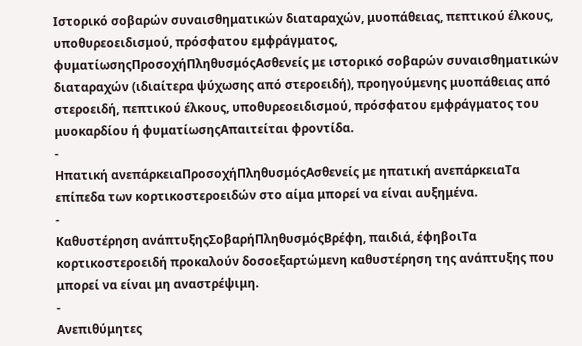Ιστορικό σοβαρών συναισθηματικών διαταραχών, μυοπάθειας, πεπτικού έλκους, υποθυρεοειδισμού, πρόσφατου εμφράγματος, φυματίωσηςΠροσοχήΠληθυσμόςΑσθενείς με ιστορικό σοβαρών συναισθηματικών διαταραχών (ιδιαίτερα ψύχωσης από στεροειδή), προηγούμενης μυοπάθειας από στεροειδή, πεπτικού έλκους, υποθυρεοειδισμού, πρόσφατου εμφράγματος του μυοκαρδίου ή φυματίωσηςΑπαιτείται φροντίδα.
-
Ηπατική ανεπάρκειαΠροσοχήΠληθυσμόςΑσθενείς με ηπατική ανεπάρκειαΤα επίπεδα των κορτικοστεροειδών στο αίμα μπορεί να είναι αυξημένα.
-
Καθυστέρηση ανάπτυξηςΣοβαρήΠληθυσμόςΒρέφη, παιδιά, έφηβοιΤα κορτικοστεροειδή προκαλούν δοσοεξαρτώμενη καθυστέρηση της ανάπτυξης που μπορεί να είναι μη αναστρέψιμη.
-
Ανεπιθύμητες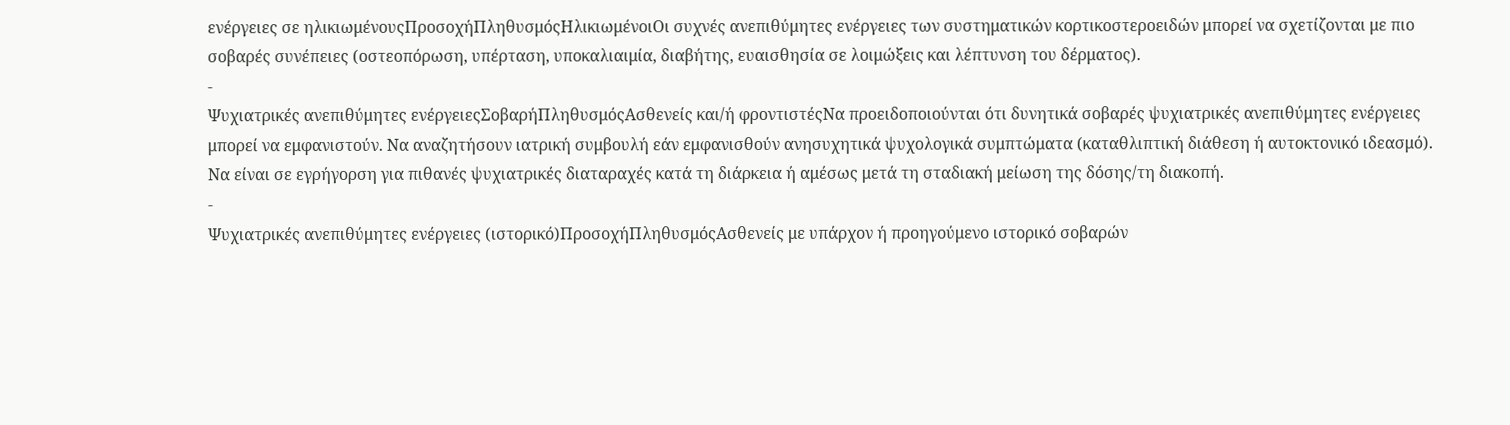ενέργειες σε ηλικιωμένουςΠροσοχήΠληθυσμόςΗλικιωμένοιΟι συχνές ανεπιθύμητες ενέργειες των συστηματικών κορτικοστεροειδών μπορεί να σχετίζονται με πιο σοβαρές συνέπειες (οστεοπόρωση, υπέρταση, υποκαλιαιμία, διαβήτης, ευαισθησία σε λοιμώξεις και λέπτυνση του δέρματος).
-
Ψυχιατρικές ανεπιθύμητες ενέργειεςΣοβαρήΠληθυσμόςΑσθενείς και/ή φροντιστέςΝα προειδοποιούνται ότι δυνητικά σοβαρές ψυχιατρικές ανεπιθύμητες ενέργειες μπορεί να εμφανιστούν. Να αναζητήσουν ιατρική συμβουλή εάν εμφανισθούν ανησυχητικά ψυχολογικά συμπτώματα (καταθλιπτική διάθεση ή αυτοκτονικό ιδεασμό). Να είναι σε εγρήγορση για πιθανές ψυχιατρικές διαταραχές κατά τη διάρκεια ή αμέσως μετά τη σταδιακή μείωση της δόσης/τη διακοπή.
-
Ψυχιατρικές ανεπιθύμητες ενέργειες (ιστορικό)ΠροσοχήΠληθυσμόςΑσθενείς με υπάρχον ή προηγούμενο ιστορικό σοβαρών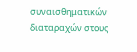συναισθηματικών διαταραχών στους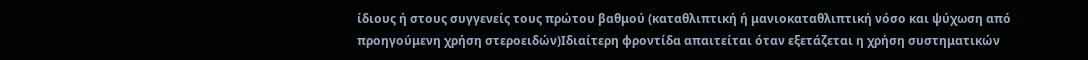ίδιους ή στους συγγενείς τους πρώτου βαθμού (καταθλιπτική ή μανιοκαταθλιπτική νόσο και ψύχωση από προηγούμενη χρήση στεροειδών)Ιδιαίτερη φροντίδα απαιτείται όταν εξετάζεται η χρήση συστηματικών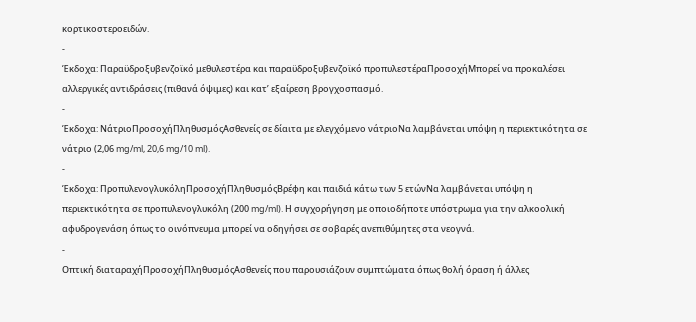κορτικοστεροειδών.
-
Έκδοχα: Παραϋδροξυβενζοϊκό μεθυλεστέρα και παραϋδροξυβενζοϊκό προπυλεστέραΠροσοχήΜπορεί να προκαλέσει αλλεργικές αντιδράσεις (πιθανά όψιμες) και κατ’ εξαίρεση βρογχοσπασμό.
-
Έκδοχα: ΝάτριοΠροσοχήΠληθυσμόςΑσθενείς σε δίαιτα με ελεγχόμενο νάτριοΝα λαμβάνεται υπόψη η περιεκτικότητα σε νάτριο (2,06 mg/ml, 20,6 mg/10 ml).
-
Έκδοχα: ΠροπυλενογλυκόληΠροσοχήΠληθυσμόςΒρέφη και παιδιά κάτω των 5 ετώνΝα λαμβάνεται υπόψη η περιεκτικότητα σε προπυλενογλυκόλη (200 mg/ml). Η συγχορήγηση με οποιοδήποτε υπόστρωμα για την αλκοολική αφυδρογενάση όπως το οινόπνευμα μπορεί να οδηγήσει σε σοβαρές ανεπιθύμητες στα νεογνά.
-
Οπτική διαταραχήΠροσοχήΠληθυσμόςΑσθενείς που παρουσιάζουν συμπτώματα όπως θολή όραση ή άλλες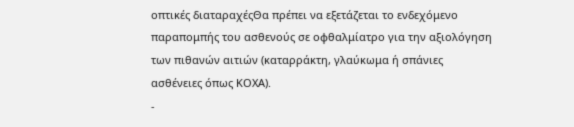οπτικές διαταραχέςΘα πρέπει να εξετάζεται το ενδεχόμενο παραπομπής του ασθενούς σε οφθαλμίατρο για την αξιολόγηση των πιθανών αιτιών (καταρράκτη, γλαύκωμα ή σπάνιες ασθένειες όπως ΚΟΧΑ).
-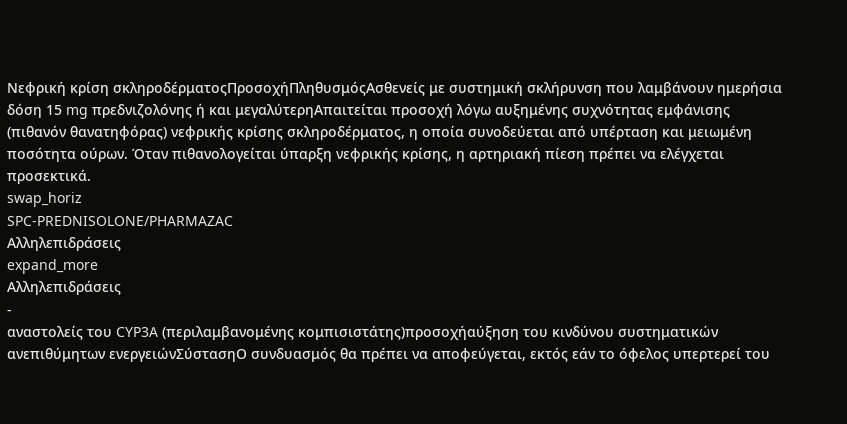Νεφρική κρίση σκληροδέρματοςΠροσοχήΠληθυσμόςΑσθενείς με συστημική σκλήρυνση που λαμβάνουν ημερήσια δόση 15 mg πρεδνιζολόνης ή και μεγαλύτερηΑπαιτείται προσοχή λόγω αυξημένης συχνότητας εμφάνισης (πιθανόν θανατηφόρας) νεφρικής κρίσης σκληροδέρματος, η οποία συνοδεύεται από υπέρταση και μειωμένη ποσότητα ούρων. Όταν πιθανολογείται ύπαρξη νεφρικής κρίσης, η αρτηριακή πίεση πρέπει να ελέγχεται προσεκτικά.
swap_horiz
SPC-PREDNISOLONE/PHARMAZAC
Αλληλεπιδράσεις
expand_more
Αλληλεπιδράσεις
-
αναστολείς του CYP3A (περιλαμβανομένης κομπισιστάτης)προσοχήαύξηση του κινδύνου συστηματικών ανεπιθύμητων ενεργειώνΣύστασηΟ συνδυασμός θα πρέπει να αποφεύγεται, εκτός εάν το όφελος υπερτερεί του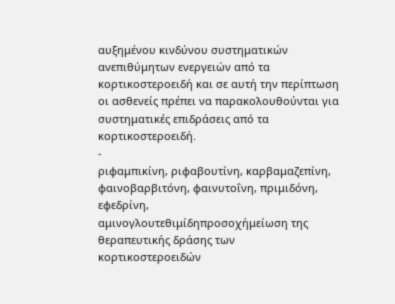αυξημένου κινδύνου συστηματικών ανεπιθύμητων ενεργειών από τα κορτικοστεροειδή και σε αυτή την περίπτωση οι ασθενείς πρέπει να παρακολουθούνται για συστηματικές επιδράσεις από τα κορτικοστεροειδή.
-
ριφαμπικίνη, ριφαβουτίνη, καρβαμαζεπίνη, φαινοβαρβιτόνη, φαινυτοΐνη, πριμιδόνη, εφεδρίνη, αμινογλουτεθιμίδηπροσοχήμείωση της θεραπευτικής δράσης των κορτικοστεροειδών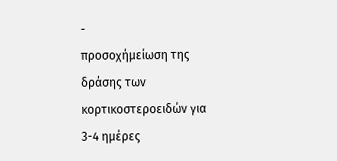-
προσοχήμείωση της δράσης των κορτικοστεροειδών για 3-4 ημέρες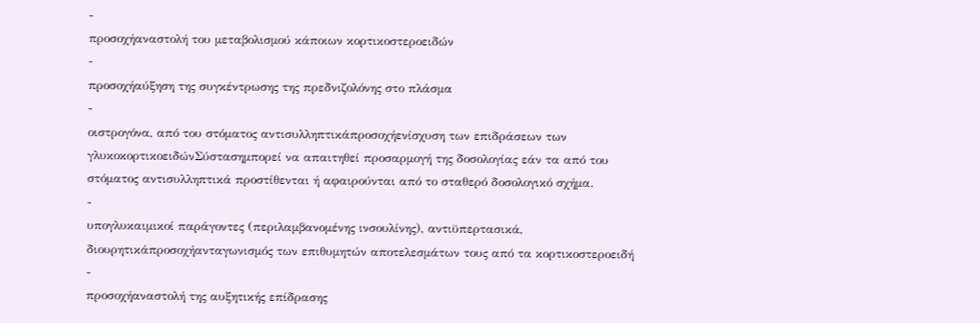-
προσοχήαναστολή του μεταβολισμού κάποιων κορτικοστεροειδών
-
προσοχήαύξηση της συγκέντρωσης της πρεδνιζολόνης στο πλάσμα
-
οιστρογόνα, από του στόματος αντισυλληπτικάπροσοχήενίσχυση των επιδράσεων των γλυκοκορτικοειδώνΣύστασημπορεί να απαιτηθεί προσαρμογή της δοσολογίας εάν τα από του στόματος αντισυλληπτικά προστίθενται ή αφαιρούνται από το σταθερό δοσολογικό σχήμα.
-
υπογλυκαιμικοί παράγοντες (περιλαμβανομένης ινσουλίνης), αντιϋπερτασικά, διουρητικάπροσοχήανταγωνισμός των επιθυμητών αποτελεσμάτων τους από τα κορτικοστεροειδή
-
προσοχήαναστολή της αυξητικής επίδρασης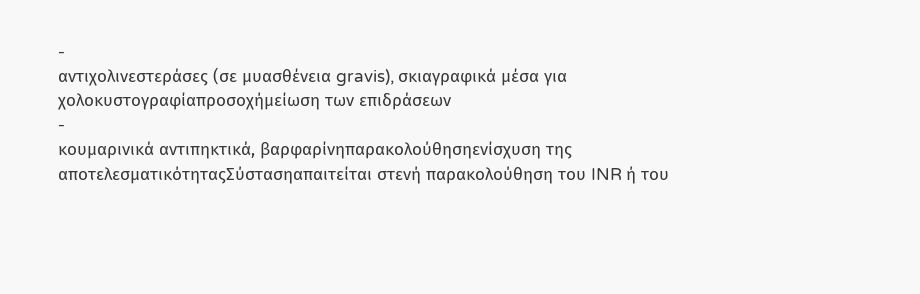-
αντιχολινεστεράσες (σε μυασθένεια gravis), σκιαγραφικά μέσα για χολοκυστογραφίαπροσοχήμείωση των επιδράσεων
-
κουμαρινικά αντιπηκτικά, βαρφαρίνηπαρακολούθησηενίσχυση της αποτελεσματικότηταςΣύστασηαπαιτείται στενή παρακολούθηση του INR ή του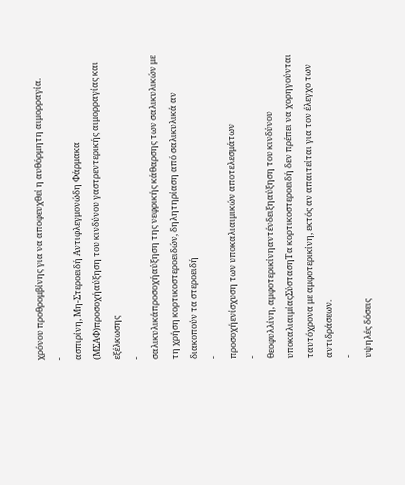χρόνου προθρομβίνης για να αποφευχθεί η αυθόρμητη αιμορραγία.
-
ασπιρίνη, Μη-Στεροειδή Αντιφλεγμονώδη Φάρμακα (ΜΣΑΦ)προσοχήαύξηση του κινδύνου γαστρεντερικής αιμορραγίας και εξέλκωσης
-
σαλικυλικάπροσοχήαύξηση της νεφρικής κάθαρσης των σαλικυλικών με τη χρήση κορτικοστεροειδών, δηλητηρίαση από σαλικυλικά αν διακοπούν τα στεροειδή
-
προσοχήενίσχυση των υποκαλιαιμικών αποτελεσμάτων
-
θεοφυλλίνη, αμφοτερικίνηαντένδειξηαύξηση του κινδύνου υποκαλιαιμίαςΣύστασηΤα κορτικοστεροειδή δεν πρέπει να χορηγούνται ταυτόχρονα με αμφοτερικίνη, εκτός αν απαιτείται για τον έλεγχο των αντιδράσεων.
-
υψηλές δόσεις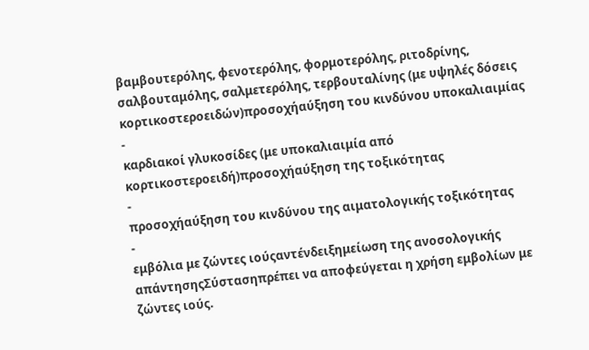βαμβουτερόλης, φενοτερόλης, φορμοτερόλης, ριτοδρίνης, σαλβουταμόλης, σαλμετερόλης, τερβουταλίνης (με υψηλές δόσεις κορτικοστεροειδών)προσοχήαύξηση του κινδύνου υποκαλιαιμίας
-
καρδιακοί γλυκοσίδες (με υποκαλιαιμία από κορτικοστεροειδή)προσοχήαύξηση της τοξικότητας
-
προσοχήαύξηση του κινδύνου της αιματολογικής τοξικότητας
-
εμβόλια με ζώντες ιούςαντένδειξημείωση της ανοσολογικής απάντησηςΣύστασηπρέπει να αποφεύγεται η χρήση εμβολίων με ζώντες ιούς.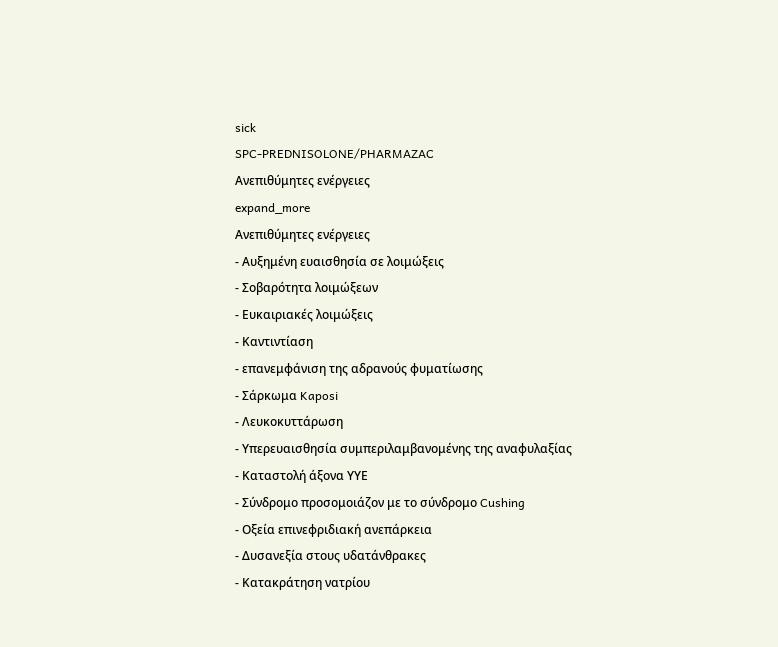sick
SPC-PREDNISOLONE/PHARMAZAC
Ανεπιθύμητες ενέργειες
expand_more
Ανεπιθύμητες ενέργειες
- Αυξημένη ευαισθησία σε λοιμώξεις
- Σοβαρότητα λοιμώξεων
- Ευκαιριακές λοιμώξεις
- Καντιντίαση
- επανεμφάνιση της αδρανούς φυματίωσης
- Σάρκωμα Kaposi
- Λευκοκυττάρωση
- Υπερευαισθησία συμπεριλαμβανομένης της αναφυλαξίας
- Καταστολή άξονα ΥΥΕ
- Σύνδρομο προσομοιάζον με το σύνδρομο Cushing
- Οξεία επινεφριδιακή ανεπάρκεια
- Δυσανεξία στους υδατάνθρακες
- Κατακράτηση νατρίου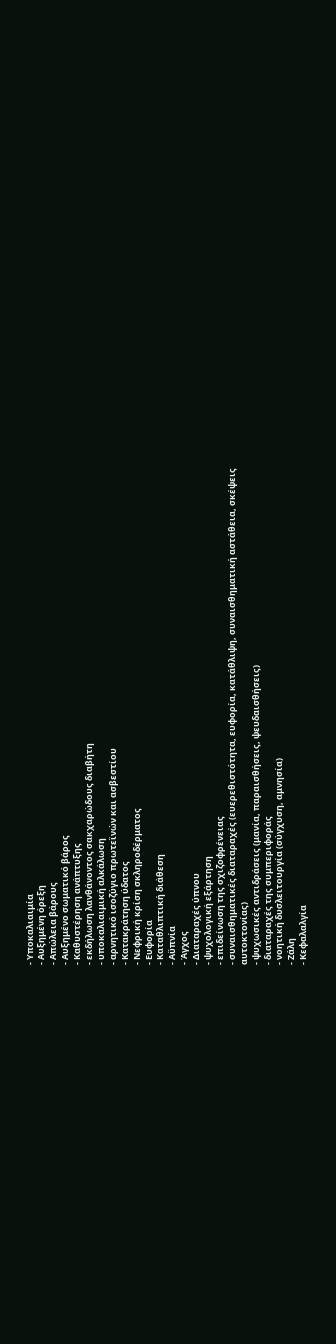- Υποκαλιαιμία
- Αυξημένη όρεξη
- Απώλεια βάρους
- Αυξημένο σωματικό βάρος
- Καθυστέρηση ανάπτυξης
- εκδήλωση λανθάνοντος σακχαρώδους διαβήτη
- υποκαλιαιμική αλκάλωση
- αρνητικό ισοζύγιο πρωτεϊνών και ασβεστίου
- Κατακράτηση ύδατος
- Νεφρική κρίση σκληροδέρματος
- Ευφορία
- Καταθλιπτική διάθεση
- Αϋπνία
- Άγχος
- Διαταραχές ύπνου
- ψυχολογική εξάρτηση
- επιδείνωση της σχιζοφρένειας
- συναισθηματικές διαταραχές (ευερεθιστότητα, ευφορία, κατάθλιψη, συναισθηματική αστάθεια, σκέψεις αυτοκτονίας)
- ψυχωσικές αντιδράσεις (μανία, παραισθήσεις, ψευδαισθήσεις)
- διαταραχές της συμπεριφοράς
- νοητική δυσλειτουργία (σύγχυση, αμνησία)
- Ζάλη
- Κεφαλαλγία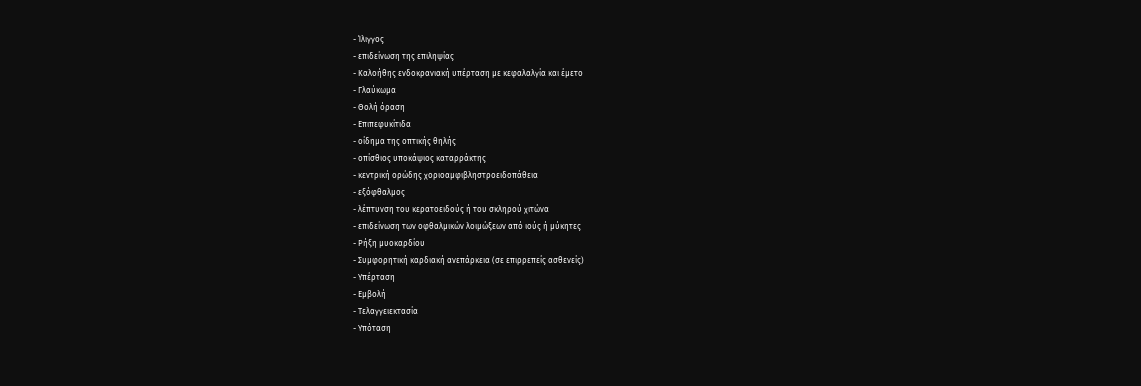- Ίλιγγος
- επιδείνωση της επιληψίας
- Καλοήθης ενδοκρανιακή υπέρταση με κεφαλαλγία και έμετο
- Γλαύκωμα
- Θολή όραση
- Επιπεφυκίτιδα
- οίδημα της οπτικής θηλής
- οπίσθιος υποκάψιος καταρράκτης
- κεντρική ορώδης χοριοαμφιβληστροειδοπάθεια
- εξόφθαλμος
- λέπτυνση του κερατοειδούς ή του σκληρού χιτώνα
- επιδείνωση των οφθαλμικών λοιμώξεων από ιούς ή μύκητες
- Ρήξη μυοκαρδίου
- Συμφορητική καρδιακή ανεπάρκεια (σε επιρρεπείς ασθενείς)
- Υπέρταση
- Εμβολή
- Τελαγγειεκτασία
- Υπόταση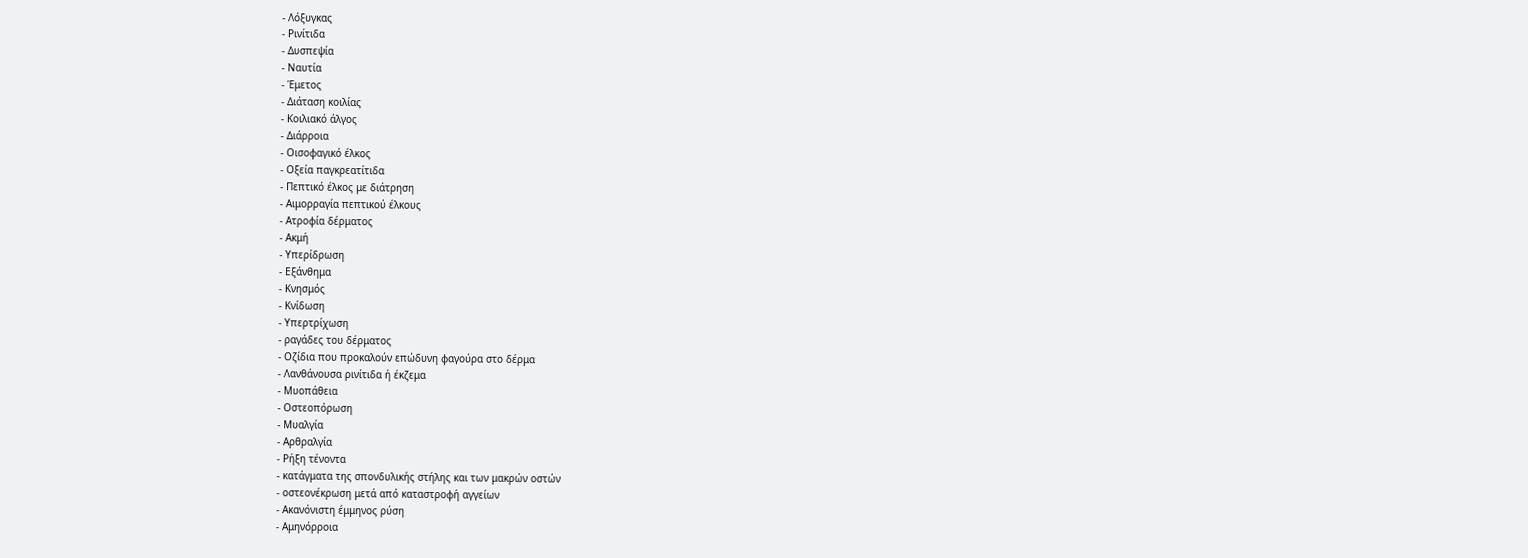- Λόξυγκας
- Ρινίτιδα
- Δυσπεψία
- Ναυτία
- Έμετος
- Διάταση κοιλίας
- Κοιλιακό άλγος
- Διάρροια
- Οισοφαγικό έλκος
- Οξεία παγκρεατίτιδα
- Πεπτικό έλκος με διάτρηση
- Αιμορραγία πεπτικού έλκους
- Ατροφία δέρματος
- Ακμή
- Υπερίδρωση
- Εξάνθημα
- Κνησμός
- Κνίδωση
- Υπερτρίχωση
- ραγάδες του δέρματος
- Οζίδια που προκαλούν επώδυνη φαγούρα στο δέρμα
- Λανθάνουσα ρινίτιδα ή έκζεμα
- Μυοπάθεια
- Οστεοπόρωση
- Μυαλγία
- Αρθραλγία
- Ρήξη τένοντα
- κατάγματα της σπονδυλικής στήλης και των μακρών οστών
- οστεονέκρωση μετά από καταστροφή αγγείων
- Ακανόνιστη έμμηνος ρύση
- Αμηνόρροια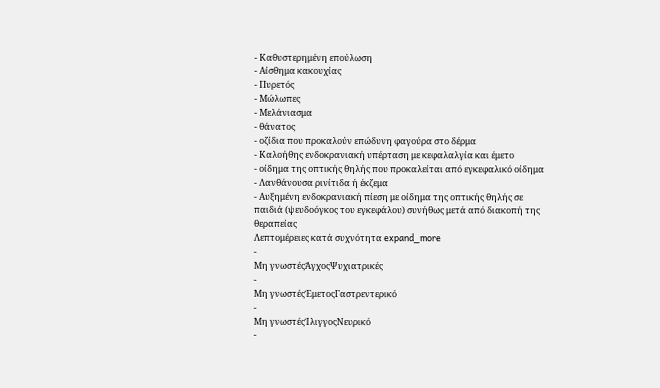- Καθυστερημένη επούλωση
- Αίσθημα κακουχίας
- Πυρετός
- Μώλωπες
- Μελάνιασμα
- θάνατος
- οζίδια που προκαλούν επώδυνη φαγούρα στο δέρμα
- Καλοήθης ενδοκρανιακή υπέρταση με κεφαλαλγία και έμετο
- οίδημα της οπτικής θηλής που προκαλείται από εγκεφαλικό οίδημα
- Λανθάνουσα ρινίτιδα ή έκζεμα
- Αυξημένη ενδοκρανιακή πίεση με οίδημα της οπτικής θηλής σε παιδιά (ψευδοόγκος του εγκεφάλου) συνήθως μετά από διακοπή της θεραπείας
Λεπτομέρειες κατά συχνότητα expand_more
-
Μη γνωστέςΆγχοςΨυχιατρικές
-
Μη γνωστέςΈμετοςΓαστρεντερικό
-
Μη γνωστέςΊλιγγοςΝευρικό
-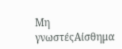Μη γνωστέςΑίσθημα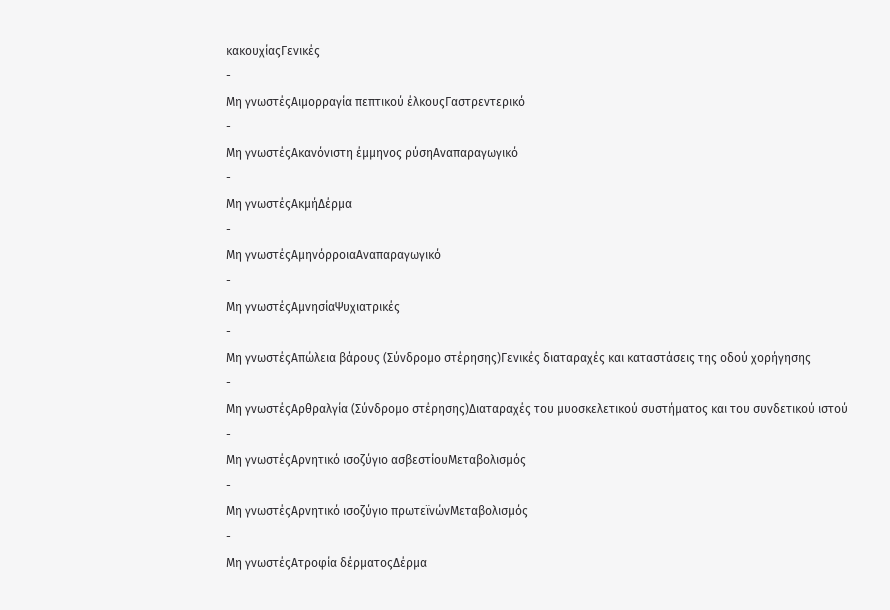κακουχίαςΓενικές
-
Μη γνωστέςΑιμορραγία πεπτικού έλκουςΓαστρεντερικό
-
Μη γνωστέςΑκανόνιστη έμμηνος ρύσηΑναπαραγωγικό
-
Μη γνωστέςΑκμήΔέρμα
-
Μη γνωστέςΑμηνόρροιαΑναπαραγωγικό
-
Μη γνωστέςΑμνησίαΨυχιατρικές
-
Μη γνωστέςΑπώλεια βάρους (Σύνδρομο στέρησης)Γενικές διαταραχές και καταστάσεις της οδού χορήγησης
-
Μη γνωστέςΑρθραλγία (Σύνδρομο στέρησης)Διαταραχές του μυοσκελετικού συστήματος και του συνδετικού ιστού
-
Μη γνωστέςΑρνητικό ισοζύγιο ασβεστίουΜεταβολισμός
-
Μη γνωστέςΑρνητικό ισοζύγιο πρωτεϊνώνΜεταβολισμός
-
Μη γνωστέςΑτροφία δέρματοςΔέρμα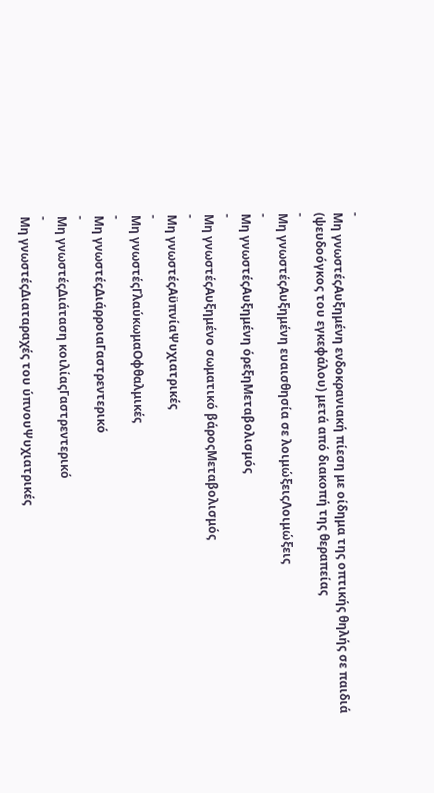-
Μη γνωστέςΑυξημένη ενδοκρανιακή πίεση με οίδημα της οπτικής θηλής σε παιδιά (ψευδοόγκος του εγκεφάλου) μετά από διακοπή της θεραπείας
-
Μη γνωστέςΑυξημένη ευαισθησία σε λοιμώξειςΛοιμώξεις
-
Μη γνωστέςΑυξημένη όρεξηΜεταβολισμός
-
Μη γνωστέςΑυξημένο σωματικό βάροςΜεταβολισμός
-
Μη γνωστέςΑϋπνίαΨυχιατρικές
-
Μη γνωστέςΓλαύκωμαΟφθαλμικές
-
Μη γνωστέςΔιάρροιαΓαστρεντερικό
-
Μη γνωστέςΔιάταση κοιλίαςΓαστρεντερικό
-
Μη γνωστέςΔιαταραχές του ύπνουΨυχιατρικές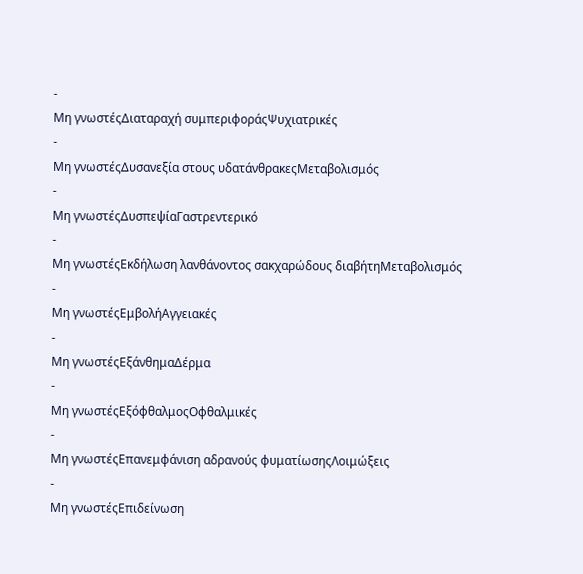-
Μη γνωστέςΔιαταραχή συμπεριφοράςΨυχιατρικές
-
Μη γνωστέςΔυσανεξία στους υδατάνθρακεςΜεταβολισμός
-
Μη γνωστέςΔυσπεψίαΓαστρεντερικό
-
Μη γνωστέςΕκδήλωση λανθάνοντος σακχαρώδους διαβήτηΜεταβολισμός
-
Μη γνωστέςΕμβολήΑγγειακές
-
Μη γνωστέςΕξάνθημαΔέρμα
-
Μη γνωστέςΕξόφθαλμοςΟφθαλμικές
-
Μη γνωστέςΕπανεμφάνιση αδρανούς φυματίωσηςΛοιμώξεις
-
Μη γνωστέςΕπιδείνωση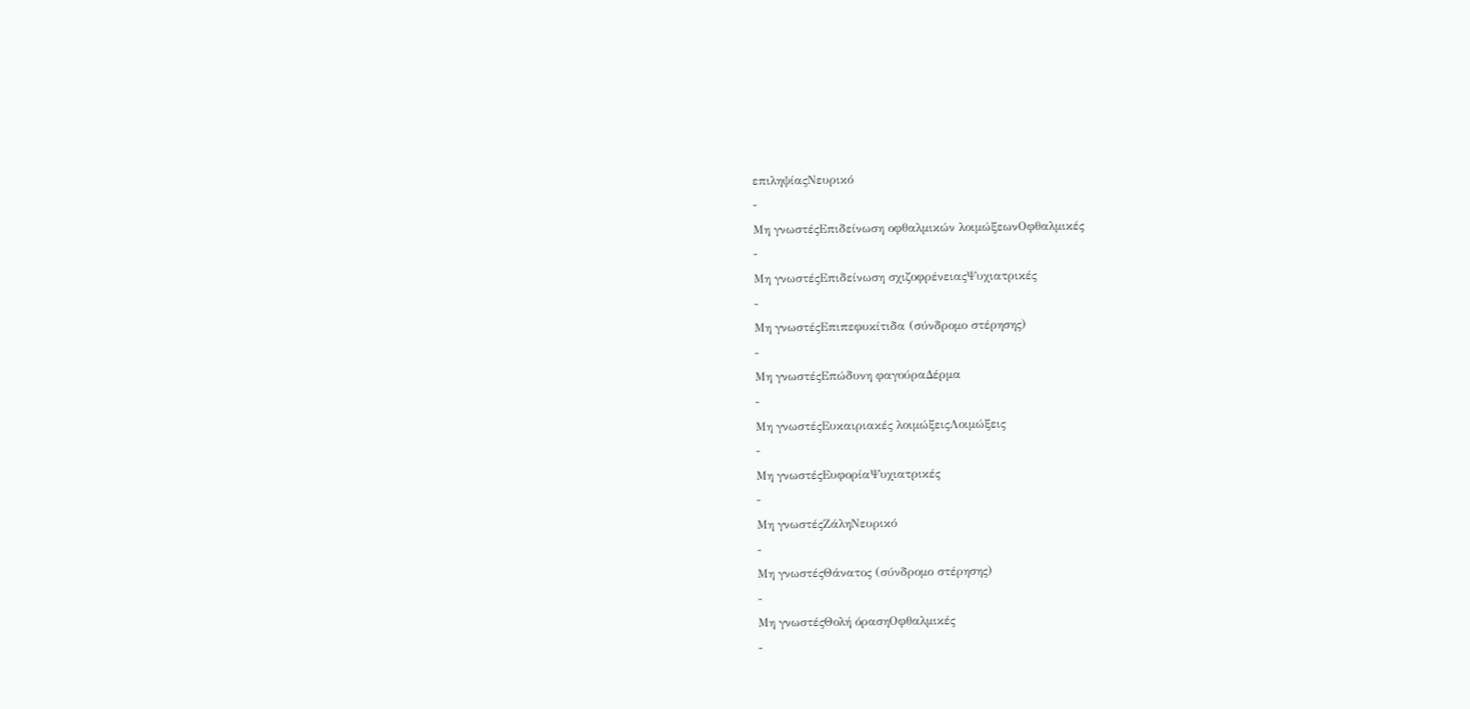επιληψίαςΝευρικό
-
Μη γνωστέςΕπιδείνωση οφθαλμικών λοιμώξεωνΟφθαλμικές
-
Μη γνωστέςΕπιδείνωση σχιζοφρένειαςΨυχιατρικές
-
Μη γνωστέςΕπιπεφυκίτιδα (σύνδρομο στέρησης)
-
Μη γνωστέςΕπώδυνη φαγούραΔέρμα
-
Μη γνωστέςΕυκαιριακές λοιμώξειςΛοιμώξεις
-
Μη γνωστέςΕυφορίαΨυχιατρικές
-
Μη γνωστέςΖάληΝευρικό
-
Μη γνωστέςΘάνατος (σύνδρομο στέρησης)
-
Μη γνωστέςΘολή όρασηΟφθαλμικές
-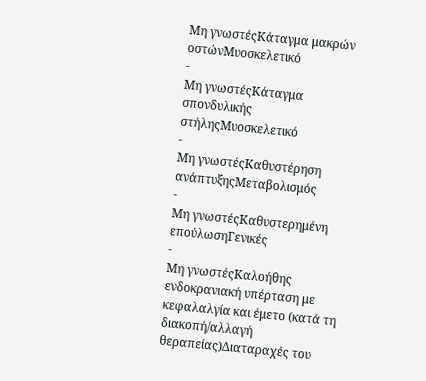Μη γνωστέςΚάταγμα μακρών οστώνΜυοσκελετικό
-
Μη γνωστέςΚάταγμα σπονδυλικής στήληςΜυοσκελετικό
-
Μη γνωστέςΚαθυστέρηση ανάπτυξηςΜεταβολισμός
-
Μη γνωστέςΚαθυστερημένη επούλωσηΓενικές
-
Μη γνωστέςΚαλοήθης ενδοκρανιακή υπέρταση με κεφαλαλγία και έμετο (κατά τη διακοπή/αλλαγή θεραπείας)Διαταραχές του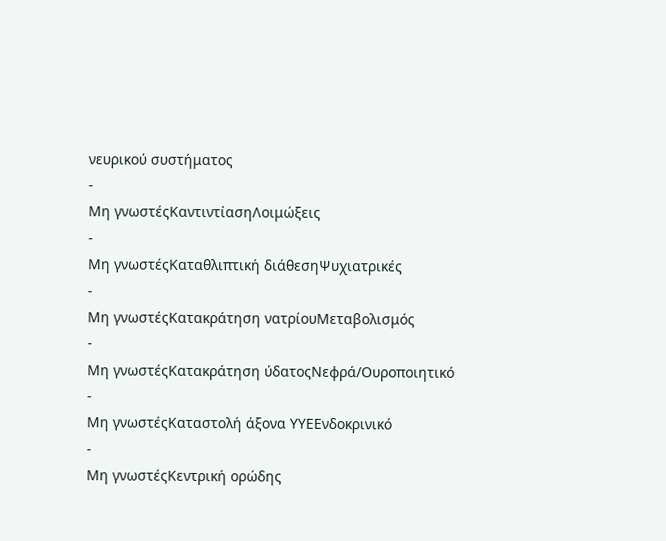νευρικού συστήματος
-
Μη γνωστέςΚαντιντίασηΛοιμώξεις
-
Μη γνωστέςΚαταθλιπτική διάθεσηΨυχιατρικές
-
Μη γνωστέςΚατακράτηση νατρίουΜεταβολισμός
-
Μη γνωστέςΚατακράτηση ύδατοςΝεφρά/Ουροποιητικό
-
Μη γνωστέςΚαταστολή άξονα ΥΥΕΕνδοκρινικό
-
Μη γνωστέςΚεντρική ορώδης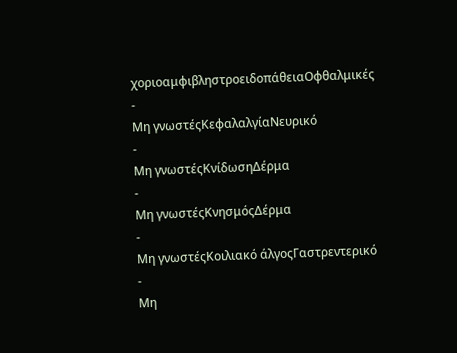χοριοαμφιβληστροειδοπάθειαΟφθαλμικές
-
Μη γνωστέςΚεφαλαλγίαΝευρικό
-
Μη γνωστέςΚνίδωσηΔέρμα
-
Μη γνωστέςΚνησμόςΔέρμα
-
Μη γνωστέςΚοιλιακό άλγοςΓαστρεντερικό
-
Μη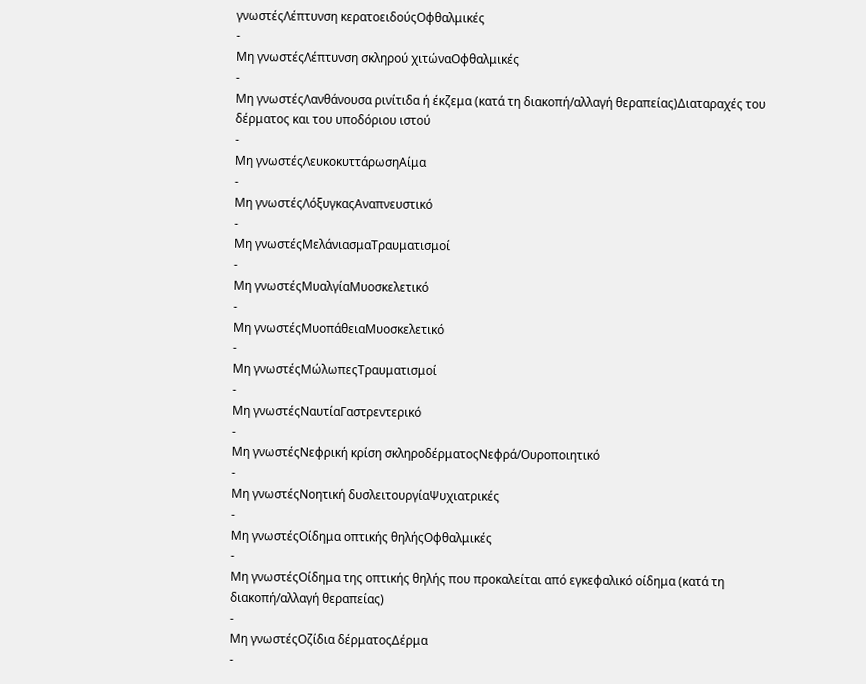γνωστέςΛέπτυνση κερατοειδούςΟφθαλμικές
-
Μη γνωστέςΛέπτυνση σκληρού χιτώναΟφθαλμικές
-
Μη γνωστέςΛανθάνουσα ρινίτιδα ή έκζεμα (κατά τη διακοπή/αλλαγή θεραπείας)Διαταραχές του δέρματος και του υποδόριου ιστού
-
Μη γνωστέςΛευκοκυττάρωσηΑίμα
-
Μη γνωστέςΛόξυγκαςΑναπνευστικό
-
Μη γνωστέςΜελάνιασμαΤραυματισμοί
-
Μη γνωστέςΜυαλγίαΜυοσκελετικό
-
Μη γνωστέςΜυοπάθειαΜυοσκελετικό
-
Μη γνωστέςΜώλωπεςΤραυματισμοί
-
Μη γνωστέςΝαυτίαΓαστρεντερικό
-
Μη γνωστέςΝεφρική κρίση σκληροδέρματοςΝεφρά/Ουροποιητικό
-
Μη γνωστέςΝοητική δυσλειτουργίαΨυχιατρικές
-
Μη γνωστέςΟίδημα οπτικής θηλήςΟφθαλμικές
-
Μη γνωστέςΟίδημα της οπτικής θηλής που προκαλείται από εγκεφαλικό οίδημα (κατά τη διακοπή/αλλαγή θεραπείας)
-
Μη γνωστέςΟζίδια δέρματοςΔέρμα
-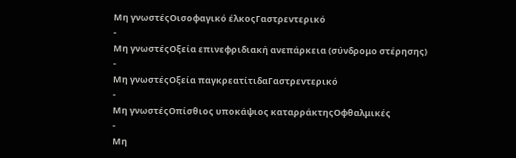Μη γνωστέςΟισοφαγικό έλκοςΓαστρεντερικό
-
Μη γνωστέςΟξεία επινεφριδιακή ανεπάρκεια (σύνδρομο στέρησης)
-
Μη γνωστέςΟξεία παγκρεατίτιδαΓαστρεντερικό
-
Μη γνωστέςΟπίσθιος υποκάψιος καταρράκτηςΟφθαλμικές
-
Μη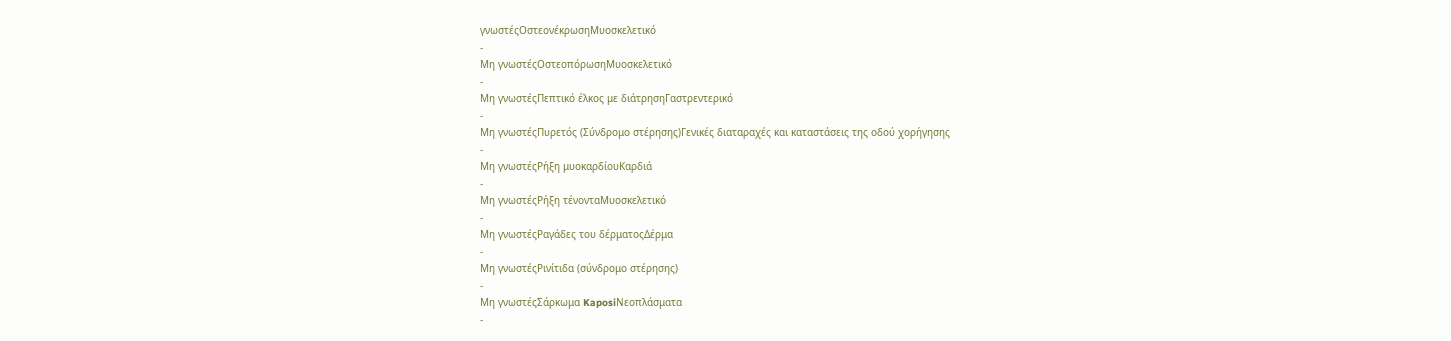γνωστέςΟστεονέκρωσηΜυοσκελετικό
-
Μη γνωστέςΟστεοπόρωσηΜυοσκελετικό
-
Μη γνωστέςΠεπτικό έλκος με διάτρησηΓαστρεντερικό
-
Μη γνωστέςΠυρετός (Σύνδρομο στέρησης)Γενικές διαταραχές και καταστάσεις της οδού χορήγησης
-
Μη γνωστέςΡήξη μυοκαρδίουΚαρδιά
-
Μη γνωστέςΡήξη τένονταΜυοσκελετικό
-
Μη γνωστέςΡαγάδες του δέρματοςΔέρμα
-
Μη γνωστέςΡινίτιδα (σύνδρομο στέρησης)
-
Μη γνωστέςΣάρκωμα KaposiΝεοπλάσματα
-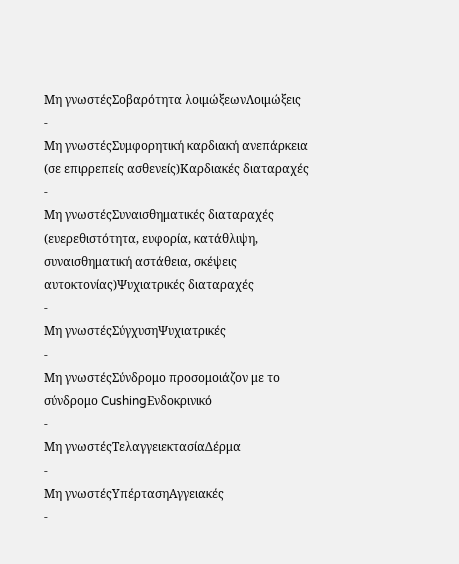Μη γνωστέςΣοβαρότητα λοιμώξεωνΛοιμώξεις
-
Μη γνωστέςΣυμφορητική καρδιακή ανεπάρκεια (σε επιρρεπείς ασθενείς)Καρδιακές διαταραχές
-
Μη γνωστέςΣυναισθηματικές διαταραχές (ευερεθιστότητα, ευφορία, κατάθλιψη, συναισθηματική αστάθεια, σκέψεις αυτοκτονίας)Ψυχιατρικές διαταραχές
-
Μη γνωστέςΣύγχυσηΨυχιατρικές
-
Μη γνωστέςΣύνδρομο προσομοιάζον με το σύνδρομο CushingΕνδοκρινικό
-
Μη γνωστέςΤελαγγειεκτασίαΔέρμα
-
Μη γνωστέςΥπέρτασηΑγγειακές
-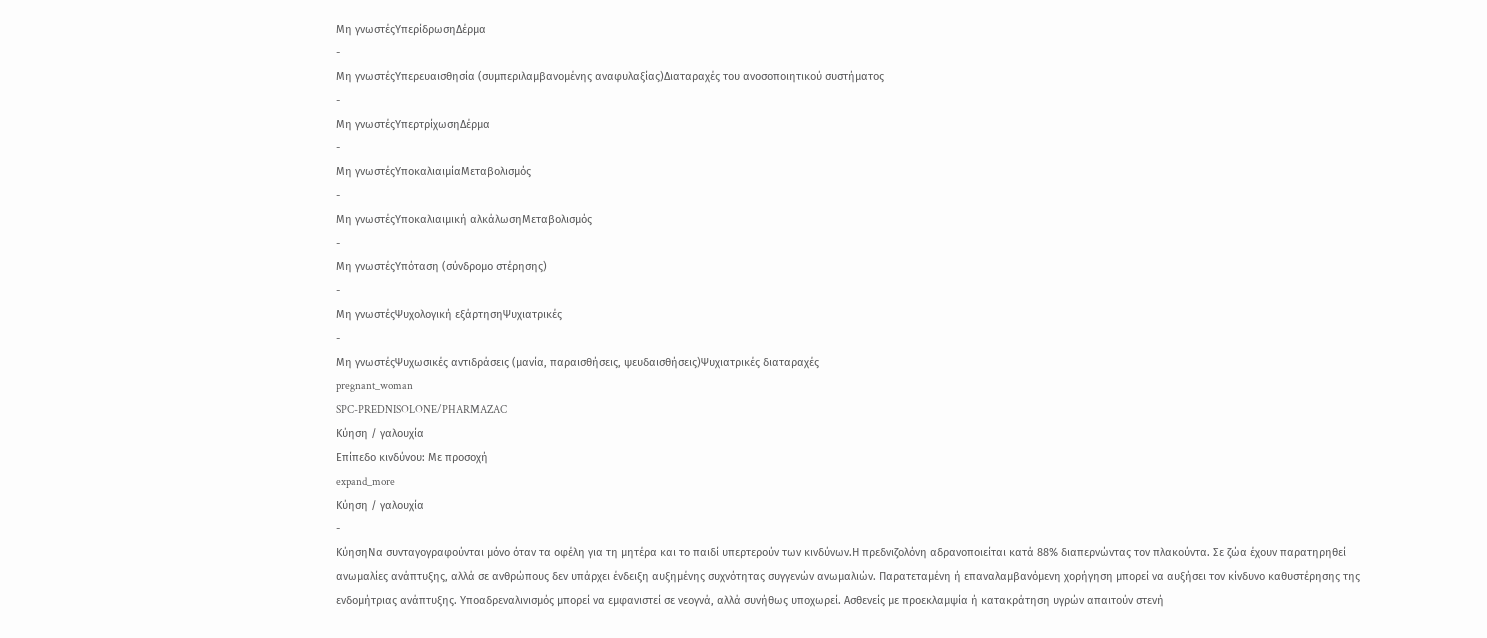Μη γνωστέςΥπερίδρωσηΔέρμα
-
Μη γνωστέςΥπερευαισθησία (συμπεριλαμβανομένης αναφυλαξίας)Διαταραχές του ανοσοποιητικού συστήματος
-
Μη γνωστέςΥπερτρίχωσηΔέρμα
-
Μη γνωστέςΥποκαλιαιμίαΜεταβολισμός
-
Μη γνωστέςΥποκαλιαιμική αλκάλωσηΜεταβολισμός
-
Μη γνωστέςΥπόταση (σύνδρομο στέρησης)
-
Μη γνωστέςΨυχολογική εξάρτησηΨυχιατρικές
-
Μη γνωστέςΨυχωσικές αντιδράσεις (μανία, παραισθήσεις, ψευδαισθήσεις)Ψυχιατρικές διαταραχές
pregnant_woman
SPC-PREDNISOLONE/PHARMAZAC
Κύηση / γαλουχία
Επίπεδο κινδύνου: Με προσοχή
expand_more
Κύηση / γαλουχία
-
ΚύησηΝα συνταγογραφούνται μόνο όταν τα οφέλη για τη μητέρα και το παιδί υπερτερούν των κινδύνων.Η πρεδνιζολόνη αδρανοποιείται κατά 88% διαπερνώντας τον πλακούντα. Σε ζώα έχουν παρατηρηθεί ανωμαλίες ανάπτυξης, αλλά σε ανθρώπους δεν υπάρχει ένδειξη αυξημένης συχνότητας συγγενών ανωμαλιών. Παρατεταμένη ή επαναλαμβανόμενη χορήγηση μπορεί να αυξήσει τον κίνδυνο καθυστέρησης της ενδομήτριας ανάπτυξης. Υποαδρεναλινισμός μπορεί να εμφανιστεί σε νεογνά, αλλά συνήθως υποχωρεί. Ασθενείς με προεκλαμψία ή κατακράτηση υγρών απαιτούν στενή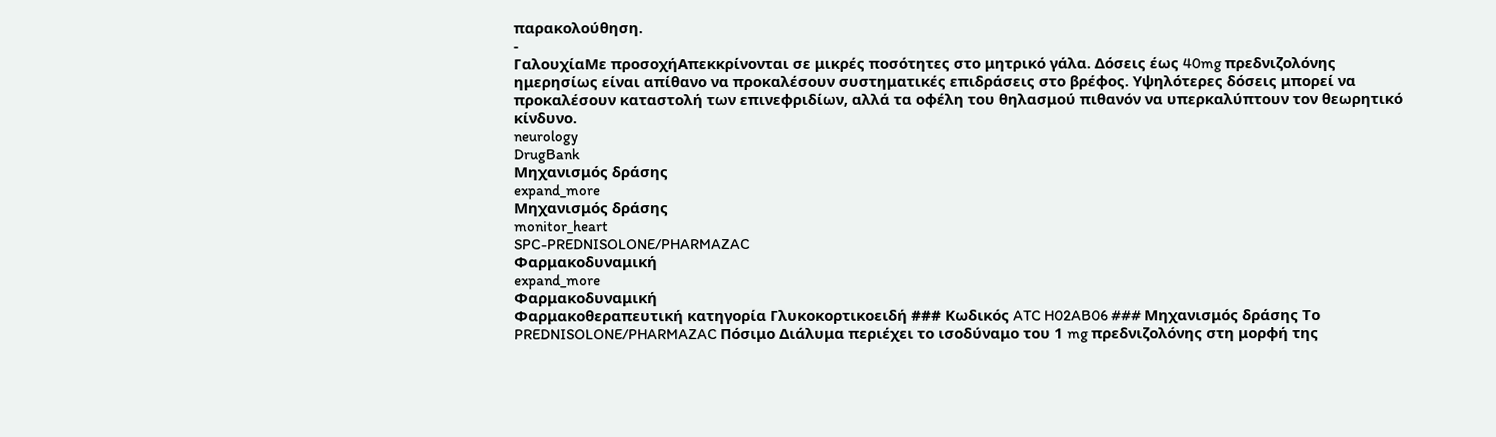παρακολούθηση.
-
ΓαλουχίαΜε προσοχήΑπεκκρίνονται σε μικρές ποσότητες στο μητρικό γάλα. Δόσεις έως 40mg πρεδνιζολόνης ημερησίως είναι απίθανο να προκαλέσουν συστηματικές επιδράσεις στο βρέφος. Υψηλότερες δόσεις μπορεί να προκαλέσουν καταστολή των επινεφριδίων, αλλά τα οφέλη του θηλασμού πιθανόν να υπερκαλύπτουν τον θεωρητικό κίνδυνο.
neurology
DrugBank
Μηχανισμός δράσης
expand_more
Μηχανισμός δράσης
monitor_heart
SPC-PREDNISOLONE/PHARMAZAC
Φαρμακοδυναμική
expand_more
Φαρμακοδυναμική
Φαρμακοθεραπευτική κατηγορία Γλυκοκορτικοειδή ### Κωδικός ATC H02AB06 ### Μηχανισμός δράσης Το PREDNISOLONE/PHARMAZAC Πόσιμο Διάλυμα περιέχει το ισοδύναμο του 1 mg πρεδνιζολόνης στη μορφή της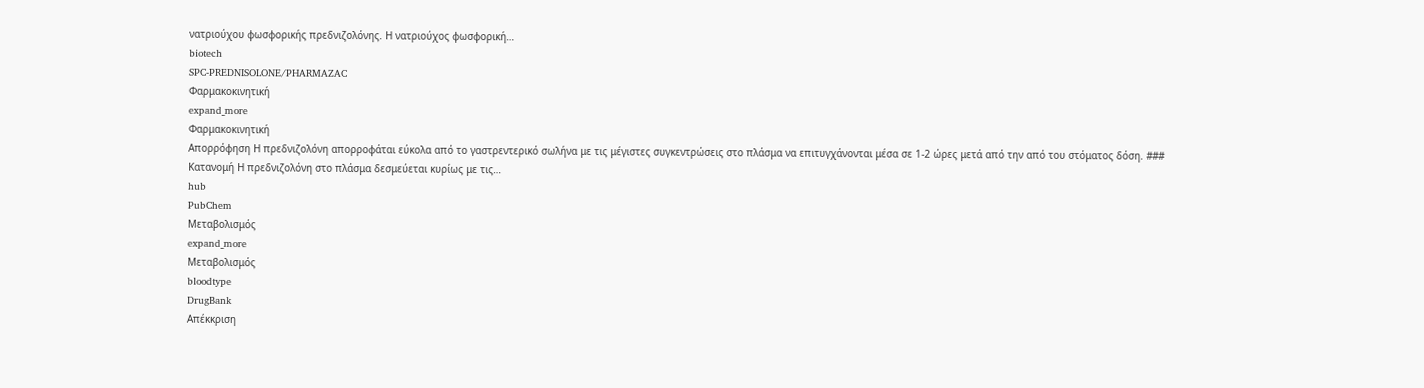νατριούχου φωσφορικής πρεδνιζολόνης. Η νατριούχος φωσφορική…
biotech
SPC-PREDNISOLONE/PHARMAZAC
Φαρμακοκινητική
expand_more
Φαρμακοκινητική
Απορρόφηση Η πρεδνιζολόνη απορροφάται εύκολα από το γαστρεντερικό σωλήνα με τις μέγιστες συγκεντρώσεις στο πλάσμα να επιτυγχάνονται μέσα σε 1-2 ώρες μετά από την από του στόματος δόση. ### Κατανομή Η πρεδνιζολόνη στο πλάσμα δεσμεύεται κυρίως με τις…
hub
PubChem
Μεταβολισμός
expand_more
Μεταβολισμός
bloodtype
DrugBank
Απέκκριση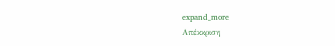expand_more
Απέκκριση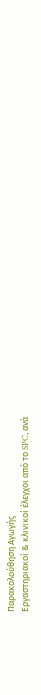Παρακολούθηση Αγωγής
Εργαστηριακοί & κλινικοί έλεγχοι από το SPC, ανά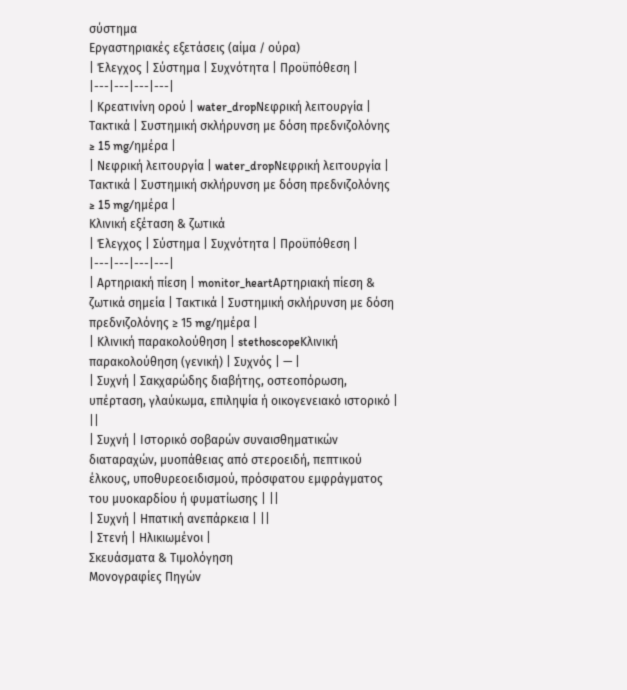σύστημα
Εργαστηριακές εξετάσεις (αίμα / ούρα)
| Έλεγχος | Σύστημα | Συχνότητα | Προϋπόθεση |
|---|---|---|---|
| Κρεατινίνη ορού | water_dropΝεφρική λειτουργία | Τακτικά | Συστημική σκλήρυνση με δόση πρεδνιζολόνης ≥ 15 mg/ημέρα |
| Νεφρική λειτουργία | water_dropΝεφρική λειτουργία | Τακτικά | Συστημική σκλήρυνση με δόση πρεδνιζολόνης ≥ 15 mg/ημέρα |
Κλινική εξέταση & ζωτικά
| Έλεγχος | Σύστημα | Συχνότητα | Προϋπόθεση |
|---|---|---|---|
| Αρτηριακή πίεση | monitor_heartΑρτηριακή πίεση & ζωτικά σημεία | Τακτικά | Συστημική σκλήρυνση με δόση πρεδνιζολόνης ≥ 15 mg/ημέρα |
| Κλινική παρακολούθηση | stethoscopeΚλινική παρακολούθηση (γενική) | Συχνός | — |
| Συχνή | Σακχαρώδης διαβήτης, οστεοπόρωση, υπέρταση, γλαύκωμα, επιληψία ή οικογενειακό ιστορικό | ||
| Συχνή | Ιστορικό σοβαρών συναισθηματικών διαταραχών, μυοπάθειας από στεροειδή, πεπτικού έλκους, υποθυρεοειδισμού, πρόσφατου εμφράγματος του μυοκαρδίου ή φυματίωσης | ||
| Συχνή | Ηπατική ανεπάρκεια | ||
| Στενή | Ηλικιωμένοι |
Σκευάσματα & Τιμολόγηση
Μονογραφίες Πηγών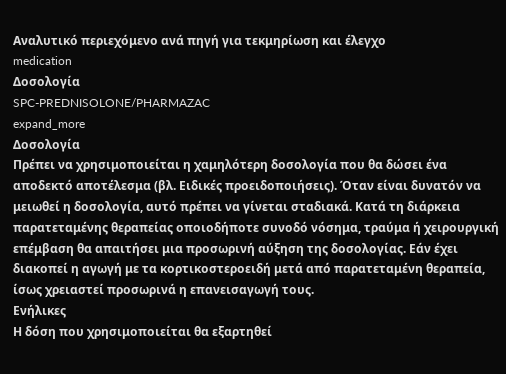Αναλυτικό περιεχόμενο ανά πηγή για τεκμηρίωση και έλεγχο
medication
Δοσολογία
SPC-PREDNISOLONE/PHARMAZAC
expand_more
Δοσολογία
Πρέπει να χρησιμοποιείται η χαμηλότερη δοσολογία που θα δώσει ένα αποδεκτό αποτέλεσμα (βλ. Ειδικές προειδοποιήσεις). Όταν είναι δυνατόν να μειωθεί η δοσολογία, αυτό πρέπει να γίνεται σταδιακά. Κατά τη διάρκεια παρατεταμένης θεραπείας οποιοδήποτε συνοδό νόσημα, τραύμα ή χειρουργική επέμβαση θα απαιτήσει μια προσωρινή αύξηση της δοσολογίας. Εάν έχει διακοπεί η αγωγή με τα κορτικοστεροειδή μετά από παρατεταμένη θεραπεία, ίσως χρειαστεί προσωρινά η επανεισαγωγή τους.
Ενήλικες
Η δόση που χρησιμοποιείται θα εξαρτηθεί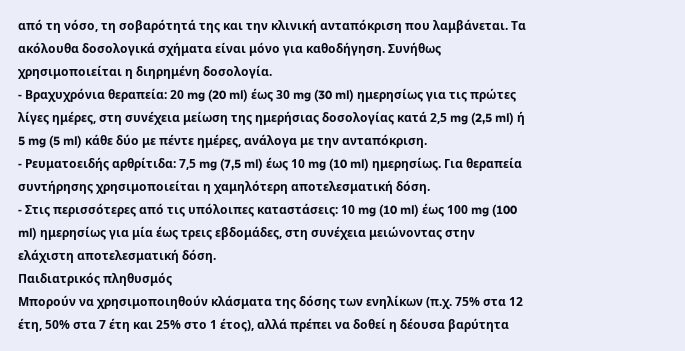από τη νόσο, τη σοβαρότητά της και την κλινική ανταπόκριση που λαμβάνεται. Τα ακόλουθα δοσολογικά σχήματα είναι μόνο για καθοδήγηση. Συνήθως χρησιμοποιείται η διηρημένη δοσολογία.
- Βραχυχρόνια θεραπεία: 20 mg (20 ml) έως 30 mg (30 ml) ημερησίως για τις πρώτες λίγες ημέρες, στη συνέχεια μείωση της ημερήσιας δοσολογίας κατά 2,5 mg (2,5 ml) ή 5 mg (5 ml) κάθε δύο με πέντε ημέρες, ανάλογα με την ανταπόκριση.
- Ρευματοειδής αρθρίτιδα: 7,5 mg (7,5 ml) έως 10 mg (10 ml) ημερησίως. Για θεραπεία συντήρησης χρησιμοποιείται η χαμηλότερη αποτελεσματική δόση.
- Στις περισσότερες από τις υπόλοιπες καταστάσεις: 10 mg (10 ml) έως 100 mg (100 ml) ημερησίως για μία έως τρεις εβδομάδες, στη συνέχεια μειώνοντας στην ελάχιστη αποτελεσματική δόση.
Παιδιατρικός πληθυσμός
Μπορούν να χρησιμοποιηθούν κλάσματα της δόσης των ενηλίκων (π.χ. 75% στα 12 έτη, 50% στα 7 έτη και 25% στο 1 έτος), αλλά πρέπει να δοθεί η δέουσα βαρύτητα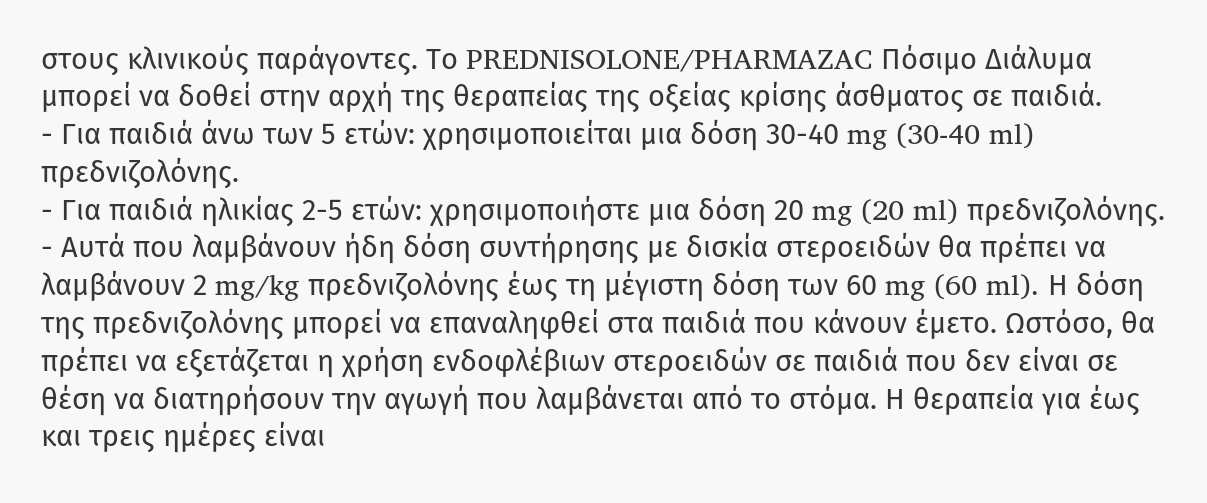στους κλινικούς παράγοντες. Το PREDNISOLONE/PHARMAZAC Πόσιμο Διάλυμα μπορεί να δοθεί στην αρχή της θεραπείας της οξείας κρίσης άσθματος σε παιδιά.
- Για παιδιά άνω των 5 ετών: χρησιμοποιείται μια δόση 30-40 mg (30-40 ml) πρεδνιζολόνης.
- Για παιδιά ηλικίας 2-5 ετών: χρησιμοποιήστε μια δόση 20 mg (20 ml) πρεδνιζολόνης.
- Αυτά που λαμβάνουν ήδη δόση συντήρησης με δισκία στεροειδών θα πρέπει να λαμβάνουν 2 mg/kg πρεδνιζολόνης έως τη μέγιστη δόση των 60 mg (60 ml). Η δόση της πρεδνιζολόνης μπορεί να επαναληφθεί στα παιδιά που κάνουν έμετο. Ωστόσο, θα πρέπει να εξετάζεται η χρήση ενδοφλέβιων στεροειδών σε παιδιά που δεν είναι σε θέση να διατηρήσουν την αγωγή που λαμβάνεται από το στόμα. Η θεραπεία για έως και τρεις ημέρες είναι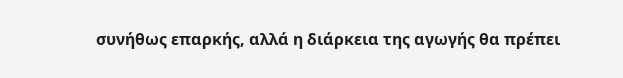συνήθως επαρκής, αλλά η διάρκεια της αγωγής θα πρέπει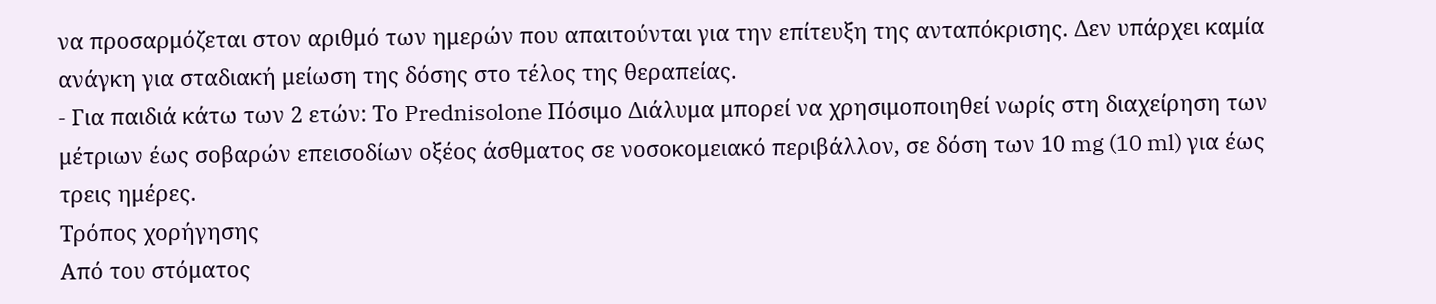να προσαρμόζεται στον αριθμό των ημερών που απαιτούνται για την επίτευξη της ανταπόκρισης. Δεν υπάρχει καμία ανάγκη για σταδιακή μείωση της δόσης στο τέλος της θεραπείας.
- Για παιδιά κάτω των 2 ετών: Το Prednisolone Πόσιμο Διάλυμα μπορεί να χρησιμοποιηθεί νωρίς στη διαχείρηση των μέτριων έως σοβαρών επεισοδίων οξέος άσθματος σε νοσοκομειακό περιβάλλον, σε δόση των 10 mg (10 ml) για έως τρεις ημέρες.
Τρόπος χορήγησης
Από του στόματος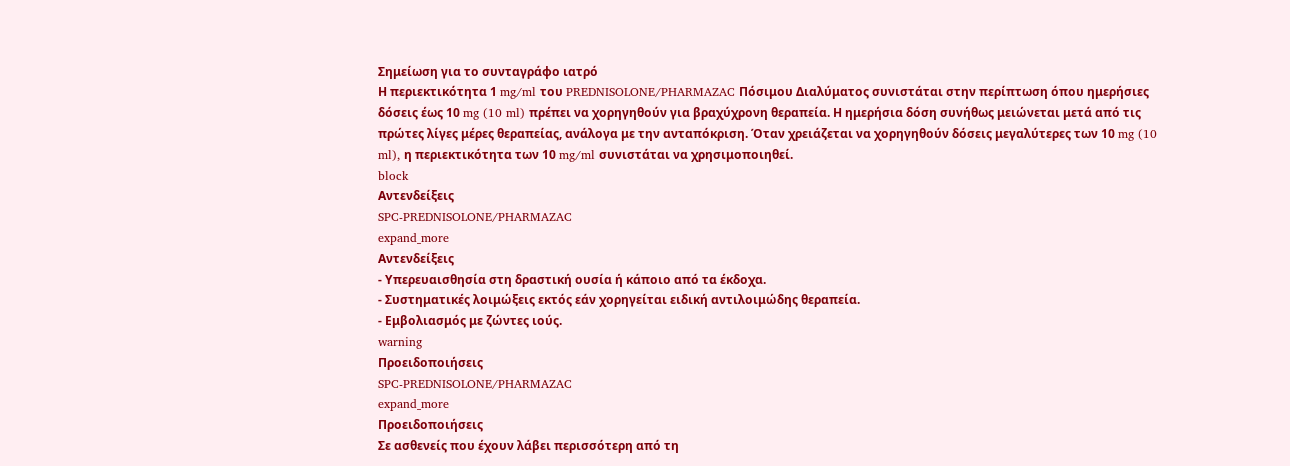Σημείωση για το συνταγράφο ιατρό
Η περιεκτικότητα 1 mg/ml του PREDNISOLONE/PHARMAZAC Πόσιμου Διαλύματος συνιστάται στην περίπτωση όπου ημερήσιες δόσεις έως 10 mg (10 ml) πρέπει να χορηγηθούν για βραχύχρονη θεραπεία. Η ημερήσια δόση συνήθως μειώνεται μετά από τις πρώτες λίγες μέρες θεραπείας, ανάλογα με την ανταπόκριση. Όταν χρειάζεται να χορηγηθούν δόσεις μεγαλύτερες των 10 mg (10 ml), η περιεκτικότητα των 10 mg/ml συνιστάται να χρησιμοποιηθεί.
block
Αντενδείξεις
SPC-PREDNISOLONE/PHARMAZAC
expand_more
Αντενδείξεις
- Υπερευαισθησία στη δραστική ουσία ή κάποιο από τα έκδοχα.
- Συστηματικές λοιμώξεις εκτός εάν χορηγείται ειδική αντιλοιμώδης θεραπεία.
- Εμβολιασμός με ζώντες ιούς.
warning
Προειδοποιήσεις
SPC-PREDNISOLONE/PHARMAZAC
expand_more
Προειδοποιήσεις
Σε ασθενείς που έχουν λάβει περισσότερη από τη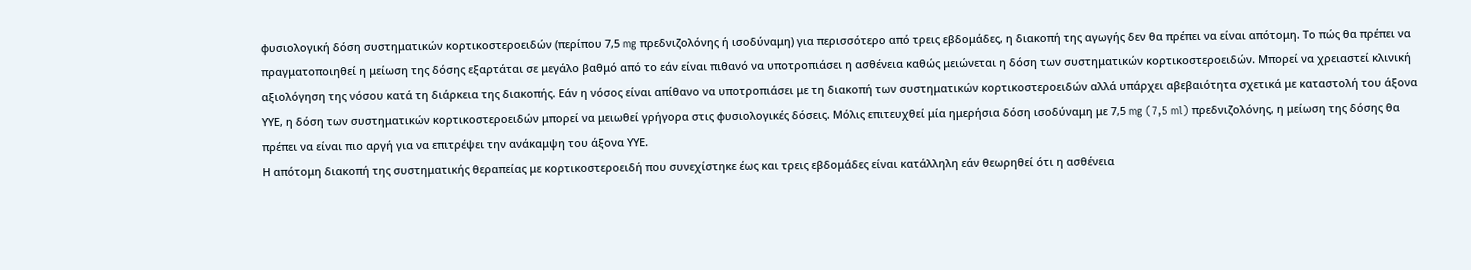φυσιολογική δόση συστηματικών κορτικοστεροειδών (περίπου 7,5 mg πρεδνιζολόνης ή ισοδύναμη) για περισσότερο από τρεις εβδομάδες, η διακοπή της αγωγής δεν θα πρέπει να είναι απότομη. Το πώς θα πρέπει να πραγματοποιηθεί η μείωση της δόσης εξαρτάται σε μεγάλο βαθμό από το εάν είναι πιθανό να υποτροπιάσει η ασθένεια καθώς μειώνεται η δόση των συστηματικών κορτικοστεροειδών. Μπορεί να χρειαστεί κλινική αξιολόγηση της νόσου κατά τη διάρκεια της διακοπής. Εάν η νόσος είναι απίθανο να υποτροπιάσει με τη διακοπή των συστηματικών κορτικοστεροειδών αλλά υπάρχει αβεβαιότητα σχετικά με καταστολή του άξονα ΥΥΕ, η δόση των συστηματικών κορτικοστεροειδών μπορεί να μειωθεί γρήγορα στις φυσιολογικές δόσεις. Μόλις επιτευχθεί μία ημερήσια δόση ισοδύναμη με 7,5 mg (7,5 ml) πρεδνιζολόνης, η μείωση της δόσης θα πρέπει να είναι πιο αργή για να επιτρέψει την ανάκαμψη του άξονα ΥΥΕ.
Η απότομη διακοπή της συστηματικής θεραπείας με κορτικοστεροειδή που συνεχίστηκε έως και τρεις εβδομάδες είναι κατάλληλη εάν θεωρηθεί ότι η ασθένεια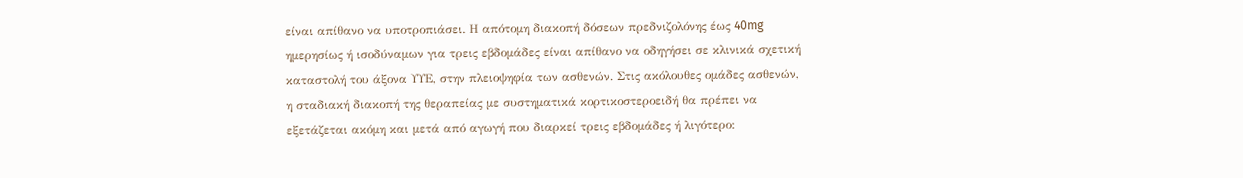είναι απίθανο να υποτροπιάσει. Η απότομη διακοπή δόσεων πρεδνιζολόνης έως 40mg ημερησίως ή ισοδύναμων για τρεις εβδομάδες είναι απίθανο να οδηγήσει σε κλινικά σχετική καταστολή του άξονα ΥΥΕ, στην πλειοψηφία των ασθενών. Στις ακόλουθες ομάδες ασθενών, η σταδιακή διακοπή της θεραπείας με συστηματικά κορτικοστεροειδή θα πρέπει να εξετάζεται ακόμη και μετά από αγωγή που διαρκεί τρεις εβδομάδες ή λιγότερο: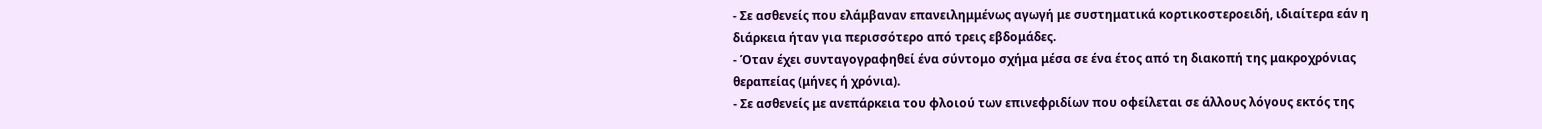- Σε ασθενείς που ελάμβαναν επανειλημμένως αγωγή με συστηματικά κορτικοστεροειδή, ιδιαίτερα εάν η διάρκεια ήταν για περισσότερο από τρεις εβδομάδες.
- Όταν έχει συνταγογραφηθεί ένα σύντομο σχήμα μέσα σε ένα έτος από τη διακοπή της μακροχρόνιας θεραπείας (μήνες ή χρόνια).
- Σε ασθενείς με ανεπάρκεια του φλοιού των επινεφριδίων που οφείλεται σε άλλους λόγους εκτός της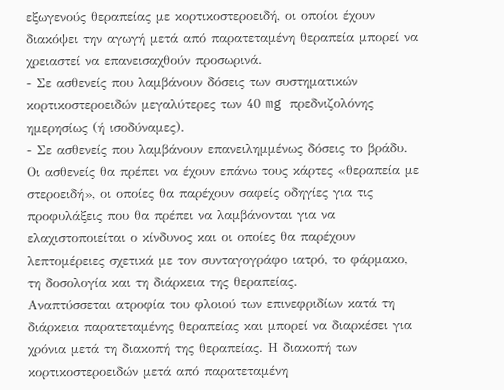εξωγενούς θεραπείας με κορτικοστεροειδή, οι οποίοι έχουν διακόψει την αγωγή μετά από παρατεταμένη θεραπεία μπορεί να χρειαστεί να επανεισαχθούν προσωρινά.
- Σε ασθενείς που λαμβάνουν δόσεις των συστηματικών κορτικοστεροειδών μεγαλύτερες των 40 mg πρεδνιζολόνης ημερησίως (ή ισοδύναμες).
- Σε ασθενείς που λαμβάνουν επανειλημμένως δόσεις το βράδυ.
Οι ασθενείς θα πρέπει να έχουν επάνω τους κάρτες «θεραπεία με στεροειδή», οι οποίες θα παρέχουν σαφείς οδηγίες για τις προφυλάξεις που θα πρέπει να λαμβάνονται για να ελαχιστοποιείται ο κίνδυνος και οι οποίες θα παρέχουν λεπτομέρειες σχετικά με τον συνταγογράφο ιατρό, το φάρμακο, τη δοσολογία και τη διάρκεια της θεραπείας.
Αναπτύσσεται ατροφία του φλοιού των επινεφριδίων κατά τη διάρκεια παρατεταμένης θεραπείας και μπορεί να διαρκέσει για χρόνια μετά τη διακοπή της θεραπείας. Η διακοπή των κορτικοστεροειδών μετά από παρατεταμένη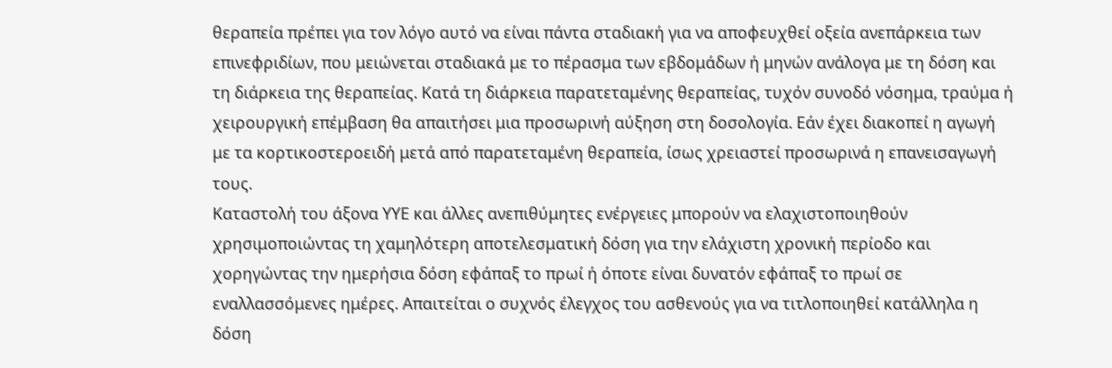θεραπεία πρέπει για τον λόγο αυτό να είναι πάντα σταδιακή για να αποφευχθεί οξεία ανεπάρκεια των επινεφριδίων, που μειώνεται σταδιακά με το πέρασμα των εβδομάδων ή μηνών ανάλογα με τη δόση και τη διάρκεια της θεραπείας. Κατά τη διάρκεια παρατεταμένης θεραπείας, τυχόν συνοδό νόσημα, τραύμα ή χειρουργική επέμβαση θα απαιτήσει μια προσωρινή αύξηση στη δοσολογία. Εάν έχει διακοπεί η αγωγή με τα κορτικοστεροειδή μετά από παρατεταμένη θεραπεία, ίσως χρειαστεί προσωρινά η επανεισαγωγή τους.
Καταστολή του άξονα ΥΥΕ και άλλες ανεπιθύμητες ενέργειες μπορούν να ελαχιστοποιηθούν χρησιμοποιώντας τη χαμηλότερη αποτελεσματική δόση για την ελάχιστη χρονική περίοδο και χορηγώντας την ημερήσια δόση εφάπαξ το πρωί ή όποτε είναι δυνατόν εφάπαξ το πρωί σε εναλλασσόμενες ημέρες. Απαιτείται ο συχνός έλεγχος του ασθενούς για να τιτλοποιηθεί κατάλληλα η δόση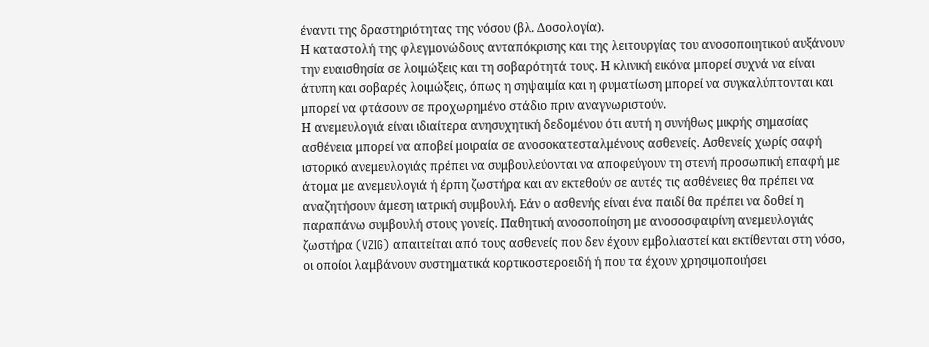έναντι της δραστηριότητας της νόσου (βλ. Δοσολογία).
Η καταστολή της φλεγμονώδους ανταπόκρισης και της λειτουργίας του ανοσοποιητικού αυξάνουν την ευαισθησία σε λοιμώξεις και τη σοβαρότητά τους. Η κλινική εικόνα μπορεί συχνά να είναι άτυπη και σοβαρές λοιμώξεις, όπως η σηψαιμία και η φυματίωση μπορεί να συγκαλύπτονται και μπορεί να φτάσουν σε προχωρημένο στάδιο πριν αναγνωριστούν.
Η ανεμευλογιά είναι ιδιαίτερα ανησυχητική δεδομένου ότι αυτή η συνήθως μικρής σημασίας ασθένεια μπορεί να αποβεί μοιραία σε ανοσοκατεσταλμένους ασθενείς. Ασθενείς χωρίς σαφή ιστορικό ανεμευλογιάς πρέπει να συμβουλεύονται να αποφεύγουν τη στενή προσωπική επαφή με άτομα με ανεμευλογιά ή έρπη ζωστήρα και αν εκτεθούν σε αυτές τις ασθένειες θα πρέπει να αναζητήσουν άμεση ιατρική συμβουλή. Εάν ο ασθενής είναι ένα παιδί θα πρέπει να δοθεί η παραπάνω συμβουλή στους γονείς. Παθητική ανοσοποίηση με ανοσοσφαιρίνη ανεμευλογιάς ζωστήρα (VZIG) απαιτείται από τους ασθενείς που δεν έχουν εμβολιαστεί και εκτίθενται στη νόσο, οι οποίοι λαμβάνουν συστηματικά κορτικοστεροειδή ή που τα έχουν χρησιμοποιήσει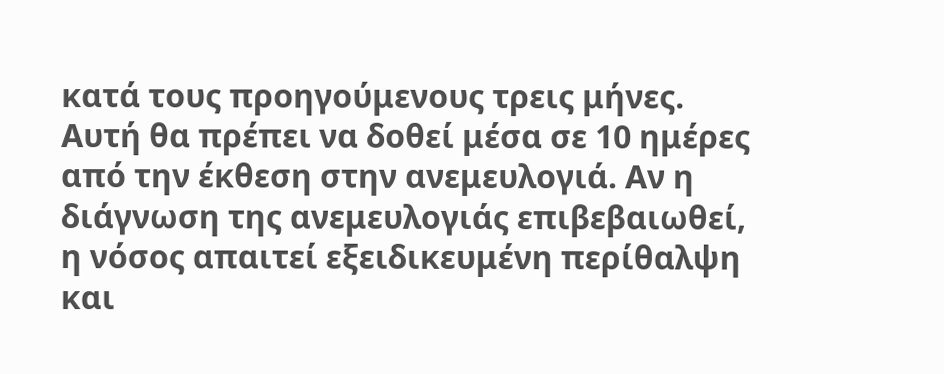κατά τους προηγούμενους τρεις μήνες. Αυτή θα πρέπει να δοθεί μέσα σε 10 ημέρες από την έκθεση στην ανεμευλογιά. Αν η διάγνωση της ανεμευλογιάς επιβεβαιωθεί, η νόσος απαιτεί εξειδικευμένη περίθαλψη και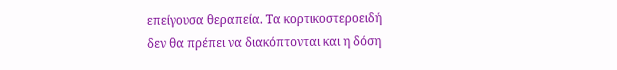επείγουσα θεραπεία. Τα κορτικοστεροειδή δεν θα πρέπει να διακόπτονται και η δόση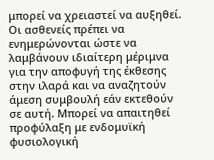μπορεί να χρειαστεί να αυξηθεί.
Οι ασθενείς πρέπει να ενημερώνονται ώστε να λαμβάνουν ιδιαίτερη μέριμνα για την αποφυγή της έκθεσης στην ιλαρά και να αναζητούν άμεση συμβουλή εάν εκτεθούν σε αυτή. Μπορεί να απαιτηθεί προφύλαξη με ενδομυϊκή φυσιολογική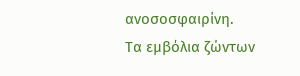ανοσοσφαιρίνη.
Τα εμβόλια ζώντων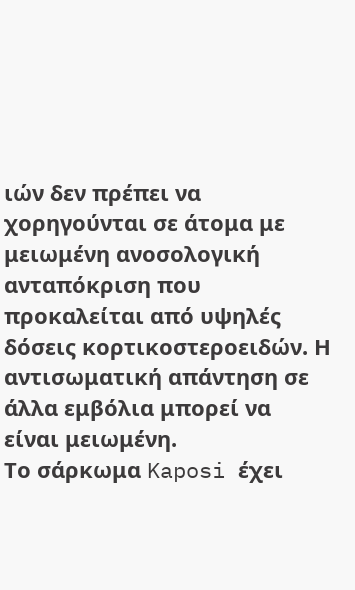ιών δεν πρέπει να χορηγούνται σε άτομα με μειωμένη ανοσολογική ανταπόκριση που προκαλείται από υψηλές δόσεις κορτικοστεροειδών. Η αντισωματική απάντηση σε άλλα εμβόλια μπορεί να είναι μειωμένη.
Το σάρκωμα Kaposi έχει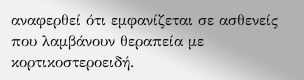αναφερθεί ότι εμφανίζεται σε ασθενείς που λαμβάνουν θεραπεία με κορτικοστεροειδή.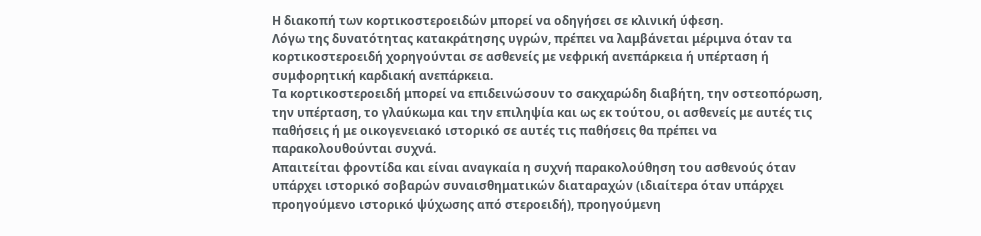Η διακοπή των κορτικοστεροειδών μπορεί να οδηγήσει σε κλινική ύφεση.
Λόγω της δυνατότητας κατακράτησης υγρών, πρέπει να λαμβάνεται μέριμνα όταν τα κορτικοστεροειδή χορηγούνται σε ασθενείς με νεφρική ανεπάρκεια ή υπέρταση ή συμφορητική καρδιακή ανεπάρκεια.
Τα κορτικοστεροειδή μπορεί να επιδεινώσουν το σακχαρώδη διαβήτη, την οστεοπόρωση, την υπέρταση, το γλαύκωμα και την επιληψία και ως εκ τούτου, οι ασθενείς με αυτές τις παθήσεις ή με οικογενειακό ιστορικό σε αυτές τις παθήσεις θα πρέπει να παρακολουθούνται συχνά.
Απαιτείται φροντίδα και είναι αναγκαία η συχνή παρακολούθηση του ασθενούς όταν υπάρχει ιστορικό σοβαρών συναισθηματικών διαταραχών (ιδιαίτερα όταν υπάρχει προηγούμενο ιστορικό ψύχωσης από στεροειδή), προηγούμενη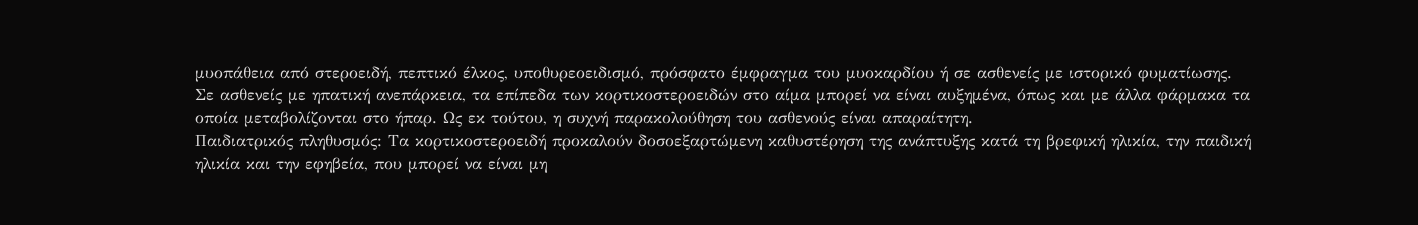μυοπάθεια από στεροειδή, πεπτικό έλκος, υποθυρεοειδισμό, πρόσφατο έμφραγμα του μυοκαρδίου ή σε ασθενείς με ιστορικό φυματίωσης.
Σε ασθενείς με ηπατική ανεπάρκεια, τα επίπεδα των κορτικοστεροειδών στο αίμα μπορεί να είναι αυξημένα, όπως και με άλλα φάρμακα τα οποία μεταβολίζονται στο ήπαρ. Ως εκ τούτου, η συχνή παρακολούθηση του ασθενούς είναι απαραίτητη.
Παιδιατρικός πληθυσμός: Τα κορτικοστεροειδή προκαλούν δοσοεξαρτώμενη καθυστέρηση της ανάπτυξης κατά τη βρεφική ηλικία, την παιδική ηλικία και την εφηβεία, που μπορεί να είναι μη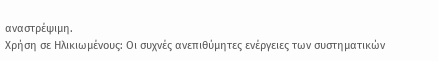αναστρέψιμη.
Χρήση σε Ηλικιωμένους: Οι συχνές ανεπιθύμητες ενέργειες των συστηματικών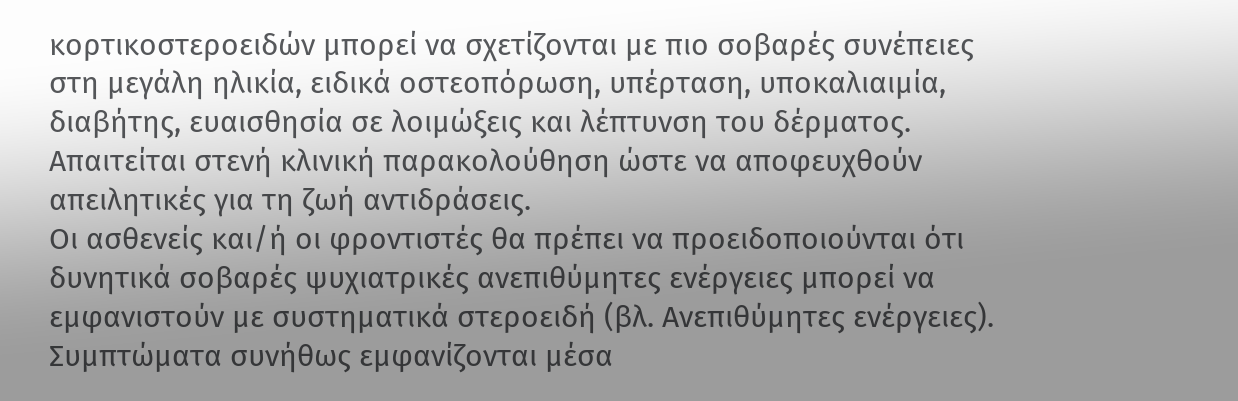κορτικοστεροειδών μπορεί να σχετίζονται με πιο σοβαρές συνέπειες στη μεγάλη ηλικία, ειδικά οστεοπόρωση, υπέρταση, υποκαλιαιμία, διαβήτης, ευαισθησία σε λοιμώξεις και λέπτυνση του δέρματος. Απαιτείται στενή κλινική παρακολούθηση ώστε να αποφευχθούν απειλητικές για τη ζωή αντιδράσεις.
Οι ασθενείς και/ή οι φροντιστές θα πρέπει να προειδοποιούνται ότι δυνητικά σοβαρές ψυχιατρικές ανεπιθύμητες ενέργειες μπορεί να εμφανιστούν με συστηματικά στεροειδή (βλ. Ανεπιθύμητες ενέργειες). Συμπτώματα συνήθως εμφανίζονται μέσα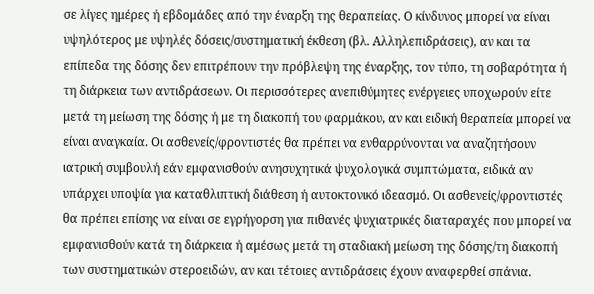σε λίγες ημέρες ή εβδομάδες από την έναρξη της θεραπείας. Ο κίνδυνος μπορεί να είναι υψηλότερος με υψηλές δόσεις/συστηματική έκθεση (βλ. Αλληλεπιδράσεις), αν και τα επίπεδα της δόσης δεν επιτρέπουν την πρόβλεψη της έναρξης, τον τύπο, τη σοβαρότητα ή τη διάρκεια των αντιδράσεων. Οι περισσότερες ανεπιθύμητες ενέργειες υποχωρούν είτε μετά τη μείωση της δόσης ή με τη διακοπή του φαρμάκου, αν και ειδική θεραπεία μπορεί να είναι αναγκαία. Οι ασθενείς/φροντιστές θα πρέπει να ενθαρρύνονται να αναζητήσουν ιατρική συμβουλή εάν εμφανισθούν ανησυχητικά ψυχολογικά συμπτώματα, ειδικά αν υπάρχει υποψία για καταθλιπτική διάθεση ή αυτοκτονικό ιδεασμό. Οι ασθενείς/φροντιστές θα πρέπει επίσης να είναι σε εγρήγορση για πιθανές ψυχιατρικές διαταραχές που μπορεί να εμφανισθούν κατά τη διάρκεια ή αμέσως μετά τη σταδιακή μείωση της δόσης/τη διακοπή των συστηματικών στεροειδών, αν και τέτοιες αντιδράσεις έχουν αναφερθεί σπάνια.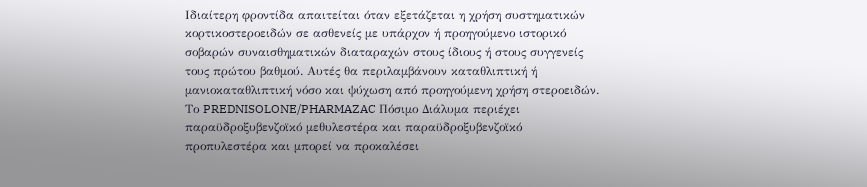Ιδιαίτερη φροντίδα απαιτείται όταν εξετάζεται η χρήση συστηματικών κορτικοστεροειδών σε ασθενείς με υπάρχον ή προηγούμενο ιστορικό σοβαρών συναισθηματικών διαταραχών στους ίδιους ή στους συγγενείς τους πρώτου βαθμού. Αυτές θα περιλαμβάνουν καταθλιπτική ή μανιοκαταθλιπτική νόσο και ψύχωση από προηγούμενη χρήση στεροειδών.
Το PREDNISOLONE/PHARMAZAC Πόσιμο Διάλυμα περιέχει παραϋδροξυβενζοϊκό μεθυλεστέρα και παραϋδροξυβενζοϊκό προπυλεστέρα και μπορεί να προκαλέσει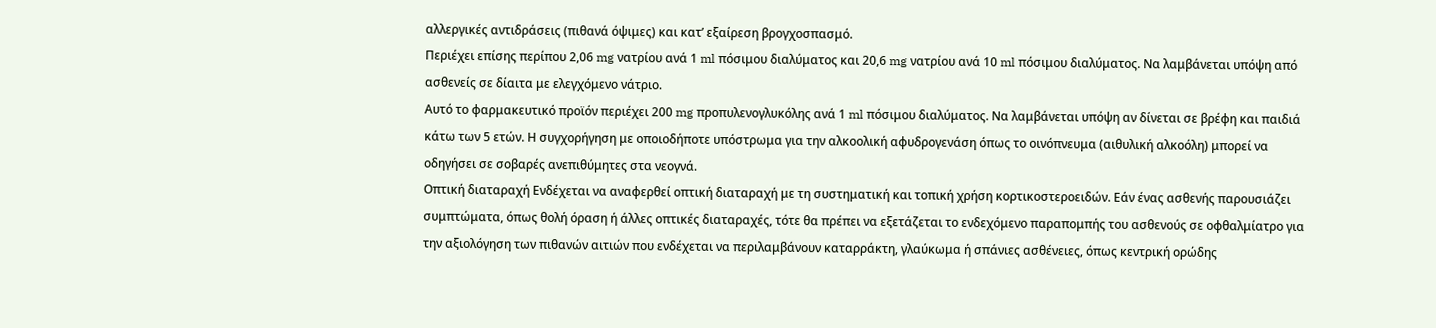αλλεργικές αντιδράσεις (πιθανά όψιμες) και κατ’ εξαίρεση βρογχοσπασμό.
Περιέχει επίσης περίπου 2,06 mg νατρίου ανά 1 ml πόσιμου διαλύματος και 20,6 mg νατρίου ανά 10 ml πόσιμου διαλύματος. Να λαμβάνεται υπόψη από ασθενείς σε δίαιτα με ελεγχόμενο νάτριο.
Αυτό το φαρμακευτικό προϊόν περιέχει 200 mg προπυλενογλυκόλης ανά 1 ml πόσιμου διαλύματος. Να λαμβάνεται υπόψη αν δίνεται σε βρέφη και παιδιά κάτω των 5 ετών. Η συγχορήγηση με οποιοδήποτε υπόστρωμα για την αλκοολική αφυδρογενάση όπως το οινόπνευμα (αιθυλική αλκοόλη) μπορεί να οδηγήσει σε σοβαρές ανεπιθύμητες στα νεογνά.
Οπτική διαταραχή Ενδέχεται να αναφερθεί οπτική διαταραχή με τη συστηματική και τοπική χρήση κορτικοστεροειδών. Εάν ένας ασθενής παρουσιάζει συμπτώματα, όπως θολή όραση ή άλλες οπτικές διαταραχές, τότε θα πρέπει να εξετάζεται το ενδεχόμενο παραπομπής του ασθενούς σε οφθαλμίατρο για την αξιολόγηση των πιθανών αιτιών που ενδέχεται να περιλαμβάνουν καταρράκτη, γλαύκωμα ή σπάνιες ασθένειες, όπως κεντρική ορώδης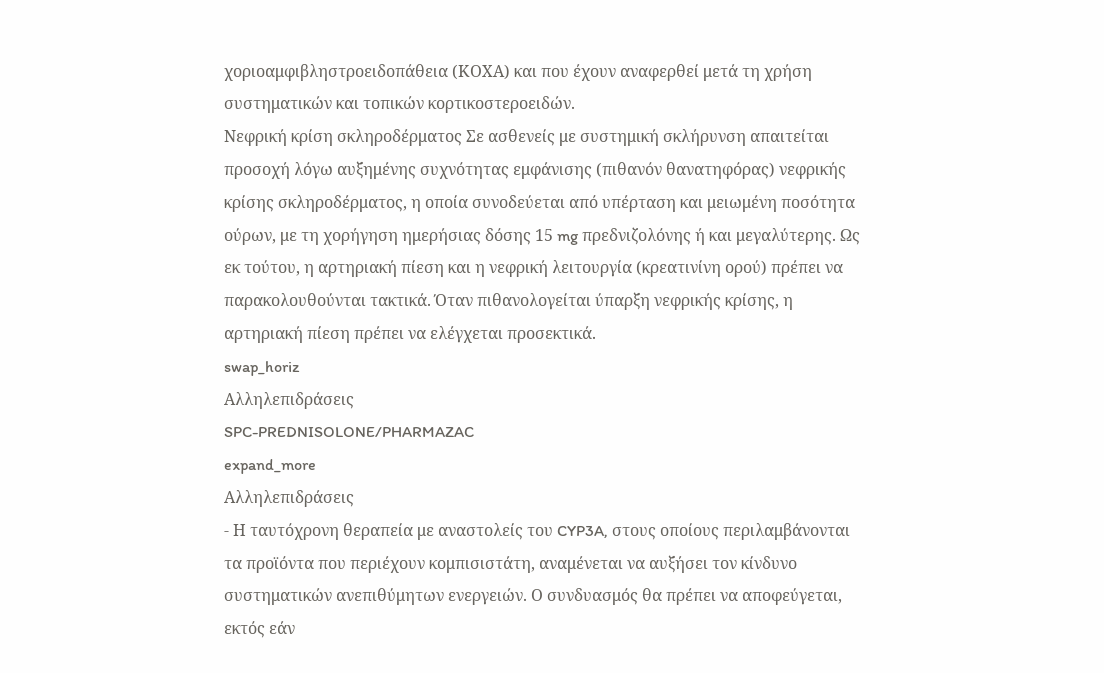χοριοαμφιβληστροειδοπάθεια (ΚΟΧΑ) και που έχουν αναφερθεί μετά τη χρήση συστηματικών και τοπικών κορτικοστεροειδών.
Νεφρική κρίση σκληροδέρματος Σε ασθενείς με συστημική σκλήρυνση απαιτείται προσοχή λόγω αυξημένης συχνότητας εμφάνισης (πιθανόν θανατηφόρας) νεφρικής κρίσης σκληροδέρματος, η οποία συνοδεύεται από υπέρταση και μειωμένη ποσότητα ούρων, με τη χορήγηση ημερήσιας δόσης 15 mg πρεδνιζολόνης ή και μεγαλύτερης. Ως εκ τούτου, η αρτηριακή πίεση και η νεφρική λειτουργία (κρεατινίνη ορού) πρέπει να παρακολουθούνται τακτικά. Όταν πιθανολογείται ύπαρξη νεφρικής κρίσης, η αρτηριακή πίεση πρέπει να ελέγχεται προσεκτικά.
swap_horiz
Αλληλεπιδράσεις
SPC-PREDNISOLONE/PHARMAZAC
expand_more
Αλληλεπιδράσεις
- Η ταυτόχρονη θεραπεία με αναστολείς του CYP3A, στους οποίους περιλαμβάνονται τα προϊόντα που περιέχουν κομπισιστάτη, αναμένεται να αυξήσει τον κίνδυνο συστηματικών ανεπιθύμητων ενεργειών. Ο συνδυασμός θα πρέπει να αποφεύγεται, εκτός εάν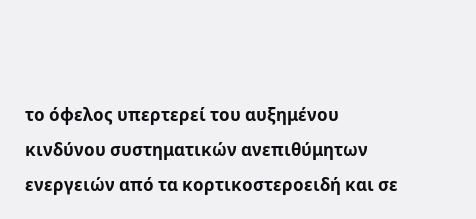το όφελος υπερτερεί του αυξημένου κινδύνου συστηματικών ανεπιθύμητων ενεργειών από τα κορτικοστεροειδή και σε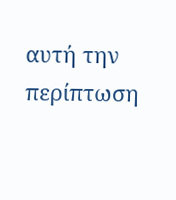αυτή την περίπτωση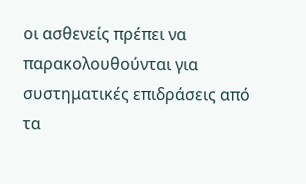οι ασθενείς πρέπει να παρακολουθούνται για συστηματικές επιδράσεις από τα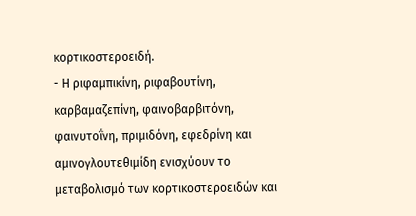κορτικοστεροειδή.
- Η ριφαμπικίνη, ριφαβουτίνη, καρβαμαζεπίνη, φαινοβαρβιτόνη, φαινυτοΐνη, πριμιδόνη, εφεδρίνη και αμινογλουτεθιμίδη ενισχύουν το μεταβολισμό των κορτικοστεροειδών και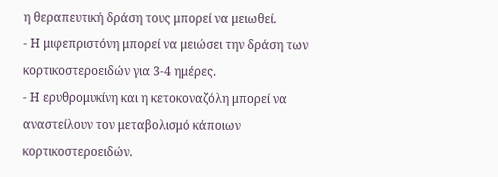η θεραπευτική δράση τους μπορεί να μειωθεί.
- Η μιφεπριστόνη μπορεί να μειώσει την δράση των κορτικοστεροειδών για 3-4 ημέρες.
- Η ερυθρομυκίνη και η κετοκοναζόλη μπορεί να αναστείλουν τον μεταβολισμό κάποιων κορτικοστεροειδών.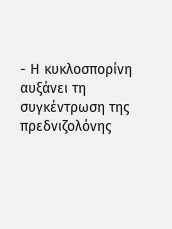- Η κυκλοσπορίνη αυξάνει τη συγκέντρωση της πρεδνιζολόνης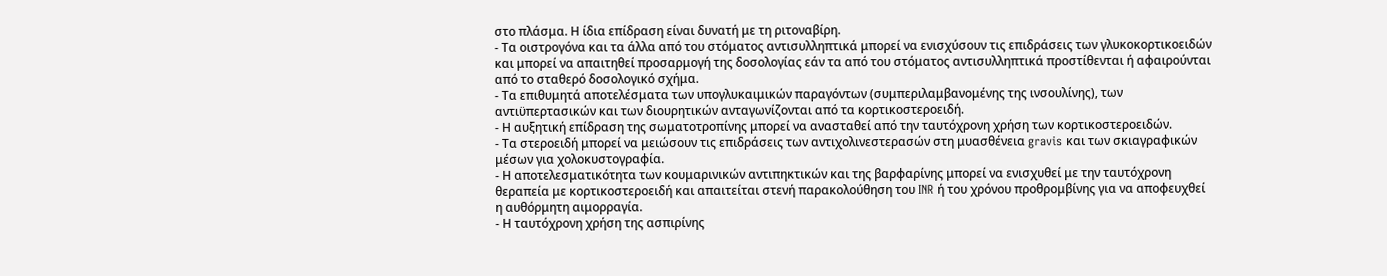στο πλάσμα. Η ίδια επίδραση είναι δυνατή με τη ριτοναβίρη.
- Τα οιστρογόνα και τα άλλα από του στόματος αντισυλληπτικά μπορεί να ενισχύσουν τις επιδράσεις των γλυκοκορτικοειδών και μπορεί να απαιτηθεί προσαρμογή της δοσολογίας εάν τα από του στόματος αντισυλληπτικά προστίθενται ή αφαιρούνται από το σταθερό δοσολογικό σχήμα.
- Τα επιθυμητά αποτελέσματα των υπογλυκαιμικών παραγόντων (συμπεριλαμβανομένης της ινσουλίνης), των αντιϋπερτασικών και των διουρητικών ανταγωνίζονται από τα κορτικοστεροειδή.
- Η αυξητική επίδραση της σωματοτροπίνης μπορεί να ανασταθεί από την ταυτόχρονη χρήση των κορτικοστεροειδών.
- Τα στεροειδή μπορεί να μειώσουν τις επιδράσεις των αντιχολινεστερασών στη μυασθένεια gravis και των σκιαγραφικών μέσων για χολοκυστογραφία.
- Η αποτελεσματικότητα των κουμαρινικών αντιπηκτικών και της βαρφαρίνης μπορεί να ενισχυθεί με την ταυτόχρονη θεραπεία με κορτικοστεροειδή και απαιτείται στενή παρακολούθηση του INR ή του χρόνου προθρομβίνης για να αποφευχθεί η αυθόρμητη αιμορραγία.
- Η ταυτόχρονη χρήση της ασπιρίνης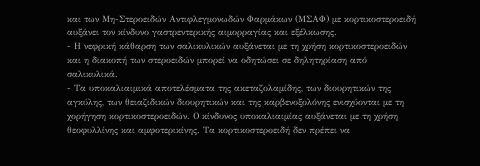και των Μη-Στεροειδών Αντιφλεγμονωδών Φαρμάκων (ΜΣΑΦ) με κορτικοστεροειδή αυξάνει τον κίνδυνο γαστρεντερικής αιμορραγίας και εξέλκωσης.
- Η νεφρική κάθαρση των σαλικυλικών αυξάνεται με τη χρήση κορτικοστεροειδών και η διακοπή των στεροειδών μπορεί να οδητώσει σε δηλητηρίαση από σαλικυλικά.
- Τα υποκαλιαιμικά αποτελέσματα της ακεταζολαμίδης, των διουρητικών της αγκύλης, των θειαζιδικών διουρητικών και της καρβενοξολόνης ενισχύονται με τη χορήγηση κορτικοστεροειδών. Ο κίνδυνος υποκαλιαιμίας αυξάνεται με τη χρήση θεοφυλλίνης και αμφοτερικίνης. Τα κορτικοστεροειδή δεν πρέπει να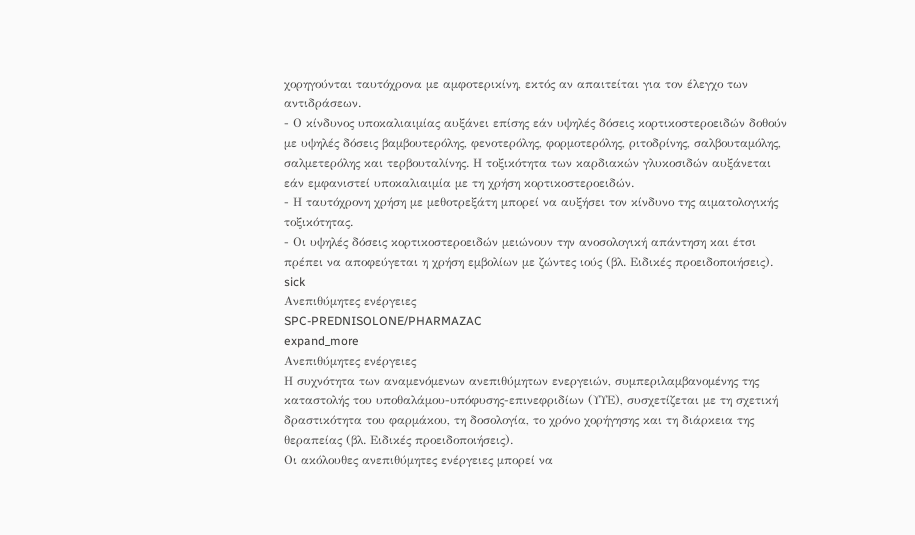χορηγούνται ταυτόχρονα με αμφοτερικίνη, εκτός αν απαιτείται για τον έλεγχο των αντιδράσεων.
- Ο κίνδυνος υποκαλιαιμίας αυξάνει επίσης εάν υψηλές δόσεις κορτικοστεροειδών δοθούν με υψηλές δόσεις βαμβουτερόλης, φενοτερόλης, φορμοτερόλης, ριτοδρίνης, σαλβουταμόλης, σαλμετερόλης και τερβουταλίνης. Η τοξικότητα των καρδιακών γλυκοσιδών αυξάνεται εάν εμφανιστεί υποκαλιαιμία με τη χρήση κορτικοστεροειδών.
- Η ταυτόχρονη χρήση με μεθοτρεξάτη μπορεί να αυξήσει τον κίνδυνο της αιματολογικής τοξικότητας.
- Οι υψηλές δόσεις κορτικοστεροειδών μειώνουν την ανοσολογική απάντηση και έτσι πρέπει να αποφεύγεται η χρήση εμβολίων με ζώντες ιούς (βλ. Ειδικές προειδοποιήσεις).
sick
Ανεπιθύμητες ενέργειες
SPC-PREDNISOLONE/PHARMAZAC
expand_more
Ανεπιθύμητες ενέργειες
Η συχνότητα των αναμενόμενων ανεπιθύμητων ενεργειών, συμπεριλαμβανομένης της καταστολής του υποθαλάμου-υπόφυσης-επινεφριδίων (ΥΥΕ), συσχετίζεται με τη σχετική δραστικότητα του φαρμάκου, τη δοσολογία, το χρόνο χορήγησης και τη διάρκεια της θεραπείας (βλ. Ειδικές προειδοποιήσεις).
Οι ακόλουθες ανεπιθύμητες ενέργειες μπορεί να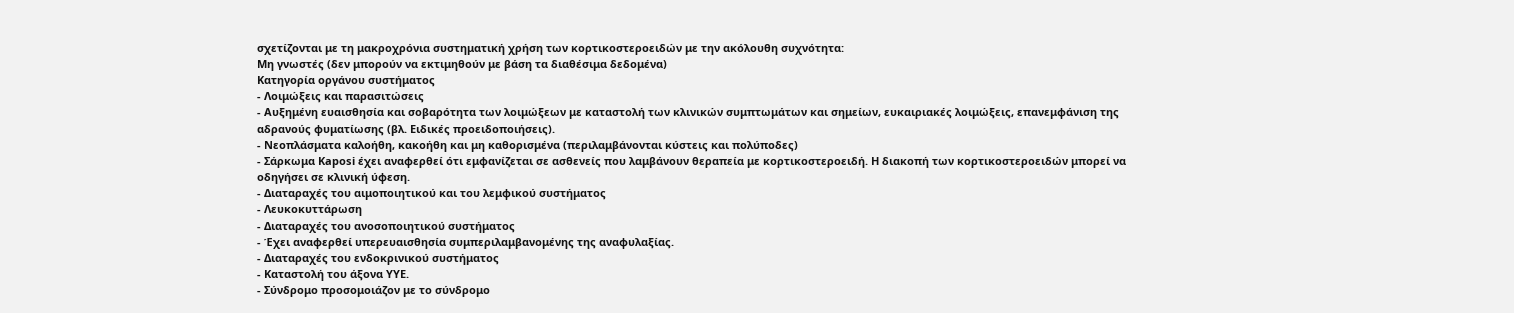σχετίζονται με τη μακροχρόνια συστηματική χρήση των κορτικοστεροειδών με την ακόλουθη συχνότητα:
Μη γνωστές (δεν μπορούν να εκτιμηθούν με βάση τα διαθέσιμα δεδομένα)
Κατηγορία οργάνου συστήματος
- Λοιμώξεις και παρασιτώσεις
- Αυξημένη ευαισθησία και σοβαρότητα των λοιμώξεων με καταστολή των κλινικών συμπτωμάτων και σημείων, ευκαιριακές λοιμώξεις, επανεμφάνιση της αδρανούς φυματίωσης (βλ. Ειδικές προειδοποιήσεις).
- Νεοπλάσματα καλοήθη, κακοήθη και μη καθορισμένα (περιλαμβάνονται κύστεις και πολύποδες)
- Σάρκωμα Kaposi έχει αναφερθεί ότι εμφανίζεται σε ασθενείς που λαμβάνουν θεραπεία με κορτικοστεροειδή. Η διακοπή των κορτικοστεροειδών μπορεί να οδηγήσει σε κλινική ύφεση.
- Διαταραχές του αιμοποιητικού και του λεμφικού συστήματος
- Λευκοκυττάρωση
- Διαταραχές του ανοσοποιητικού συστήματος
- Έχει αναφερθεί υπερευαισθησία συμπεριλαμβανομένης της αναφυλαξίας.
- Διαταραχές του ενδοκρινικού συστήματος
- Καταστολή του άξονα ΥΥΕ.
- Σύνδρομο προσομοιάζον με το σύνδρομο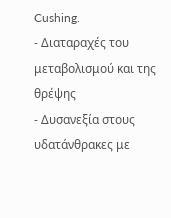Cushing.
- Διαταραχές του μεταβολισμού και της θρέψης
- Δυσανεξία στους υδατάνθρακες με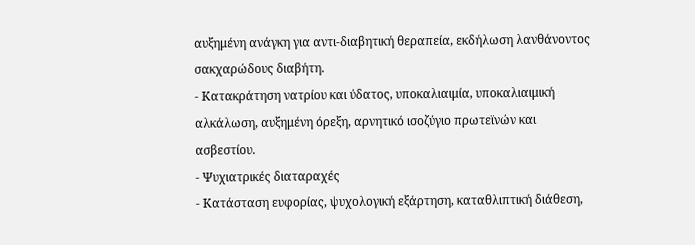αυξημένη ανάγκη για αντι-διαβητική θεραπεία, εκδήλωση λανθάνοντος σακχαρώδους διαβήτη.
- Κατακράτηση νατρίου και ύδατος, υποκαλιαιμία, υποκαλιαιμική αλκάλωση, αυξημένη όρεξη, αρνητικό ισοζύγιο πρωτεϊνών και ασβεστίου.
- Ψυχιατρικές διαταραχές
- Κατάσταση ευφορίας, ψυχολογική εξάρτηση, καταθλιπτική διάθεση,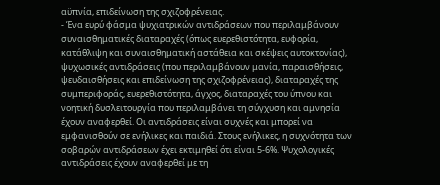αϋπνία, επιδείνωση της σχιζοφρένειας.
- Ένα ευρύ φάσμα ψυχιατρικών αντιδράσεων που περιλαμβάνουν συναισθηματικές διαταραχές (όπως ευερεθιστότητα, ευφορία, κατάθλιψη και συναισθηματική αστάθεια και σκέψεις αυτοκτονίας), ψυχωσικές αντιδράσεις (που περιλαμβάνουν μανία, παραισθήσεις, ψευδαισθήσεις και επιδείνωση της σχιζοφρένειας), διαταραχές της συμπεριφοράς, ευερεθιστότητα, άγχος, διαταραχές του ύπνου και νοητική δυσλειτουργία που περιλαμβάνει τη σύγχυση και αμνησία έχουν αναφερθεί. Οι αντιδράσεις είναι συχνές και μπορεί να εμφανισθούν σε ενήλικες και παιδιά. Στους ενήλικες, η συχνότητα των σοβαρών αντιδράσεων έχει εκτιμηθεί ότι είναι 5-6%. Ψυχολογικές αντιδράσεις έχουν αναφερθεί με τη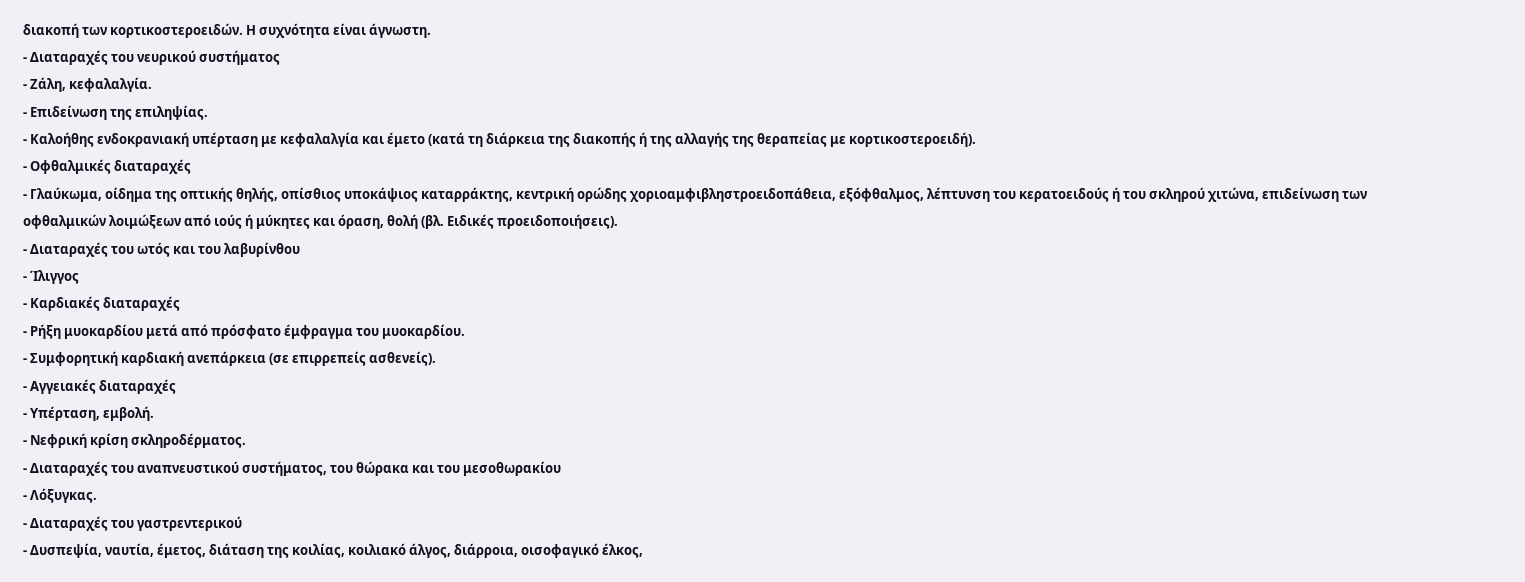διακοπή των κορτικοστεροειδών. Η συχνότητα είναι άγνωστη.
- Διαταραχές του νευρικού συστήματος
- Ζάλη, κεφαλαλγία.
- Επιδείνωση της επιληψίας.
- Καλοήθης ενδοκρανιακή υπέρταση με κεφαλαλγία και έμετο (κατά τη διάρκεια της διακοπής ή της αλλαγής της θεραπείας με κορτικοστεροειδή).
- Οφθαλμικές διαταραχές
- Γλαύκωμα, οίδημα της οπτικής θηλής, οπίσθιος υποκάψιος καταρράκτης, κεντρική ορώδης χοριοαμφιβληστροειδοπάθεια, εξόφθαλμος, λέπτυνση του κερατοειδούς ή του σκληρού χιτώνα, επιδείνωση των οφθαλμικών λοιμώξεων από ιούς ή μύκητες και όραση, θολή (βλ. Ειδικές προειδοποιήσεις).
- Διαταραχές του ωτός και του λαβυρίνθου
- Ίλιγγος
- Καρδιακές διαταραχές
- Ρήξη μυοκαρδίου μετά από πρόσφατο έμφραγμα του μυοκαρδίου.
- Συμφορητική καρδιακή ανεπάρκεια (σε επιρρεπείς ασθενείς).
- Αγγειακές διαταραχές
- Υπέρταση, εμβολή.
- Νεφρική κρίση σκληροδέρματος.
- Διαταραχές του αναπνευστικού συστήματος, του θώρακα και του μεσοθωρακίου
- Λόξυγκας.
- Διαταραχές του γαστρεντερικού
- Δυσπεψία, ναυτία, έμετος, διάταση της κοιλίας, κοιλιακό άλγος, διάρροια, οισοφαγικό έλκος,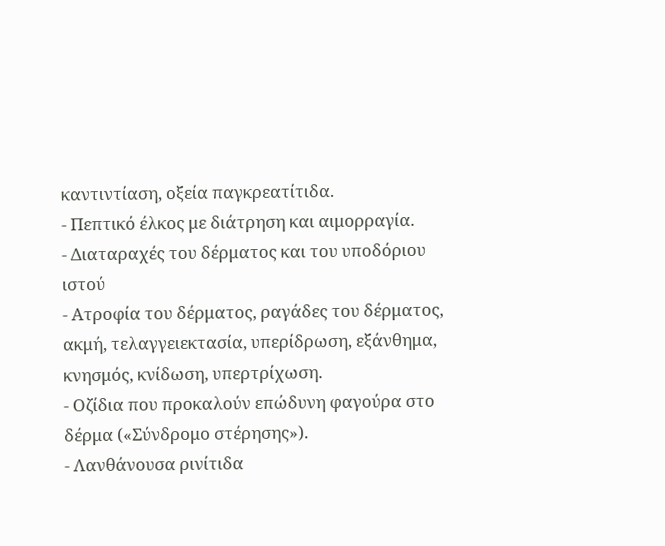καντιντίαση, οξεία παγκρεατίτιδα.
- Πεπτικό έλκος με διάτρηση και αιμορραγία.
- Διαταραχές του δέρματος και του υποδόριου ιστού
- Ατροφία του δέρματος, ραγάδες του δέρματος, ακμή, τελαγγειεκτασία, υπερίδρωση, εξάνθημα, κνησμός, κνίδωση, υπερτρίχωση.
- Οζίδια που προκαλούν επώδυνη φαγούρα στο δέρμα («Σύνδρομο στέρησης»).
- Λανθάνουσα ρινίτιδα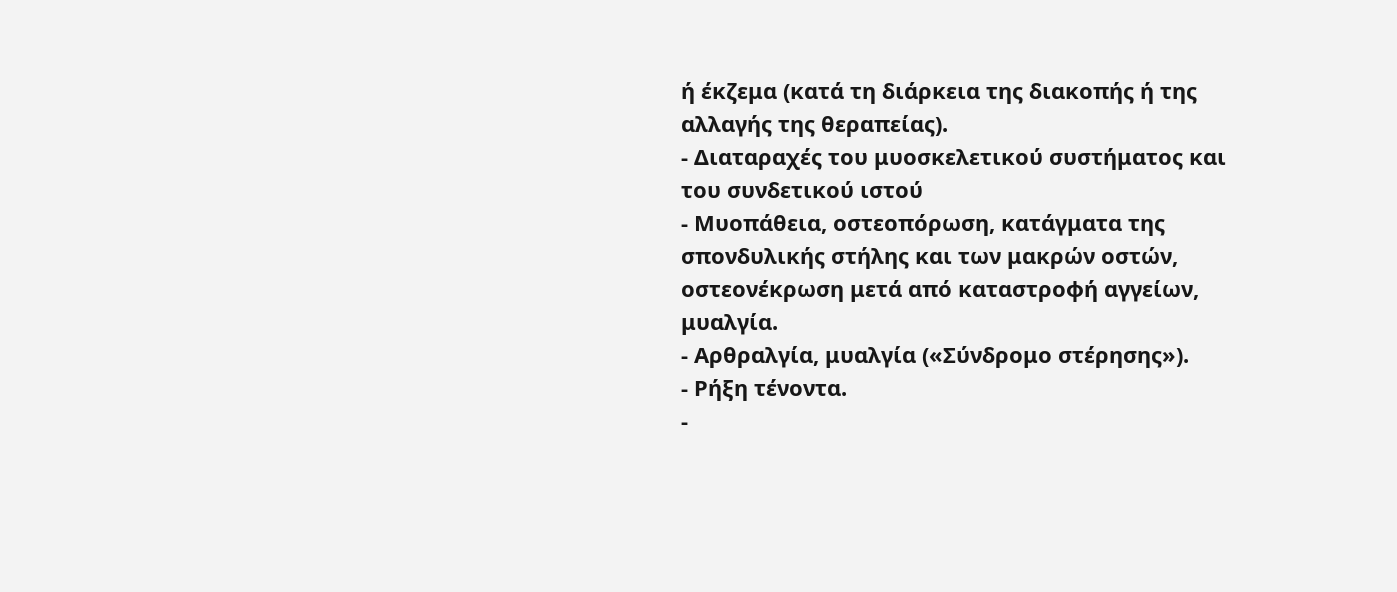ή έκζεμα (κατά τη διάρκεια της διακοπής ή της αλλαγής της θεραπείας).
- Διαταραχές του μυοσκελετικού συστήματος και του συνδετικού ιστού
- Μυοπάθεια, οστεοπόρωση, κατάγματα της σπονδυλικής στήλης και των μακρών οστών, οστεονέκρωση μετά από καταστροφή αγγείων, μυαλγία.
- Αρθραλγία, μυαλγία («Σύνδρομο στέρησης»).
- Ρήξη τένοντα.
-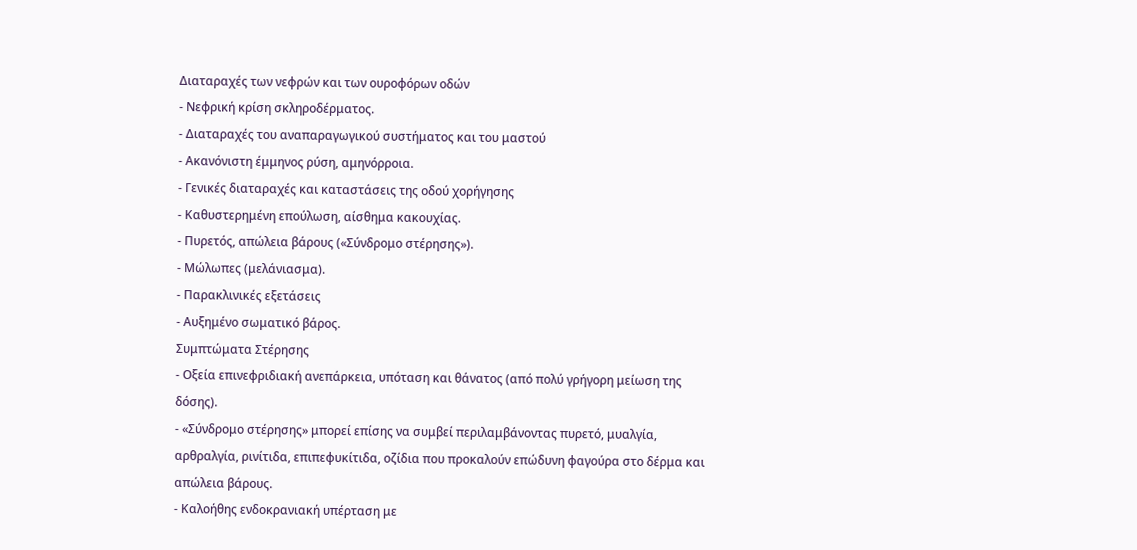Διαταραχές των νεφρών και των ουροφόρων οδών
- Νεφρική κρίση σκληροδέρματος.
- Διαταραχές του αναπαραγωγικού συστήματος και του μαστού
- Ακανόνιστη έμμηνος ρύση, αμηνόρροια.
- Γενικές διαταραχές και καταστάσεις της οδού χορήγησης
- Καθυστερημένη επούλωση, αίσθημα κακουχίας.
- Πυρετός, απώλεια βάρους («Σύνδρομο στέρησης»).
- Μώλωπες (μελάνιασμα).
- Παρακλινικές εξετάσεις
- Αυξημένο σωματικό βάρος.
Συμπτώματα Στέρησης
- Οξεία επινεφριδιακή ανεπάρκεια, υπόταση και θάνατος (από πολύ γρήγορη μείωση της δόσης).
- «Σύνδρομο στέρησης» μπορεί επίσης να συμβεί περιλαμβάνοντας πυρετό, μυαλγία, αρθραλγία, ρινίτιδα, επιπεφυκίτιδα, οζίδια που προκαλούν επώδυνη φαγούρα στο δέρμα και απώλεια βάρους.
- Καλοήθης ενδοκρανιακή υπέρταση με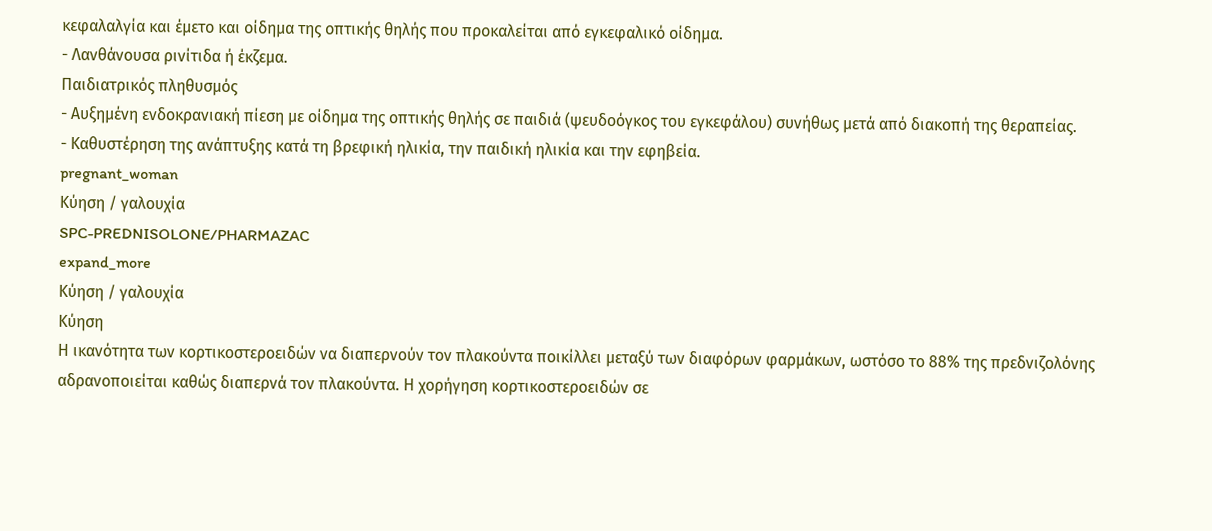κεφαλαλγία και έμετο και οίδημα της οπτικής θηλής που προκαλείται από εγκεφαλικό οίδημα.
- Λανθάνουσα ρινίτιδα ή έκζεμα.
Παιδιατρικός πληθυσμός
- Αυξημένη ενδοκρανιακή πίεση με οίδημα της οπτικής θηλής σε παιδιά (ψευδοόγκος του εγκεφάλου) συνήθως μετά από διακοπή της θεραπείας.
- Καθυστέρηση της ανάπτυξης κατά τη βρεφική ηλικία, την παιδική ηλικία και την εφηβεία.
pregnant_woman
Κύηση / γαλουχία
SPC-PREDNISOLONE/PHARMAZAC
expand_more
Κύηση / γαλουχία
Κύηση
Η ικανότητα των κορτικοστεροειδών να διαπερνούν τον πλακούντα ποικίλλει μεταξύ των διαφόρων φαρμάκων, ωστόσο το 88% της πρεδνιζολόνης αδρανοποιείται καθώς διαπερνά τον πλακούντα. Η χορήγηση κορτικοστεροειδών σε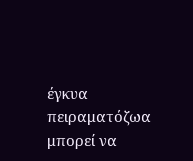έγκυα πειραματόζωα μπορεί να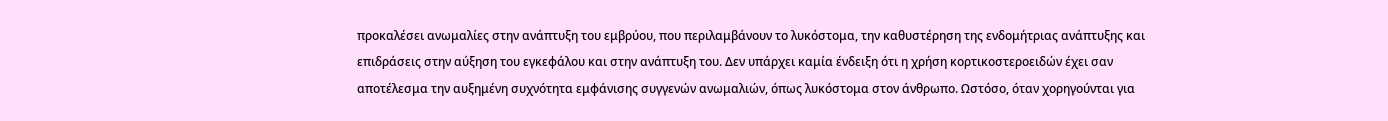προκαλέσει ανωμαλίες στην ανάπτυξη του εμβρύου, που περιλαμβάνουν το λυκόστομα, την καθυστέρηση της ενδομήτριας ανάπτυξης και επιδράσεις στην αύξηση του εγκεφάλου και στην ανάπτυξη του. Δεν υπάρχει καμία ένδειξη ότι η χρήση κορτικοστεροειδών έχει σαν αποτέλεσμα την αυξημένη συχνότητα εμφάνισης συγγενών ανωμαλιών, όπως λυκόστομα στον άνθρωπο. Ωστόσο, όταν χορηγούνται για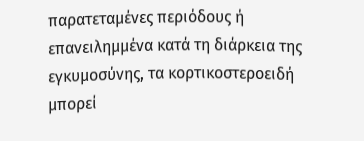παρατεταμένες περιόδους ή επανειλημμένα κατά τη διάρκεια της εγκυμοσύνης, τα κορτικοστεροειδή μπορεί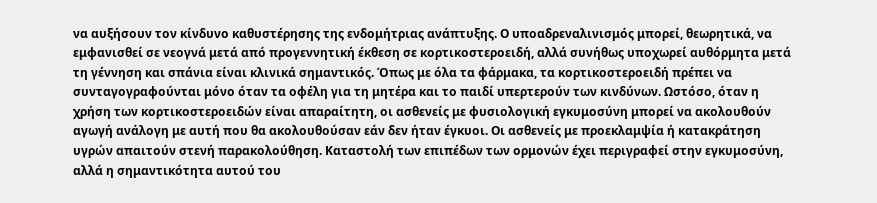να αυξήσουν τον κίνδυνο καθυστέρησης της ενδομήτριας ανάπτυξης. Ο υποαδρεναλινισμός μπορεί, θεωρητικά, να εμφανισθεί σε νεογνά μετά από προγεννητική έκθεση σε κορτικοστεροειδή, αλλά συνήθως υποχωρεί αυθόρμητα μετά τη γέννηση και σπάνια είναι κλινικά σημαντικός. Όπως με όλα τα φάρμακα, τα κορτικοστεροειδή πρέπει να συνταγογραφούνται μόνο όταν τα οφέλη για τη μητέρα και το παιδί υπερτερούν των κινδύνων. Ωστόσο, όταν η χρήση των κορτικοστεροειδών είναι απαραίτητη, οι ασθενείς με φυσιολογική εγκυμοσύνη μπορεί να ακολουθούν αγωγή ανάλογη με αυτή που θα ακολουθούσαν εάν δεν ήταν έγκυοι. Οι ασθενείς με προεκλαμψία ή κατακράτηση υγρών απαιτούν στενή παρακολούθηση. Καταστολή των επιπέδων των ορμονών έχει περιγραφεί στην εγκυμοσύνη, αλλά η σημαντικότητα αυτού του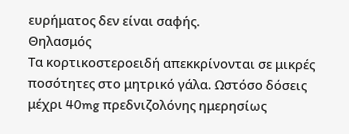ευρήματος δεν είναι σαφής.
Θηλασμός
Τα κορτικοστεροειδή απεκκρίνονται σε μικρές ποσότητες στο μητρικό γάλα. Ωστόσο δόσεις μέχρι 40mg πρεδνιζολόνης ημερησίως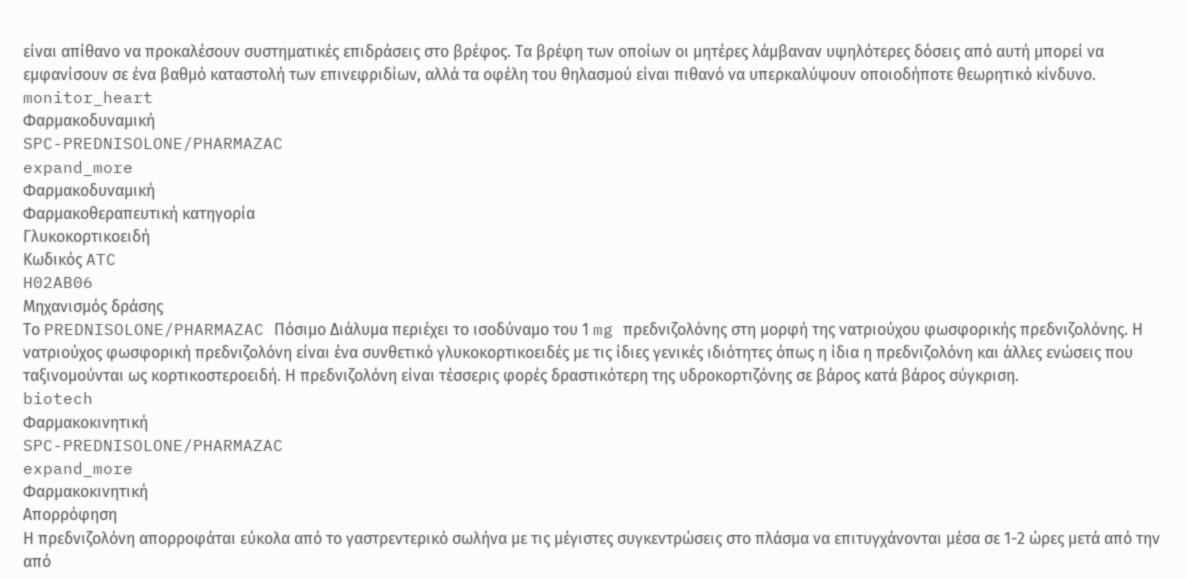είναι απίθανο να προκαλέσουν συστηματικές επιδράσεις στο βρέφος. Τα βρέφη των οποίων οι μητέρες λάμβαναν υψηλότερες δόσεις από αυτή μπορεί να εμφανίσουν σε ένα βαθμό καταστολή των επινεφριδίων, αλλά τα οφέλη του θηλασμού είναι πιθανό να υπερκαλύψουν οποιοδήποτε θεωρητικό κίνδυνο.
monitor_heart
Φαρμακοδυναμική
SPC-PREDNISOLONE/PHARMAZAC
expand_more
Φαρμακοδυναμική
Φαρμακοθεραπευτική κατηγορία
Γλυκοκορτικοειδή
Κωδικός ATC
H02AB06
Μηχανισμός δράσης
Το PREDNISOLONE/PHARMAZAC Πόσιμο Διάλυμα περιέχει το ισοδύναμο του 1 mg πρεδνιζολόνης στη μορφή της νατριούχου φωσφορικής πρεδνιζολόνης. Η νατριούχος φωσφορική πρεδνιζολόνη είναι ένα συνθετικό γλυκοκορτικοειδές με τις ίδιες γενικές ιδιότητες όπως η ίδια η πρεδνιζολόνη και άλλες ενώσεις που ταξινομούνται ως κορτικοστεροειδή. Η πρεδνιζολόνη είναι τέσσερις φορές δραστικότερη της υδροκορτιζόνης σε βάρος κατά βάρος σύγκριση.
biotech
Φαρμακοκινητική
SPC-PREDNISOLONE/PHARMAZAC
expand_more
Φαρμακοκινητική
Απορρόφηση
Η πρεδνιζολόνη απορροφάται εύκολα από το γαστρεντερικό σωλήνα με τις μέγιστες συγκεντρώσεις στο πλάσμα να επιτυγχάνονται μέσα σε 1-2 ώρες μετά από την από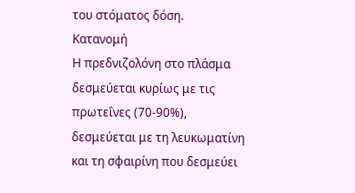του στόματος δόση.
Κατανομή
Η πρεδνιζολόνη στο πλάσμα δεσμεύεται κυρίως με τις πρωτεΐνες (70-90%), δεσμεύεται με τη λευκωματίνη και τη σφαιρίνη που δεσμεύει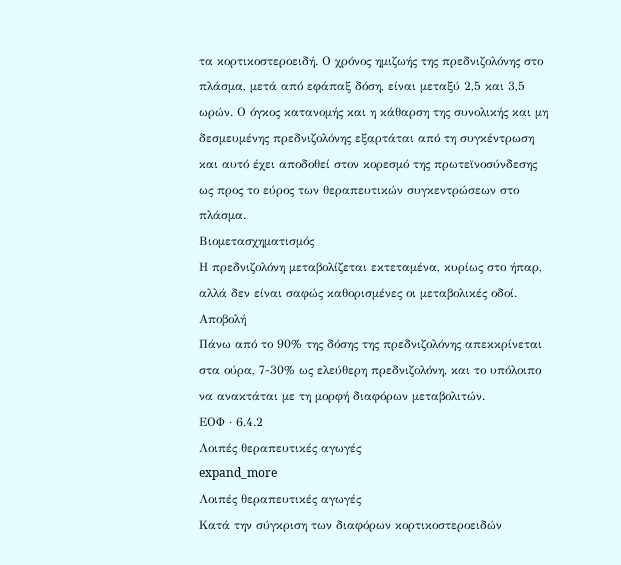τα κορτικοστεροειδή. Ο χρόνος ημιζωής της πρεδνιζολόνης στο πλάσμα, μετά από εφάπαξ δόση, είναι μεταξύ 2,5 και 3,5 ωρών. Ο όγκος κατανομής και η κάθαρση της συνολικής και μη δεσμευμένης πρεδνιζολόνης εξαρτάται από τη συγκέντρωση και αυτό έχει αποδοθεί στον κορεσμό της πρωτεϊνοσύνδεσης ως προς το εύρος των θεραπευτικών συγκεντρώσεων στο πλάσμα.
Βιομετασχηματισμός
Η πρεδνιζολόνη μεταβολίζεται εκτεταμένα, κυρίως στο ήπαρ, αλλά δεν είναι σαφώς καθορισμένες οι μεταβολικές οδοί.
Αποβολή
Πάνω από το 90% της δόσης της πρεδνιζολόνης απεκκρίνεται στα ούρα, 7-30% ως ελεύθερη πρεδνιζολόνη, και το υπόλοιπο να ανακτάται με τη μορφή διαφόρων μεταβολιτών.
ΕΟΦ · 6.4.2
Λοιπές θεραπευτικές αγωγές
expand_more
Λοιπές θεραπευτικές αγωγές
Kατά την σύγκριση των διαφόρων κορτικοστεροειδών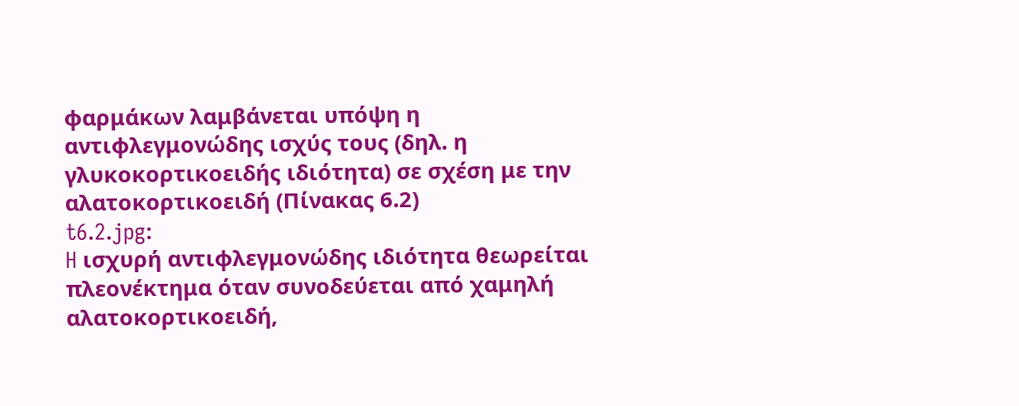φαρμάκων λαμβάνεται υπόψη η αντιφλεγμονώδης ισχύς τους (δηλ. η γλυκοκορτικοειδής ιδιότητα) σε σχέση με την αλατοκορτικοειδή (Πίνακας 6.2)
t6.2.jpg:
H ισχυρή αντιφλεγμονώδης ιδιότητα θεωρείται πλεονέκτημα όταν συνοδεύεται από χαμηλή αλατοκορτικοειδή,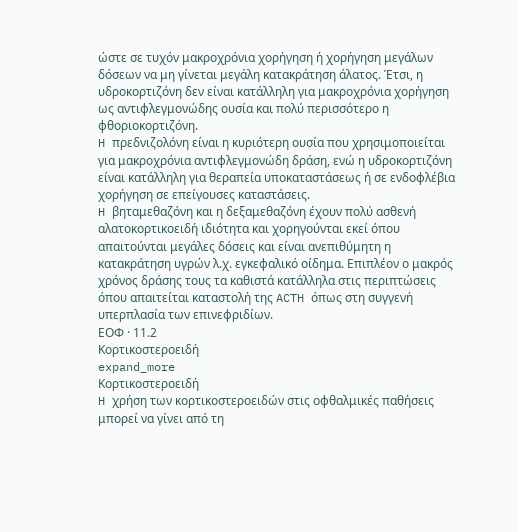ώστε σε τυχόν μακροχρόνια χορήγηση ή χορήγηση μεγάλων δόσεων να μη γίνεται μεγάλη κατακράτηση άλατος. Έτσι, η υδροκορτιζόνη δεν είναι κατάλληλη για μακροχρόνια χορήγηση ως αντιφλεγμονώδης ουσία και πολύ περισσότερο η φθοριοκορτιζόνη.
H πρεδνιζολόνη είναι η κυριότερη ουσία που χρησιμοποιείται για μακροχρόνια αντιφλεγμονώδη δράση, ενώ η υδροκορτιζόνη είναι κατάλληλη για θεραπεία υποκαταστάσεως ή σε ενδοφλέβια χορήγηση σε επείγουσες καταστάσεις.
H βηταμεθαζόνη και η δεξαμεθαζόνη έχουν πολύ ασθενή αλατοκορτικοειδή ιδιότητα και χορηγούνται εκεί όπου απαιτούνται μεγάλες δόσεις και είναι ανεπιθύμητη η κατακράτηση υγρών λ.χ. εγκεφαλικό οίδημα. Eπιπλέον ο μακρός χρόνος δράσης τους τα καθιστά κατάλληλα στις περιπτώσεις όπου απαιτείται καταστολή της ACTH όπως στη συγγενή υπερπλασία των επινεφριδίων.
ΕΟΦ · 11.2
Kορτικοστεροειδή
expand_more
Kορτικοστεροειδή
H χρήση των κορτικοστεροειδών στις οφθαλμικές παθήσεις μπορεί να γίνει από τη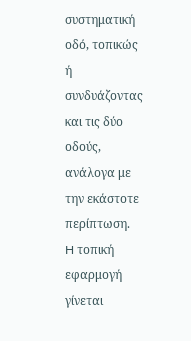συστηματική οδό, τοπικώς ή συνδυάζοντας και τις δύο οδούς, ανάλογα με την εκάστοτε περίπτωση.
H τοπική εφαρμογή γίνεται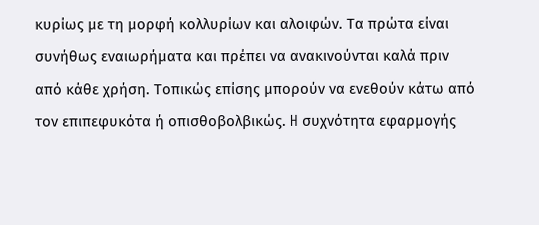κυρίως με τη μορφή κολλυρίων και αλοιφών. Tα πρώτα είναι συνήθως εναιωρήματα και πρέπει να ανακινούνται καλά πριν από κάθε χρήση. Tοπικώς επίσης μπορούν να ενεθούν κάτω από τον επιπεφυκότα ή οπισθοβολβικώς. H συχνότητα εφαρμογής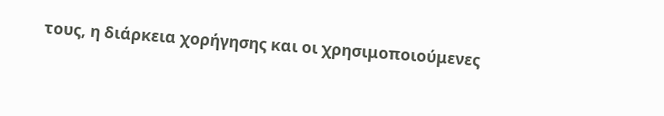τους, η διάρκεια χορήγησης και οι χρησιμοποιούμενες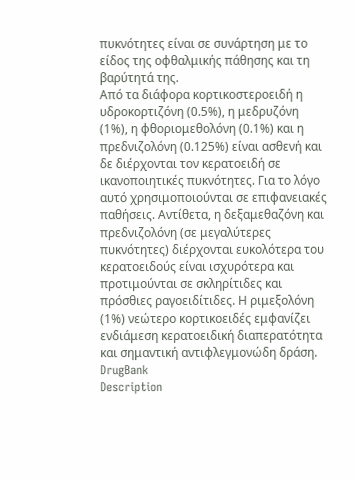πυκνότητες είναι σε συνάρτηση με το είδος της οφθαλμικής πάθησης και τη βαρύτητά της.
Aπό τα διάφορα κορτικοστεροειδή η υδροκορτιζόνη (0.5%), η μεδρυζόνη (1%), η φθοριομεθολόνη (0.1%) και η πρεδνιζολόνη (0.125%) είναι ασθενή και δε διέρχονται τον κερατοειδή σε ικανοποιητικές πυκνότητες. Για το λόγο αυτό χρησιμοποιούνται σε επιφανειακές παθήσεις. Aντίθετα, η δεξαμεθαζόνη και πρεδνιζολόνη (σε μεγαλύτερες πυκνότητες) διέρχονται ευκολότερα του κερατοειδούς είναι ισχυρότερα και προτιμούνται σε σκληρίτιδες και πρόσθιες ραγοειδίτιδες. Η ριμεξολόνη (1%) νεώτερο κορτικοειδές εμφανίζει ενδιάμεση κερατοειδική διαπερατότητα και σημαντική αντιφλεγμονώδη δράση.
DrugBank
Description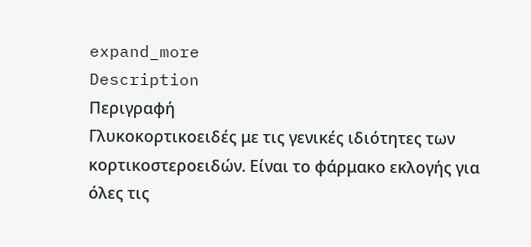expand_more
Description
Περιγραφή
Γλυκοκορτικοειδές με τις γενικές ιδιότητες των κορτικοστεροειδών. Είναι το φάρμακο εκλογής για όλες τις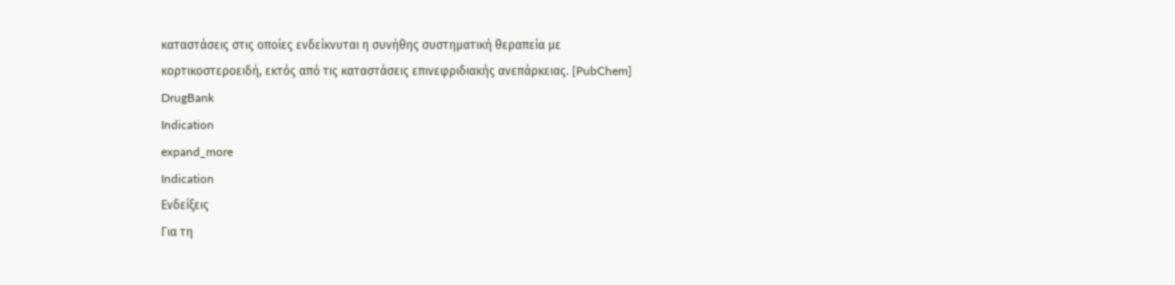καταστάσεις στις οποίες ενδείκνυται η συνήθης συστηματική θεραπεία με κορτικοστεροειδή, εκτός από τις καταστάσεις επινεφριδιακής ανεπάρκειας. [PubChem]
DrugBank
Indication
expand_more
Indication
Ενδείξεις
Για τη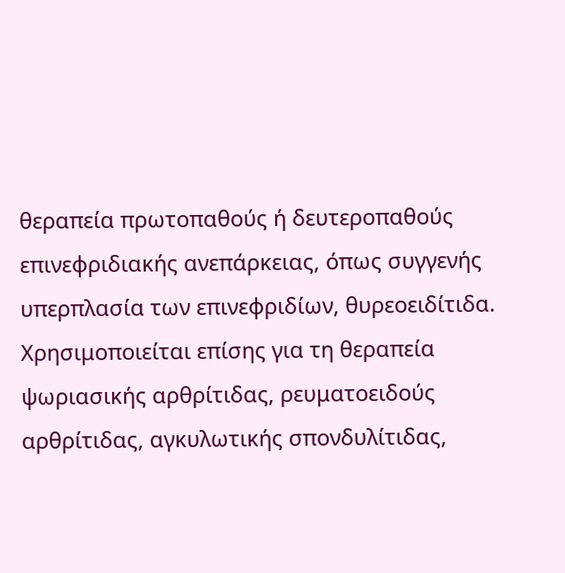θεραπεία πρωτοπαθούς ή δευτεροπαθούς επινεφριδιακής ανεπάρκειας, όπως συγγενής υπερπλασία των επινεφριδίων, θυρεοειδίτιδα. Χρησιμοποιείται επίσης για τη θεραπεία ψωριασικής αρθρίτιδας, ρευματοειδούς αρθρίτιδας, αγκυλωτικής σπονδυλίτιδας,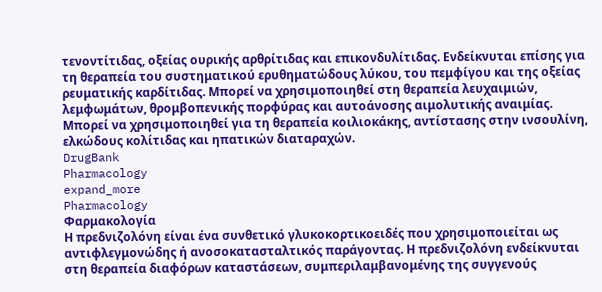τενοντίτιδας, οξείας ουρικής αρθρίτιδας και επικονδυλίτιδας. Ενδείκνυται επίσης για τη θεραπεία του συστηματικού ερυθηματώδους λύκου, του πεμφίγου και της οξείας ρευματικής καρδίτιδας. Μπορεί να χρησιμοποιηθεί στη θεραπεία λευχαιμιών, λεμφωμάτων, θρομβοπενικής πορφύρας και αυτοάνοσης αιμολυτικής αναιμίας. Μπορεί να χρησιμοποιηθεί για τη θεραπεία κοιλιοκάκης, αντίστασης στην ινσουλίνη, ελκώδους κολίτιδας και ηπατικών διαταραχών.
DrugBank
Pharmacology
expand_more
Pharmacology
Φαρμακολογία
Η πρεδνιζολόνη είναι ένα συνθετικό γλυκοκορτικοειδές που χρησιμοποιείται ως αντιφλεγμονώδης ή ανοσοκατασταλτικός παράγοντας. Η πρεδνιζολόνη ενδείκνυται στη θεραπεία διαφόρων καταστάσεων, συμπεριλαμβανομένης της συγγενούς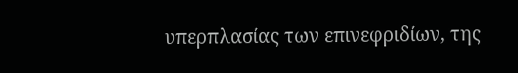υπερπλασίας των επινεφριδίων, της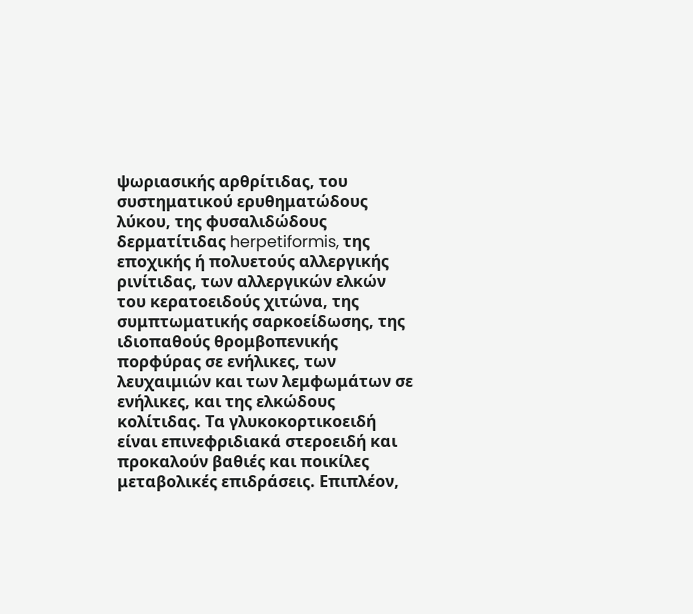ψωριασικής αρθρίτιδας, του συστηματικού ερυθηματώδους λύκου, της φυσαλιδώδους δερματίτιδας herpetiformis, της εποχικής ή πολυετούς αλλεργικής ρινίτιδας, των αλλεργικών ελκών του κερατοειδούς χιτώνα, της συμπτωματικής σαρκοείδωσης, της ιδιοπαθούς θρομβοπενικής πορφύρας σε ενήλικες, των λευχαιμιών και των λεμφωμάτων σε ενήλικες, και της ελκώδους κολίτιδας. Τα γλυκοκορτικοειδή είναι επινεφριδιακά στεροειδή και προκαλούν βαθιές και ποικίλες μεταβολικές επιδράσεις. Επιπλέον,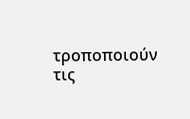τροποποιούν τις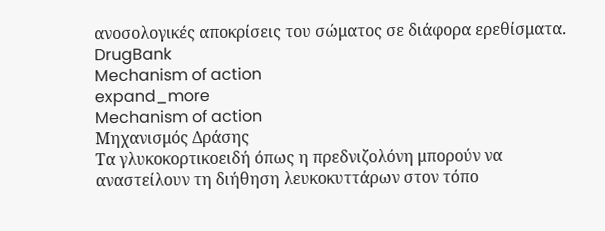ανοσολογικές αποκρίσεις του σώματος σε διάφορα ερεθίσματα.
DrugBank
Mechanism of action
expand_more
Mechanism of action
Μηχανισμός Δράσης
Τα γλυκοκορτικοειδή όπως η πρεδνιζολόνη μπορούν να αναστείλουν τη διήθηση λευκοκυττάρων στον τόπο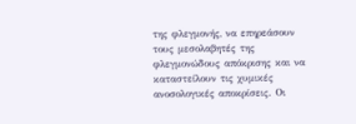της φλεγμονής, να επηρεάσουν τους μεσολαβητές της φλεγμονώδους απόκρισης και να καταστείλουν τις χυμικές ανοσολογικές αποκρίσεις. Οι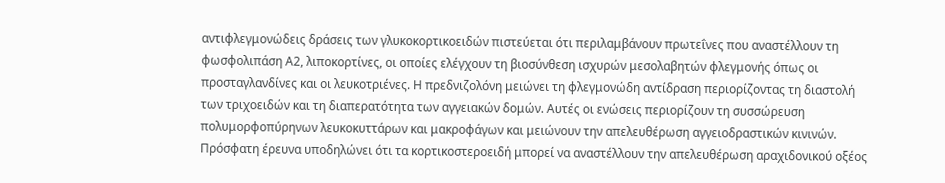αντιφλεγμονώδεις δράσεις των γλυκοκορτικοειδών πιστεύεται ότι περιλαμβάνουν πρωτεΐνες που αναστέλλουν τη φωσφολιπάση Α2, λιποκορτίνες, οι οποίες ελέγχουν τη βιοσύνθεση ισχυρών μεσολαβητών φλεγμονής όπως οι προσταγλανδίνες και οι λευκοτριένες. Η πρεδνιζολόνη μειώνει τη φλεγμονώδη αντίδραση περιορίζοντας τη διαστολή των τριχοειδών και τη διαπερατότητα των αγγειακών δομών. Αυτές οι ενώσεις περιορίζουν τη συσσώρευση πολυμορφοπύρηνων λευκοκυττάρων και μακροφάγων και μειώνουν την απελευθέρωση αγγειοδραστικών κινινών. Πρόσφατη έρευνα υποδηλώνει ότι τα κορτικοστεροειδή μπορεί να αναστέλλουν την απελευθέρωση αραχιδονικού οξέος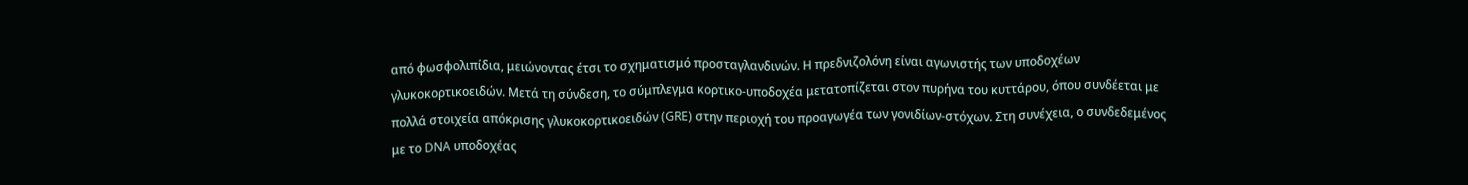από φωσφολιπίδια, μειώνοντας έτσι το σχηματισμό προσταγλανδινών. Η πρεδνιζολόνη είναι αγωνιστής των υποδοχέων γλυκοκορτικοειδών. Μετά τη σύνδεση, το σύμπλεγμα κορτικο-υποδοχέα μετατοπίζεται στον πυρήνα του κυττάρου, όπου συνδέεται με πολλά στοιχεία απόκρισης γλυκοκορτικοειδών (GRE) στην περιοχή του προαγωγέα των γονιδίων-στόχων. Στη συνέχεια, ο συνδεδεμένος με το DNA υποδοχέας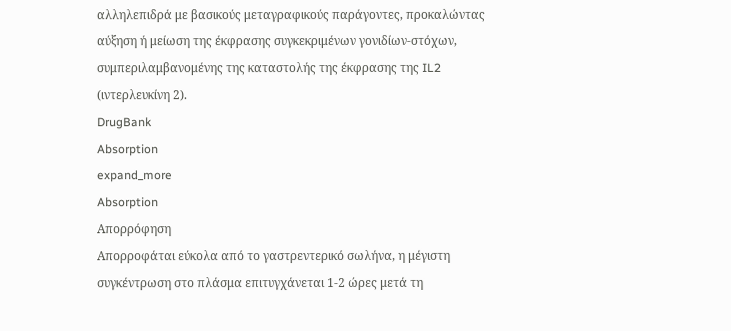αλληλεπιδρά με βασικούς μεταγραφικούς παράγοντες, προκαλώντας αύξηση ή μείωση της έκφρασης συγκεκριμένων γονιδίων-στόχων, συμπεριλαμβανομένης της καταστολής της έκφρασης της IL2 (ιντερλευκίνη 2).
DrugBank
Absorption
expand_more
Absorption
Απορρόφηση
Απορροφάται εύκολα από το γαστρεντερικό σωλήνα, η μέγιστη συγκέντρωση στο πλάσμα επιτυγχάνεται 1-2 ώρες μετά τη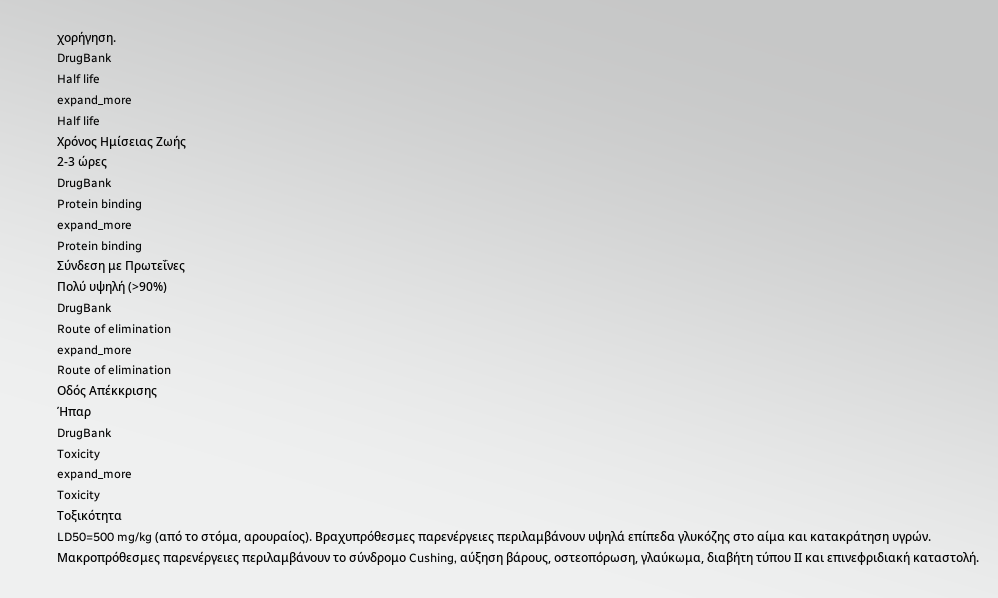χορήγηση.
DrugBank
Half life
expand_more
Half life
Χρόνος Ημίσειας Ζωής
2-3 ώρες
DrugBank
Protein binding
expand_more
Protein binding
Σύνδεση με Πρωτεΐνες
Πολύ υψηλή (>90%)
DrugBank
Route of elimination
expand_more
Route of elimination
Οδός Απέκκρισης
Ήπαρ
DrugBank
Toxicity
expand_more
Toxicity
Τοξικότητα
LD50=500 mg/kg (από το στόμα, αρουραίος). Βραχυπρόθεσμες παρενέργειες περιλαμβάνουν υψηλά επίπεδα γλυκόζης στο αίμα και κατακράτηση υγρών. Μακροπρόθεσμες παρενέργειες περιλαμβάνουν το σύνδρομο Cushing, αύξηση βάρους, οστεοπόρωση, γλαύκωμα, διαβήτη τύπου ΙΙ και επινεφριδιακή καταστολή.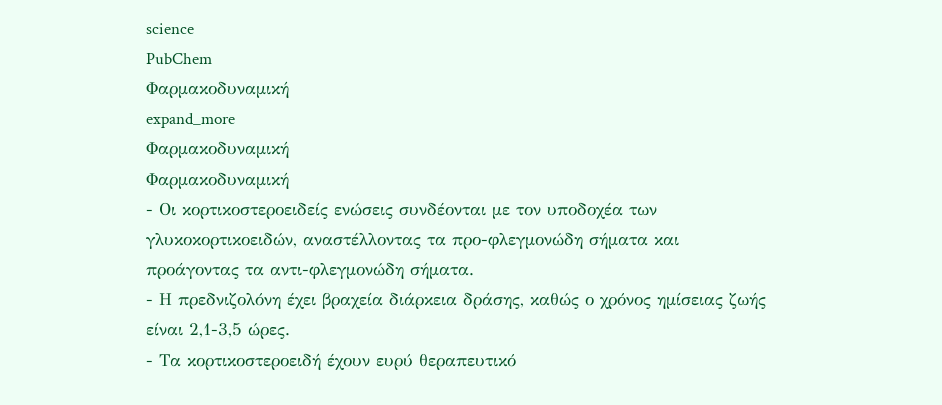science
PubChem
Φαρμακοδυναμική
expand_more
Φαρμακοδυναμική
Φαρμακοδυναμική
- Οι κορτικοστεροειδείς ενώσεις συνδέονται με τον υποδοχέα των γλυκοκορτικοειδών, αναστέλλοντας τα προ-φλεγμονώδη σήματα και προάγοντας τα αντι-φλεγμονώδη σήματα.
- Η πρεδνιζολόνη έχει βραχεία διάρκεια δράσης, καθώς ο χρόνος ημίσειας ζωής είναι 2,1-3,5 ώρες.
- Τα κορτικοστεροειδή έχουν ευρύ θεραπευτικό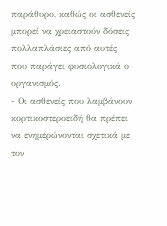παράθυρο, καθώς οι ασθενείς μπορεί να χρειαστούν δόσεις πολλαπλάσιες από αυτές που παράγει φυσιολογικά ο οργανισμός.
- Οι ασθενείς που λαμβάνουν κορτικοστεροειδή θα πρέπει να ενημερώνονται σχετικά με τον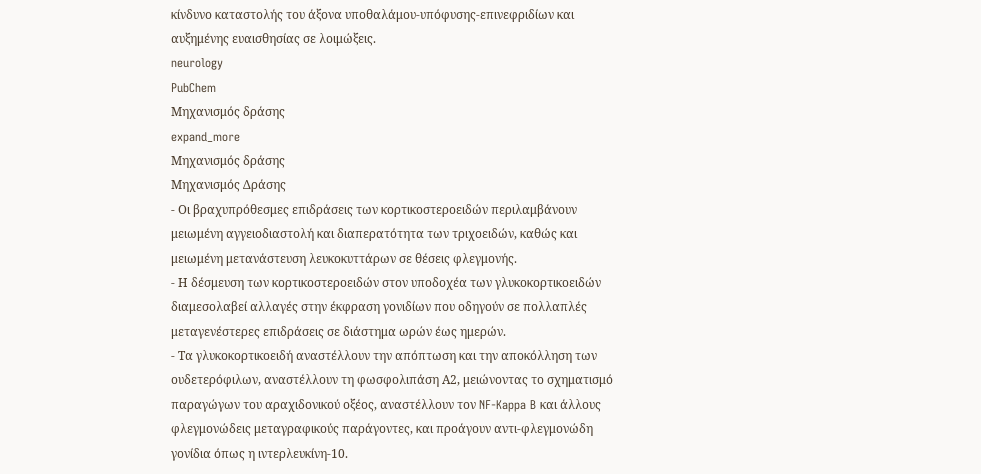κίνδυνο καταστολής του άξονα υποθαλάμου-υπόφυσης-επινεφριδίων και αυξημένης ευαισθησίας σε λοιμώξεις.
neurology
PubChem
Μηχανισμός δράσης
expand_more
Μηχανισμός δράσης
Μηχανισμός Δράσης
- Οι βραχυπρόθεσμες επιδράσεις των κορτικοστεροειδών περιλαμβάνουν μειωμένη αγγειοδιαστολή και διαπερατότητα των τριχοειδών, καθώς και μειωμένη μετανάστευση λευκοκυττάρων σε θέσεις φλεγμονής.
- Η δέσμευση των κορτικοστεροειδών στον υποδοχέα των γλυκοκορτικοειδών διαμεσολαβεί αλλαγές στην έκφραση γονιδίων που οδηγούν σε πολλαπλές μεταγενέστερες επιδράσεις σε διάστημα ωρών έως ημερών.
- Τα γλυκοκορτικοειδή αναστέλλουν την απόπτωση και την αποκόλληση των ουδετερόφιλων, αναστέλλουν τη φωσφολιπάση Α2, μειώνοντας το σχηματισμό παραγώγων του αραχιδονικού οξέος, αναστέλλουν τον NF-Kappa B και άλλους φλεγμονώδεις μεταγραφικούς παράγοντες, και προάγουν αντι-φλεγμονώδη γονίδια όπως η ιντερλευκίνη-10.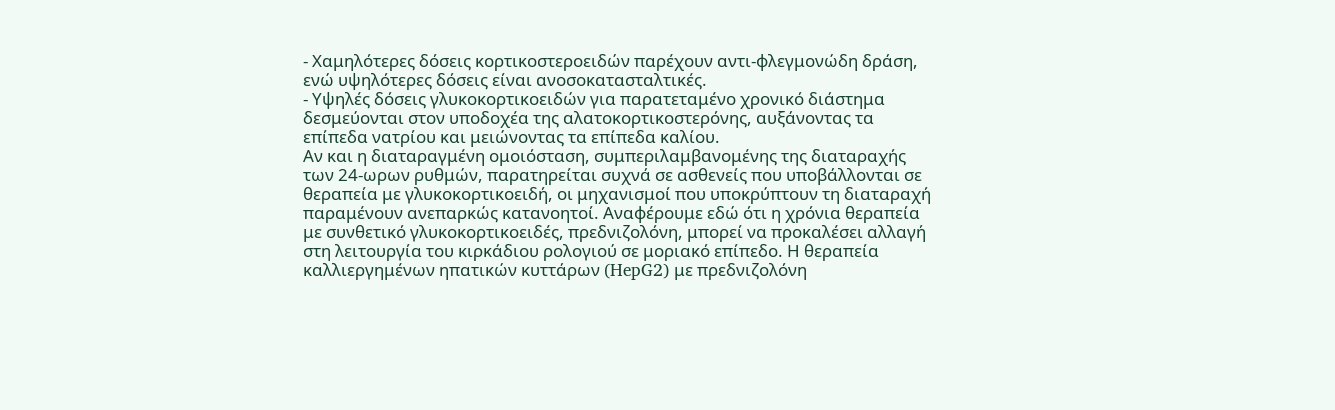- Χαμηλότερες δόσεις κορτικοστεροειδών παρέχουν αντι-φλεγμονώδη δράση, ενώ υψηλότερες δόσεις είναι ανοσοκατασταλτικές.
- Υψηλές δόσεις γλυκοκορτικοειδών για παρατεταμένο χρονικό διάστημα δεσμεύονται στον υποδοχέα της αλατοκορτικοστερόνης, αυξάνοντας τα επίπεδα νατρίου και μειώνοντας τα επίπεδα καλίου.
Αν και η διαταραγμένη ομοιόσταση, συμπεριλαμβανομένης της διαταραχής των 24-ωρων ρυθμών, παρατηρείται συχνά σε ασθενείς που υποβάλλονται σε θεραπεία με γλυκοκορτικοειδή, οι μηχανισμοί που υποκρύπτουν τη διαταραχή παραμένουν ανεπαρκώς κατανοητοί. Αναφέρουμε εδώ ότι η χρόνια θεραπεία με συνθετικό γλυκοκορτικοειδές, πρεδνιζολόνη, μπορεί να προκαλέσει αλλαγή στη λειτουργία του κιρκάδιου ρολογιού σε μοριακό επίπεδο. Η θεραπεία καλλιεργημένων ηπατικών κυττάρων (HepG2) με πρεδνιζολόνη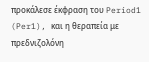προκάλεσε έκφραση του Period1 (Per1), και η θεραπεία με πρεδνιζολόνη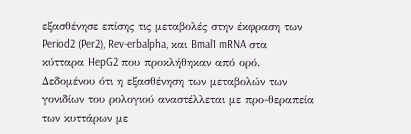εξασθένησε επίσης τις μεταβολές στην έκφραση των Period2 (Per2), Rev-erbalpha, και Bmal1 mRNA στα κύτταρα HepG2 που προκλήθηκαν από ορό. Δεδομένου ότι η εξασθένηση των μεταβολών των γονιδίων του ρολογιού αναστέλλεται με προ-θεραπεία των κυττάρων με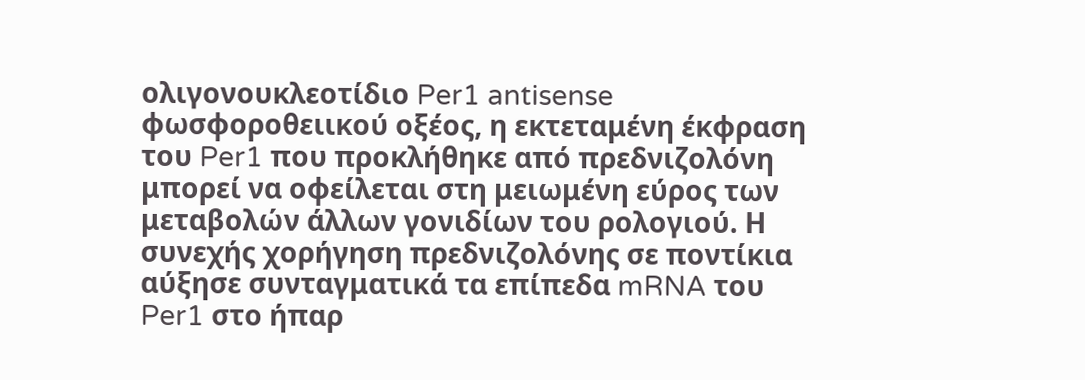ολιγονουκλεοτίδιο Per1 antisense φωσφοροθειικού οξέος, η εκτεταμένη έκφραση του Per1 που προκλήθηκε από πρεδνιζολόνη μπορεί να οφείλεται στη μειωμένη εύρος των μεταβολών άλλων γονιδίων του ρολογιού. Η συνεχής χορήγηση πρεδνιζολόνης σε ποντίκια αύξησε συνταγματικά τα επίπεδα mRNA του Per1 στο ήπαρ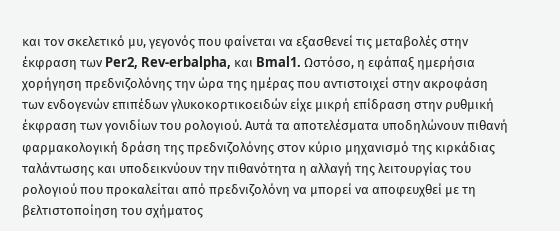και τον σκελετικό μυ, γεγονός που φαίνεται να εξασθενεί τις μεταβολές στην έκφραση των Per2, Rev-erbalpha, και Bmal1. Ωστόσο, η εφάπαξ ημερήσια χορήγηση πρεδνιζολόνης την ώρα της ημέρας που αντιστοιχεί στην ακροφάση των ενδογενών επιπέδων γλυκοκορτικοειδών είχε μικρή επίδραση στην ρυθμική έκφραση των γονιδίων του ρολογιού. Αυτά τα αποτελέσματα υποδηλώνουν πιθανή φαρμακολογική δράση της πρεδνιζολόνης στον κύριο μηχανισμό της κιρκάδιας ταλάντωσης και υποδεικνύουν την πιθανότητα η αλλαγή της λειτουργίας του ρολογιού που προκαλείται από πρεδνιζολόνη να μπορεί να αποφευχθεί με τη βελτιστοποίηση του σχήματος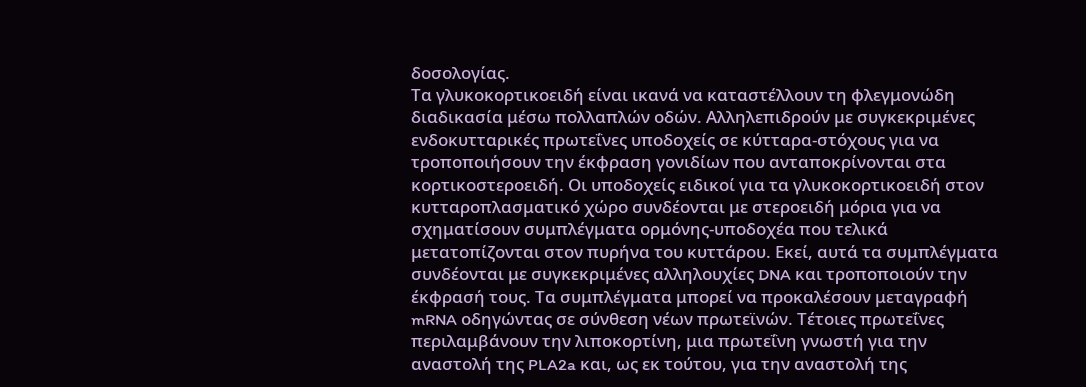δοσολογίας.
Τα γλυκοκορτικοειδή είναι ικανά να καταστέλλουν τη φλεγμονώδη διαδικασία μέσω πολλαπλών οδών. Αλληλεπιδρούν με συγκεκριμένες ενδοκυτταρικές πρωτεΐνες υποδοχείς σε κύτταρα-στόχους για να τροποποιήσουν την έκφραση γονιδίων που ανταποκρίνονται στα κορτικοστεροειδή. Οι υποδοχείς ειδικοί για τα γλυκοκορτικοειδή στον κυτταροπλασματικό χώρο συνδέονται με στεροειδή μόρια για να σχηματίσουν συμπλέγματα ορμόνης-υποδοχέα που τελικά μετατοπίζονται στον πυρήνα του κυττάρου. Εκεί, αυτά τα συμπλέγματα συνδέονται με συγκεκριμένες αλληλουχίες DNA και τροποποιούν την έκφρασή τους. Τα συμπλέγματα μπορεί να προκαλέσουν μεταγραφή mRNA οδηγώντας σε σύνθεση νέων πρωτεϊνών. Τέτοιες πρωτεΐνες περιλαμβάνουν την λιποκορτίνη, μια πρωτεΐνη γνωστή για την αναστολή της PLA2a και, ως εκ τούτου, για την αναστολή της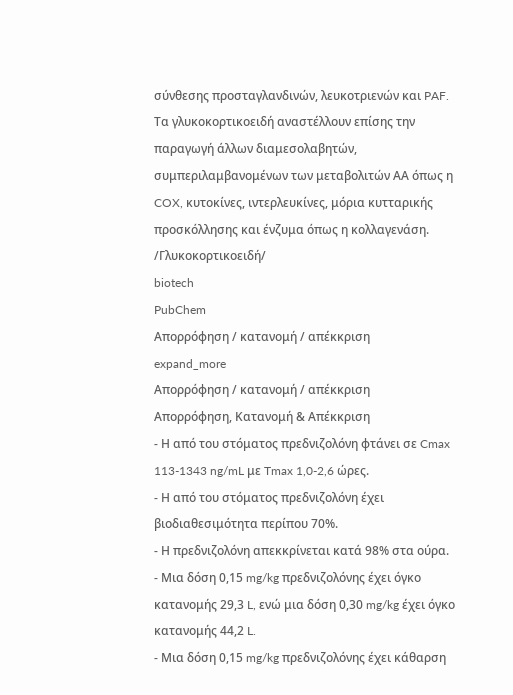σύνθεσης προσταγλανδινών, λευκοτριενών και PAF. Τα γλυκοκορτικοειδή αναστέλλουν επίσης την παραγωγή άλλων διαμεσολαβητών, συμπεριλαμβανομένων των μεταβολιτών ΑΑ όπως η COX, κυτοκίνες, ιντερλευκίνες, μόρια κυτταρικής προσκόλλησης και ένζυμα όπως η κολλαγενάση. /Γλυκοκορτικοειδή/
biotech
PubChem
Απορρόφηση / κατανομή / απέκκριση
expand_more
Απορρόφηση / κατανομή / απέκκριση
Απορρόφηση, Κατανομή & Απέκκριση
- Η από του στόματος πρεδνιζολόνη φτάνει σε Cmax 113-1343 ng/mL με Tmax 1,0-2,6 ώρες.
- Η από του στόματος πρεδνιζολόνη έχει βιοδιαθεσιμότητα περίπου 70%.
- Η πρεδνιζολόνη απεκκρίνεται κατά 98% στα ούρα.
- Μια δόση 0,15 mg/kg πρεδνιζολόνης έχει όγκο κατανομής 29,3 L, ενώ μια δόση 0,30 mg/kg έχει όγκο κατανομής 44,2 L.
- Μια δόση 0,15 mg/kg πρεδνιζολόνης έχει κάθαρση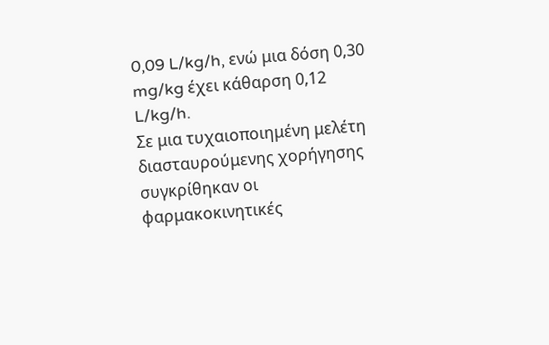0,09 L/kg/h, ενώ μια δόση 0,30 mg/kg έχει κάθαρση 0,12 L/kg/h.
Σε μια τυχαιοποιημένη μελέτη διασταυρούμενης χορήγησης συγκρίθηκαν οι φαρμακοκινητικές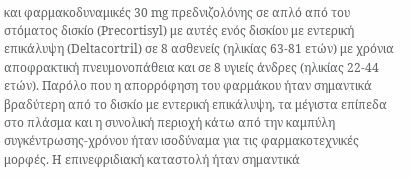και φαρμακοδυναμικές 30 mg πρεδνιζολόνης σε απλό από του στόματος δισκίο (Precortisyl) με αυτές ενός δισκίου με εντερική επικάλυψη (Deltacortril) σε 8 ασθενείς (ηλικίας 63-81 ετών) με χρόνια αποφρακτική πνευμονοπάθεια και σε 8 υγιείς άνδρες (ηλικίας 22-44 ετών). Παρόλο που η απορρόφηση του φαρμάκου ήταν σημαντικά βραδύτερη από το δισκίο με εντερική επικάλυψη, τα μέγιστα επίπεδα στο πλάσμα και η συνολική περιοχή κάτω από την καμπύλη συγκέντρωσης-χρόνου ήταν ισοδύναμα για τις φαρμακοτεχνικές μορφές. Η επινεφριδιακή καταστολή ήταν σημαντικά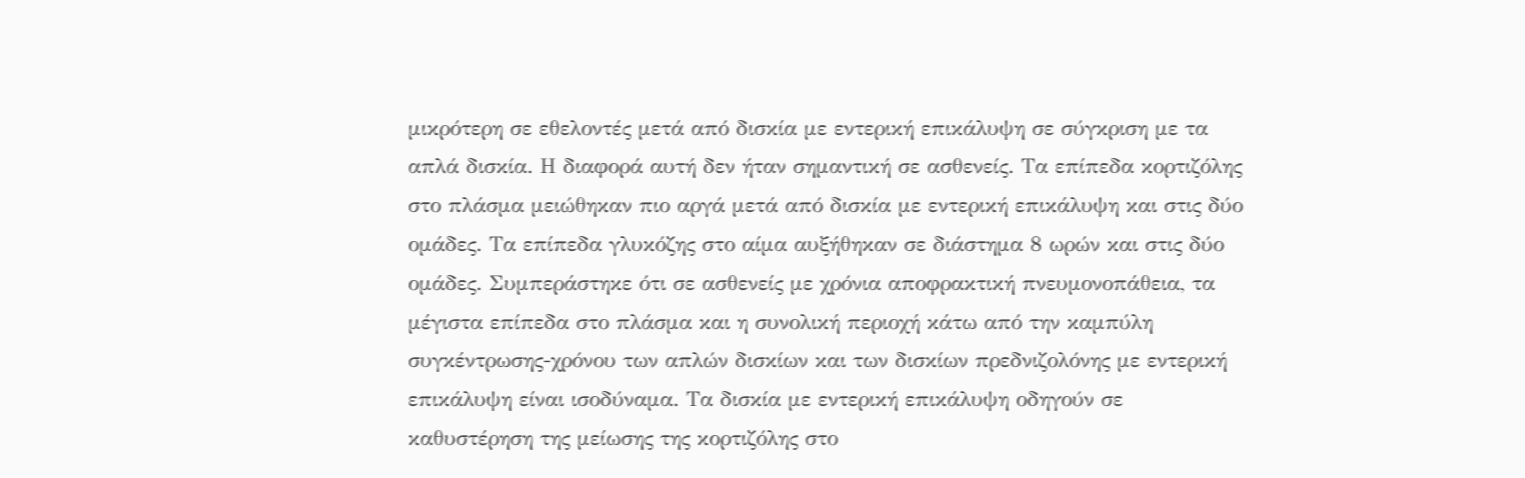μικρότερη σε εθελοντές μετά από δισκία με εντερική επικάλυψη σε σύγκριση με τα απλά δισκία. Η διαφορά αυτή δεν ήταν σημαντική σε ασθενείς. Τα επίπεδα κορτιζόλης στο πλάσμα μειώθηκαν πιο αργά μετά από δισκία με εντερική επικάλυψη και στις δύο ομάδες. Τα επίπεδα γλυκόζης στο αίμα αυξήθηκαν σε διάστημα 8 ωρών και στις δύο ομάδες. Συμπεράστηκε ότι σε ασθενείς με χρόνια αποφρακτική πνευμονοπάθεια, τα μέγιστα επίπεδα στο πλάσμα και η συνολική περιοχή κάτω από την καμπύλη συγκέντρωσης-χρόνου των απλών δισκίων και των δισκίων πρεδνιζολόνης με εντερική επικάλυψη είναι ισοδύναμα. Τα δισκία με εντερική επικάλυψη οδηγούν σε καθυστέρηση της μείωσης της κορτιζόλης στο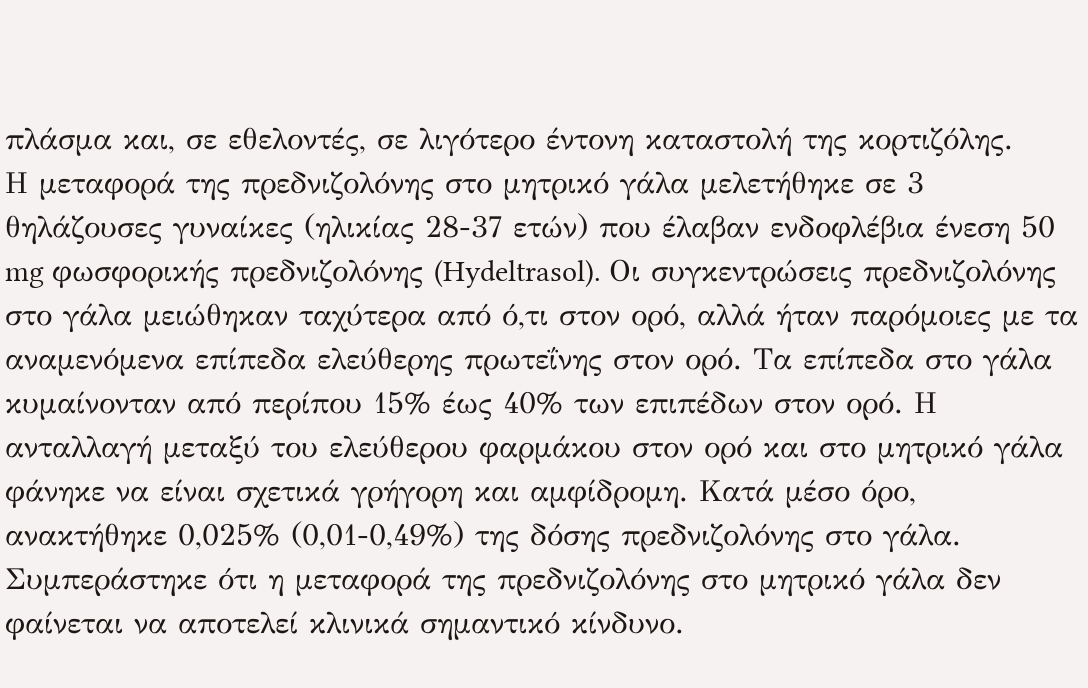πλάσμα και, σε εθελοντές, σε λιγότερο έντονη καταστολή της κορτιζόλης.
Η μεταφορά της πρεδνιζολόνης στο μητρικό γάλα μελετήθηκε σε 3 θηλάζουσες γυναίκες (ηλικίας 28-37 ετών) που έλαβαν ενδοφλέβια ένεση 50 mg φωσφορικής πρεδνιζολόνης (Hydeltrasol). Οι συγκεντρώσεις πρεδνιζολόνης στο γάλα μειώθηκαν ταχύτερα από ό,τι στον ορό, αλλά ήταν παρόμοιες με τα αναμενόμενα επίπεδα ελεύθερης πρωτεΐνης στον ορό. Τα επίπεδα στο γάλα κυμαίνονταν από περίπου 15% έως 40% των επιπέδων στον ορό. Η ανταλλαγή μεταξύ του ελεύθερου φαρμάκου στον ορό και στο μητρικό γάλα φάνηκε να είναι σχετικά γρήγορη και αμφίδρομη. Κατά μέσο όρο, ανακτήθηκε 0,025% (0,01-0,49%) της δόσης πρεδνιζολόνης στο γάλα. Συμπεράστηκε ότι η μεταφορά της πρεδνιζολόνης στο μητρικό γάλα δεν φαίνεται να αποτελεί κλινικά σημαντικό κίνδυνο.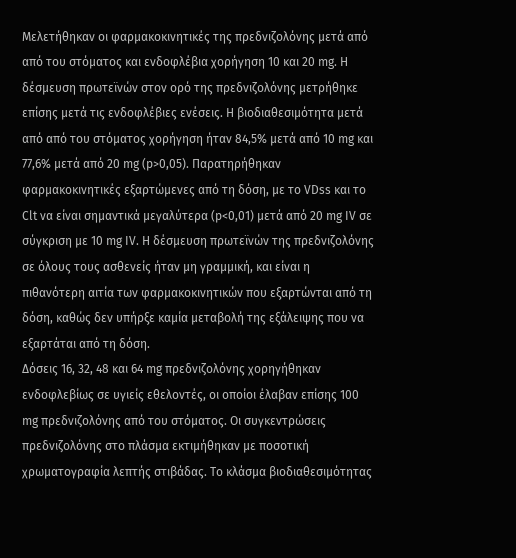Μελετήθηκαν οι φαρμακοκινητικές της πρεδνιζολόνης μετά από από του στόματος και ενδοφλέβια χορήγηση 10 και 20 mg. Η δέσμευση πρωτεϊνών στον ορό της πρεδνιζολόνης μετρήθηκε επίσης μετά τις ενδοφλέβιες ενέσεις. Η βιοδιαθεσιμότητα μετά από από του στόματος χορήγηση ήταν 84,5% μετά από 10 mg και 77,6% μετά από 20 mg (p>0,05). Παρατηρήθηκαν φαρμακοκινητικές εξαρτώμενες από τη δόση, με το VDss και το Clt να είναι σημαντικά μεγαλύτερα (p<0,01) μετά από 20 mg IV σε σύγκριση με 10 mg IV. Η δέσμευση πρωτεϊνών της πρεδνιζολόνης σε όλους τους ασθενείς ήταν μη γραμμική, και είναι η πιθανότερη αιτία των φαρμακοκινητικών που εξαρτώνται από τη δόση, καθώς δεν υπήρξε καμία μεταβολή της εξάλειψης που να εξαρτάται από τη δόση.
Δόσεις 16, 32, 48 και 64 mg πρεδνιζολόνης χορηγήθηκαν ενδοφλεβίως σε υγιείς εθελοντές, οι οποίοι έλαβαν επίσης 100 mg πρεδνιζολόνης από του στόματος. Οι συγκεντρώσεις πρεδνιζολόνης στο πλάσμα εκτιμήθηκαν με ποσοτική χρωματογραφία λεπτής στιβάδας. Το κλάσμα βιοδιαθεσιμότητας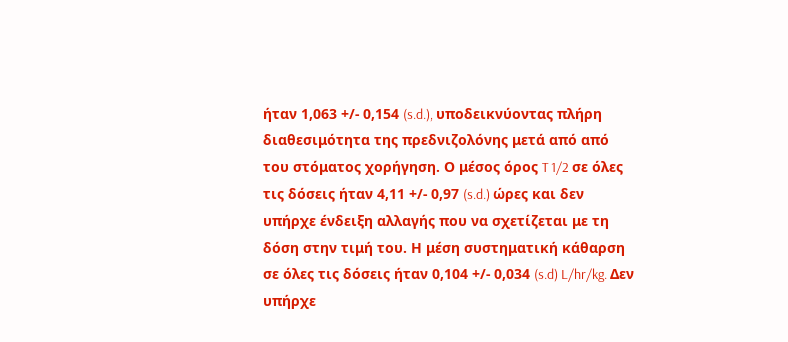ήταν 1,063 +/- 0,154 (s.d.), υποδεικνύοντας πλήρη διαθεσιμότητα της πρεδνιζολόνης μετά από από του στόματος χορήγηση. Ο μέσος όρος T 1/2 σε όλες τις δόσεις ήταν 4,11 +/- 0,97 (s.d.) ώρες και δεν υπήρχε ένδειξη αλλαγής που να σχετίζεται με τη δόση στην τιμή του. Η μέση συστηματική κάθαρση σε όλες τις δόσεις ήταν 0,104 +/- 0,034 (s.d) L/hr/kg. Δεν υπήρχε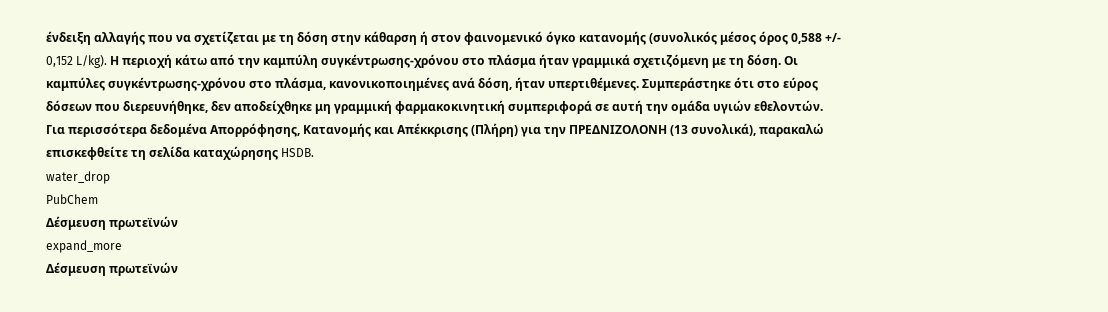ένδειξη αλλαγής που να σχετίζεται με τη δόση στην κάθαρση ή στον φαινομενικό όγκο κατανομής (συνολικός μέσος όρος 0,588 +/- 0,152 L/kg). Η περιοχή κάτω από την καμπύλη συγκέντρωσης-χρόνου στο πλάσμα ήταν γραμμικά σχετιζόμενη με τη δόση. Οι καμπύλες συγκέντρωσης-χρόνου στο πλάσμα, κανονικοποιημένες ανά δόση, ήταν υπερτιθέμενες. Συμπεράστηκε ότι στο εύρος δόσεων που διερευνήθηκε, δεν αποδείχθηκε μη γραμμική φαρμακοκινητική συμπεριφορά σε αυτή την ομάδα υγιών εθελοντών.
Για περισσότερα δεδομένα Απορρόφησης, Κατανομής και Απέκκρισης (Πλήρη) για την ΠΡΕΔΝΙΖΟΛΟΝΗ (13 συνολικά), παρακαλώ επισκεφθείτε τη σελίδα καταχώρησης HSDB.
water_drop
PubChem
Δέσμευση πρωτεϊνών
expand_more
Δέσμευση πρωτεϊνών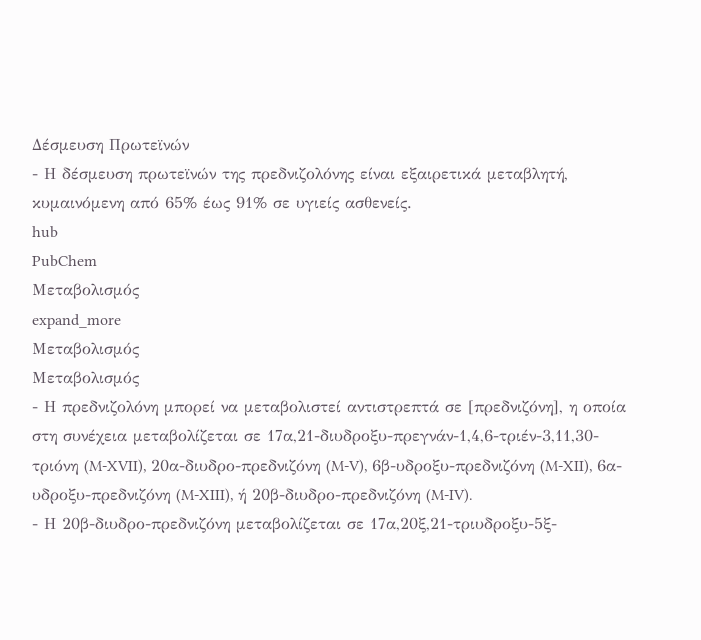Δέσμευση Πρωτεϊνών
- Η δέσμευση πρωτεϊνών της πρεδνιζολόνης είναι εξαιρετικά μεταβλητή, κυμαινόμενη από 65% έως 91% σε υγιείς ασθενείς.
hub
PubChem
Μεταβολισμός
expand_more
Μεταβολισμός
Μεταβολισμός
- Η πρεδνιζολόνη μπορεί να μεταβολιστεί αντιστρεπτά σε [πρεδνιζόνη], η οποία στη συνέχεια μεταβολίζεται σε 17α,21-διυδροξυ-πρεγνάν-1,4,6-τριέν-3,11,30-τριόνη (M-XVII), 20α-διυδρο-πρεδνιζόνη (M-V), 6β-υδροξυ-πρεδνιζόνη (M-XII), 6α-υδροξυ-πρεδνιζόνη (M-XIII), ή 20β-διυδρο-πρεδνιζόνη (M-IV).
- Η 20β-διυδρο-πρεδνιζόνη μεταβολίζεται σε 17α,20ξ,21-τριυδροξυ-5ξ-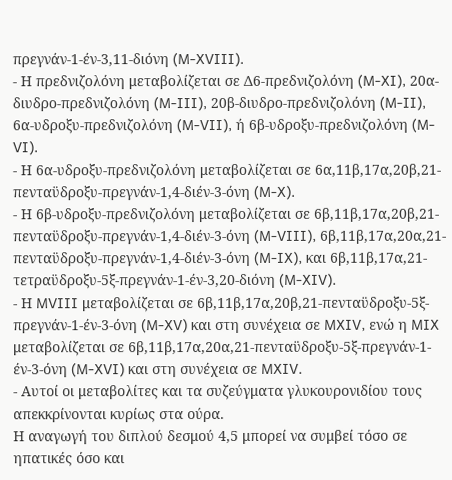πρεγνάν-1-έν-3,11-διόνη (M-XVIII).
- Η πρεδνιζολόνη μεταβολίζεται σε Δ6-πρεδνιζολόνη (M-XI), 20α-διυδρο-πρεδνιζολόνη (M-III), 20β-διυδρο-πρεδνιζολόνη (M-II), 6α-υδροξυ-πρεδνιζολόνη (M-VII), ή 6β-υδροξυ-πρεδνιζολόνη (M-VI).
- Η 6α-υδροξυ-πρεδνιζολόνη μεταβολίζεται σε 6α,11β,17α,20β,21-πενταϋδροξυ-πρεγνάν-1,4-διέν-3-όνη (M-X).
- Η 6β-υδροξυ-πρεδνιζολόνη μεταβολίζεται σε 6β,11β,17α,20β,21-πενταϋδροξυ-πρεγνάν-1,4-διέν-3-όνη (M-VIII), 6β,11β,17α,20α,21-πενταϋδροξυ-πρεγνάν-1,4-διέν-3-όνη (M-IX), και 6β,11β,17α,21-τετραϋδροξυ-5ξ-πρεγνάν-1-έν-3,20-διόνη (M-XIV).
- Η MVIII μεταβολίζεται σε 6β,11β,17α,20β,21-πενταϋδροξυ-5ξ-πρεγνάν-1-έν-3-όνη (M-XV) και στη συνέχεια σε MXIV, ενώ η MIX μεταβολίζεται σε 6β,11β,17α,20α,21-πενταϋδροξυ-5ξ-πρεγνάν-1-έν-3-όνη (M-XVI) και στη συνέχεια σε MXIV.
- Αυτοί οι μεταβολίτες και τα συζεύγματα γλυκουρονιδίου τους απεκκρίνονται κυρίως στα ούρα.
Η αναγωγή του διπλού δεσμού 4,5 μπορεί να συμβεί τόσο σε ηπατικές όσο και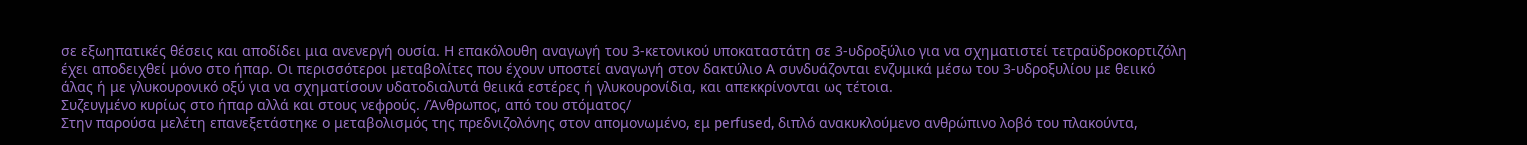σε εξωηπατικές θέσεις και αποδίδει μια ανενεργή ουσία. Η επακόλουθη αναγωγή του 3-κετονικού υποκαταστάτη σε 3-υδροξύλιο για να σχηματιστεί τετραϋδροκορτιζόλη έχει αποδειχθεί μόνο στο ήπαρ. Οι περισσότεροι μεταβολίτες που έχουν υποστεί αναγωγή στον δακτύλιο Α συνδυάζονται ενζυμικά μέσω του 3-υδροξυλίου με θειικό άλας ή με γλυκουρονικό οξύ για να σχηματίσουν υδατοδιαλυτά θειικά εστέρες ή γλυκουρονίδια, και απεκκρίνονται ως τέτοια.
Συζευγμένο κυρίως στο ήπαρ αλλά και στους νεφρούς. /Άνθρωπος, από του στόματος/
Στην παρούσα μελέτη επανεξετάστηκε ο μεταβολισμός της πρεδνιζολόνης στον απομονωμένο, εμ perfused, διπλό ανακυκλούμενο ανθρώπινο λοβό του πλακούντα,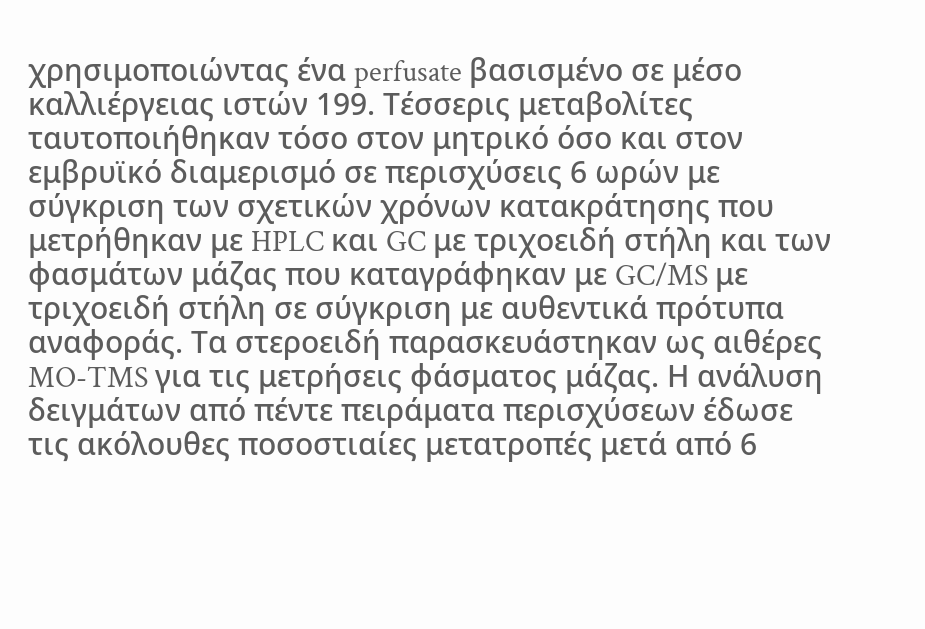χρησιμοποιώντας ένα perfusate βασισμένο σε μέσο καλλιέργειας ιστών 199. Τέσσερις μεταβολίτες ταυτοποιήθηκαν τόσο στον μητρικό όσο και στον εμβρυϊκό διαμερισμό σε περισχύσεις 6 ωρών με σύγκριση των σχετικών χρόνων κατακράτησης που μετρήθηκαν με HPLC και GC με τριχοειδή στήλη και των φασμάτων μάζας που καταγράφηκαν με GC/MS με τριχοειδή στήλη σε σύγκριση με αυθεντικά πρότυπα αναφοράς. Τα στεροειδή παρασκευάστηκαν ως αιθέρες MO-TMS για τις μετρήσεις φάσματος μάζας. Η ανάλυση δειγμάτων από πέντε πειράματα περισχύσεων έδωσε τις ακόλουθες ποσοστιαίες μετατροπές μετά από 6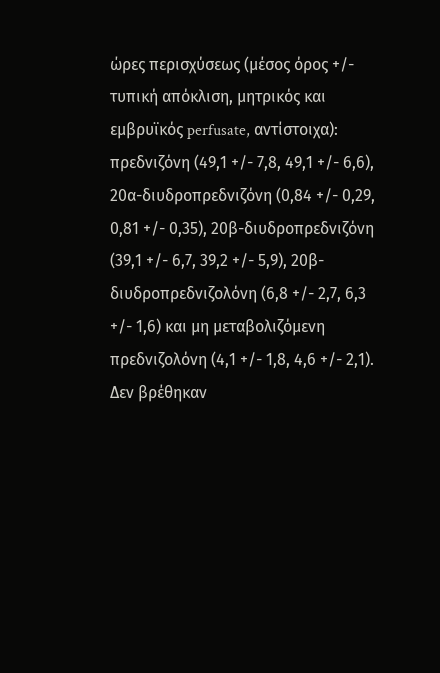ώρες περισχύσεως (μέσος όρος +/- τυπική απόκλιση, μητρικός και εμβρυϊκός perfusate, αντίστοιχα): πρεδνιζόνη (49,1 +/- 7,8, 49,1 +/- 6,6), 20α-διυδροπρεδνιζόνη (0,84 +/- 0,29, 0,81 +/- 0,35), 20β-διυδροπρεδνιζόνη (39,1 +/- 6,7, 39,2 +/- 5,9), 20β-διυδροπρεδνιζολόνη (6,8 +/- 2,7, 6,3 +/- 1,6) και μη μεταβολιζόμενη πρεδνιζολόνη (4,1 +/- 1,8, 4,6 +/- 2,1). Δεν βρέθηκαν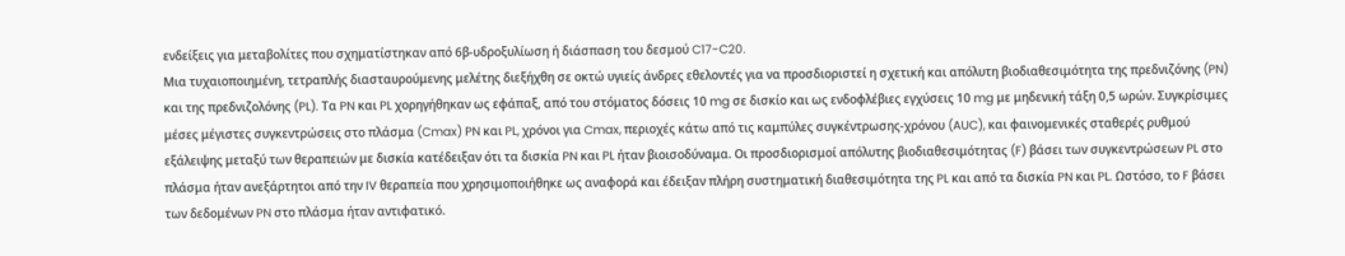ενδείξεις για μεταβολίτες που σχηματίστηκαν από 6β-υδροξυλίωση ή διάσπαση του δεσμού C17-C20.
Μια τυχαιοποιημένη, τετραπλής διασταυρούμενης μελέτης διεξήχθη σε οκτώ υγιείς άνδρες εθελοντές για να προσδιοριστεί η σχετική και απόλυτη βιοδιαθεσιμότητα της πρεδνιζόνης (PN) και της πρεδνιζολόνης (PL). Τα PN και PL χορηγήθηκαν ως εφάπαξ, από του στόματος δόσεις 10 mg σε δισκίο και ως ενδοφλέβιες εγχύσεις 10 mg με μηδενική τάξη 0,5 ωρών. Συγκρίσιμες μέσες μέγιστες συγκεντρώσεις στο πλάσμα (Cmax) PN και PL, χρόνοι για Cmax, περιοχές κάτω από τις καμπύλες συγκέντρωσης-χρόνου (AUC), και φαινομενικές σταθερές ρυθμού εξάλειψης μεταξύ των θεραπειών με δισκία κατέδειξαν ότι τα δισκία PN και PL ήταν βιοισοδύναμα. Οι προσδιορισμοί απόλυτης βιοδιαθεσιμότητας (F) βάσει των συγκεντρώσεων PL στο πλάσμα ήταν ανεξάρτητοι από την IV θεραπεία που χρησιμοποιήθηκε ως αναφορά και έδειξαν πλήρη συστηματική διαθεσιμότητα της PL και από τα δισκία PN και PL. Ωστόσο, το F βάσει των δεδομένων PN στο πλάσμα ήταν αντιφατικό.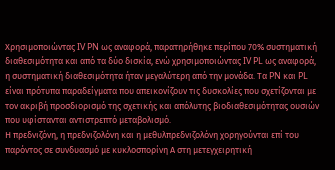Χρησιμοποιώντας IV PN ως αναφορά, παρατηρήθηκε περίπου 70% συστηματική διαθεσιμότητα και από τα δύο δισκία, ενώ χρησιμοποιώντας IV PL ως αναφορά, η συστηματική διαθεσιμότητα ήταν μεγαλύτερη από την μονάδα. Τα PN και PL είναι πρότυπα παραδείγματα που απεικονίζουν τις δυσκολίες που σχετίζονται με τον ακριβή προσδιορισμό της σχετικής και απόλυτης βιοδιαθεσιμότητας ουσιών που υφίστανται αντιστρεπτό μεταβολισμό.
Η πρεδνιζόνη, η πρεδνιζολόνη και η μεθυλπρεδνιζολόνη χορηγούνται επί του παρόντος σε συνδυασμό με κυκλοσπορίνη Α στη μετεγχειρητική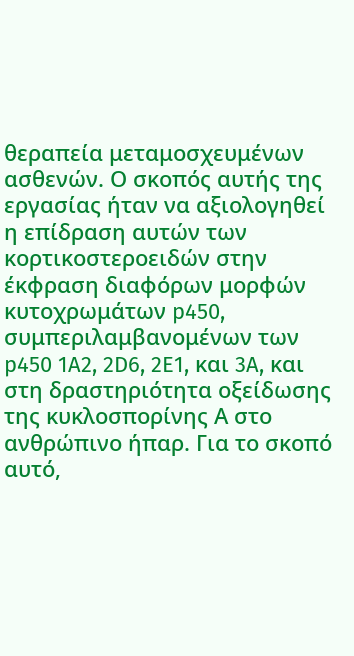θεραπεία μεταμοσχευμένων ασθενών. Ο σκοπός αυτής της εργασίας ήταν να αξιολογηθεί η επίδραση αυτών των κορτικοστεροειδών στην έκφραση διαφόρων μορφών κυτοχρωμάτων p450, συμπεριλαμβανομένων των p450 1A2, 2D6, 2E1, και 3A, και στη δραστηριότητα οξείδωσης της κυκλοσπορίνης Α στο ανθρώπινο ήπαρ. Για το σκοπό αυτό,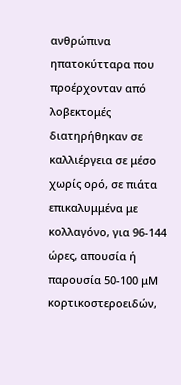ανθρώπινα ηπατοκύτταρα που προέρχονταν από λοβεκτομές διατηρήθηκαν σε καλλιέργεια σε μέσο χωρίς ορό, σε πιάτα επικαλυμμένα με κολλαγόνο, για 96-144 ώρες, απουσία ή παρουσία 50-100 μM κορτικοστεροειδών,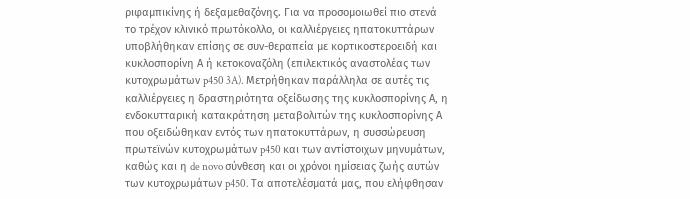ριφαμπικίνης ή δεξαμεθαζόνης. Για να προσομοιωθεί πιο στενά το τρέχον κλινικό πρωτόκολλο, οι καλλιέργειες ηπατοκυττάρων υποβλήθηκαν επίσης σε συν-θεραπεία με κορτικοστεροειδή και κυκλοσπορίνη Α ή κετοκοναζόλη (επιλεκτικός αναστολέας των κυτοχρωμάτων p450 3A). Μετρήθηκαν παράλληλα σε αυτές τις καλλιέργειες η δραστηριότητα οξείδωσης της κυκλοσπορίνης Α, η ενδοκυτταρική κατακράτηση μεταβολιτών της κυκλοσπορίνης Α που οξειδώθηκαν εντός των ηπατοκυττάρων, η συσσώρευση πρωτεϊνών κυτοχρωμάτων p450 και των αντίστοιχων μηνυμάτων, καθώς και η de novo σύνθεση και οι χρόνοι ημίσειας ζωής αυτών των κυτοχρωμάτων p450. Τα αποτελέσματά μας, που ελήφθησαν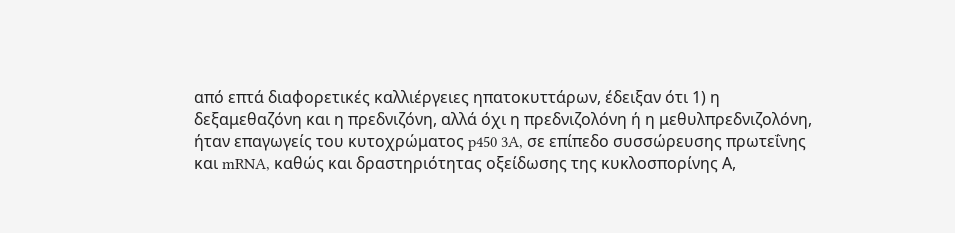από επτά διαφορετικές καλλιέργειες ηπατοκυττάρων, έδειξαν ότι 1) η δεξαμεθαζόνη και η πρεδνιζόνη, αλλά όχι η πρεδνιζολόνη ή η μεθυλπρεδνιζολόνη, ήταν επαγωγείς του κυτοχρώματος p450 3A, σε επίπεδο συσσώρευσης πρωτεΐνης και mRNA, καθώς και δραστηριότητας οξείδωσης της κυκλοσπορίνης Α,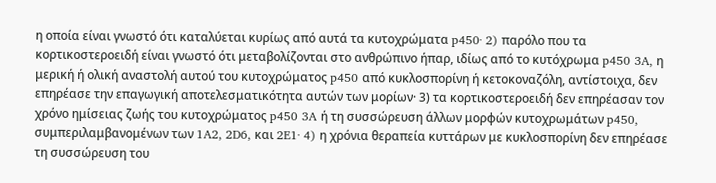η οποία είναι γνωστό ότι καταλύεται κυρίως από αυτά τα κυτοχρώματα p450· 2) παρόλο που τα κορτικοστεροειδή είναι γνωστό ότι μεταβολίζονται στο ανθρώπινο ήπαρ, ιδίως από το κυτόχρωμα p450 3A, η μερική ή ολική αναστολή αυτού του κυτοχρώματος p450 από κυκλοσπορίνη ή κετοκοναζόλη, αντίστοιχα, δεν επηρέασε την επαγωγική αποτελεσματικότητα αυτών των μορίων· 3) τα κορτικοστεροειδή δεν επηρέασαν τον χρόνο ημίσειας ζωής του κυτοχρώματος p450 3A ή τη συσσώρευση άλλων μορφών κυτοχρωμάτων p450, συμπεριλαμβανομένων των 1A2, 2D6, και 2E1· 4) η χρόνια θεραπεία κυττάρων με κυκλοσπορίνη δεν επηρέασε τη συσσώρευση του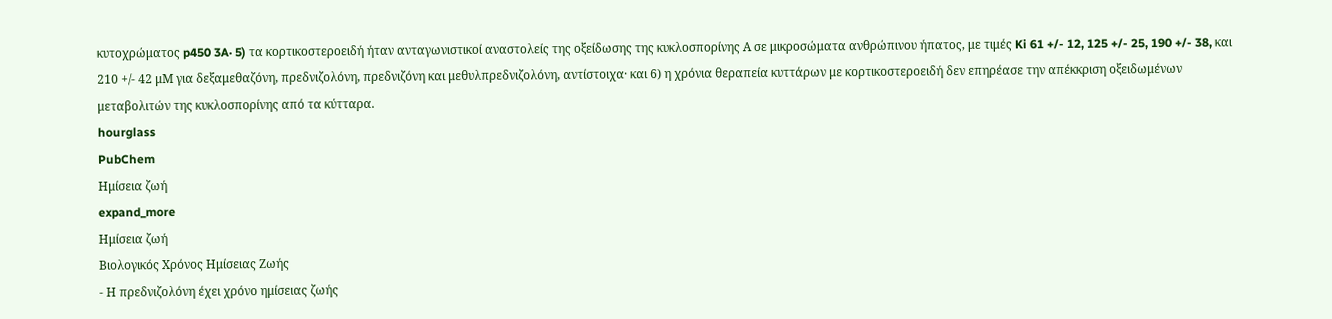κυτοχρώματος p450 3A· 5) τα κορτικοστεροειδή ήταν ανταγωνιστικοί αναστολείς της οξείδωσης της κυκλοσπορίνης Α σε μικροσώματα ανθρώπινου ήπατος, με τιμές Ki 61 +/- 12, 125 +/- 25, 190 +/- 38, και 210 +/- 42 μM για δεξαμεθαζόνη, πρεδνιζολόνη, πρεδνιζόνη και μεθυλπρεδνιζολόνη, αντίστοιχα· και 6) η χρόνια θεραπεία κυττάρων με κορτικοστεροειδή δεν επηρέασε την απέκκριση οξειδωμένων μεταβολιτών της κυκλοσπορίνης από τα κύτταρα.
hourglass
PubChem
Ημίσεια ζωή
expand_more
Ημίσεια ζωή
Βιολογικός Χρόνος Ημίσειας Ζωής
- Η πρεδνιζολόνη έχει χρόνο ημίσειας ζωής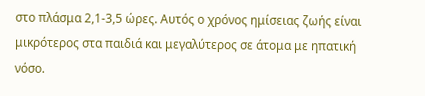στο πλάσμα 2,1-3,5 ώρες. Αυτός ο χρόνος ημίσειας ζωής είναι μικρότερος στα παιδιά και μεγαλύτερος σε άτομα με ηπατική νόσο.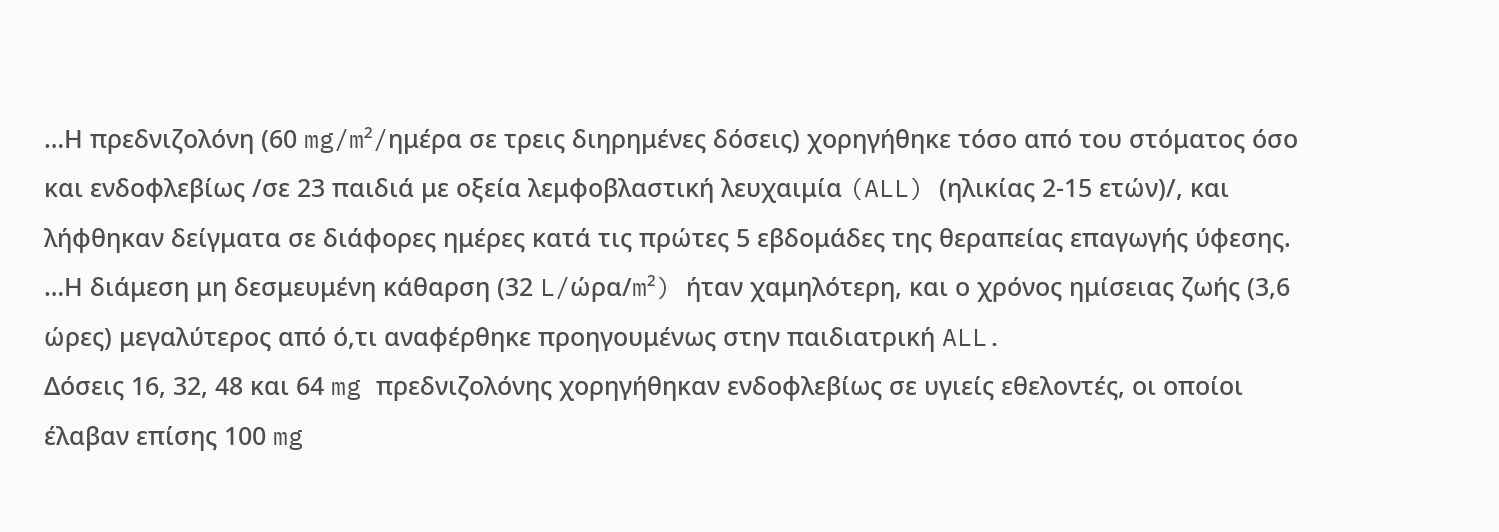…Η πρεδνιζολόνη (60 mg/m²/ημέρα σε τρεις διηρημένες δόσεις) χορηγήθηκε τόσο από του στόματος όσο και ενδοφλεβίως /σε 23 παιδιά με οξεία λεμφοβλαστική λευχαιμία (ALL) (ηλικίας 2-15 ετών)/, και λήφθηκαν δείγματα σε διάφορες ημέρες κατά τις πρώτες 5 εβδομάδες της θεραπείας επαγωγής ύφεσης. …Η διάμεση μη δεσμευμένη κάθαρση (32 L/ώρα/m²) ήταν χαμηλότερη, και ο χρόνος ημίσειας ζωής (3,6 ώρες) μεγαλύτερος από ό,τι αναφέρθηκε προηγουμένως στην παιδιατρική ALL.
Δόσεις 16, 32, 48 και 64 mg πρεδνιζολόνης χορηγήθηκαν ενδοφλεβίως σε υγιείς εθελοντές, οι οποίοι έλαβαν επίσης 100 mg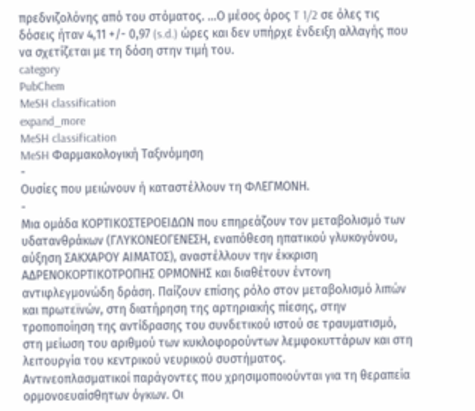πρεδνιζολόνης από του στόματος. …Ο μέσος όρος T 1/2 σε όλες τις δόσεις ήταν 4,11 +/- 0,97 (s.d.) ώρες και δεν υπήρχε ένδειξη αλλαγής που να σχετίζεται με τη δόση στην τιμή του.
category
PubChem
MeSH classification
expand_more
MeSH classification
MeSH Φαρμακολογική Ταξινόμηση
-
Ουσίες που μειώνουν ή καταστέλλουν τη ΦΛΕΓΜΟΝΗ.
-
Μια ομάδα ΚΟΡΤΙΚΟΣΤΕΡΟΕΙΔΩΝ που επηρεάζουν τον μεταβολισμό των υδατανθράκων (ΓΛΥΚΟΝΕΟΓΕΝΕΣΗ, εναπόθεση ηπατικού γλυκογόνου, αύξηση ΣΑΚΧΑΡΟΥ ΑΙΜΑΤΟΣ), αναστέλλουν την έκκριση ΑΔΡΕΝΟΚΟΡΤΙΚΟΤΡΟΠΗΣ ΟΡΜΟΝΗΣ και διαθέτουν έντονη αντιφλεγμονώδη δράση. Παίζουν επίσης ρόλο στον μεταβολισμό λιπών και πρωτεϊνών, στη διατήρηση της αρτηριακής πίεσης, στην τροποποίηση της αντίδρασης του συνδετικού ιστού σε τραυματισμό, στη μείωση του αριθμού των κυκλοφορούντων λεμφοκυττάρων και στη λειτουργία του κεντρικού νευρικού συστήματος.
Αντινεοπλασματικοί παράγοντες που χρησιμοποιούνται για τη θεραπεία ορμονοευαίσθητων όγκων. Οι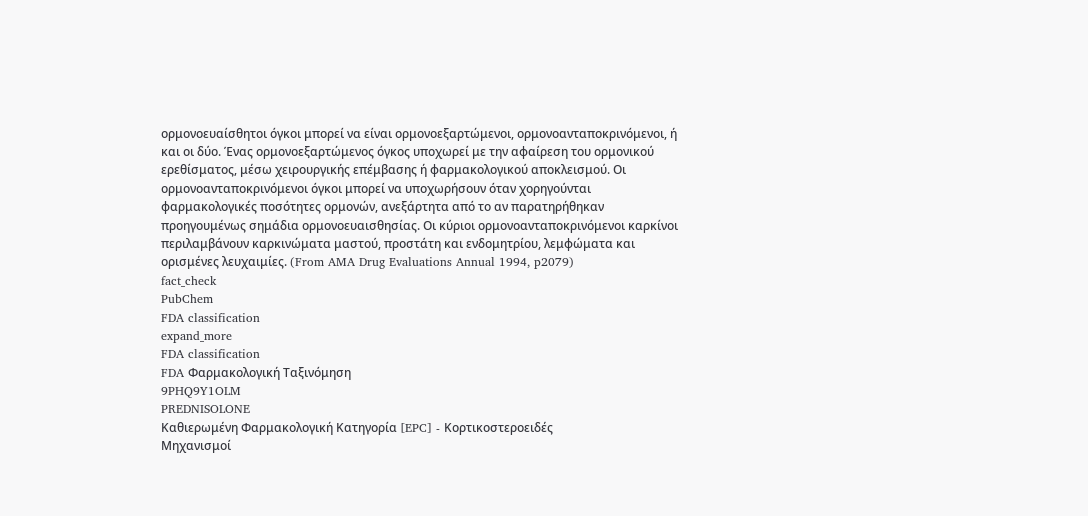ορμονοευαίσθητοι όγκοι μπορεί να είναι ορμονοεξαρτώμενοι, ορμονοανταποκρινόμενοι, ή και οι δύο. Ένας ορμονοεξαρτώμενος όγκος υποχωρεί με την αφαίρεση του ορμονικού ερεθίσματος, μέσω χειρουργικής επέμβασης ή φαρμακολογικού αποκλεισμού. Οι ορμονοανταποκρινόμενοι όγκοι μπορεί να υποχωρήσουν όταν χορηγούνται φαρμακολογικές ποσότητες ορμονών, ανεξάρτητα από το αν παρατηρήθηκαν προηγουμένως σημάδια ορμονοευαισθησίας. Οι κύριοι ορμονοανταποκρινόμενοι καρκίνοι περιλαμβάνουν καρκινώματα μαστού, προστάτη και ενδομητρίου, λεμφώματα και ορισμένες λευχαιμίες. (From AMA Drug Evaluations Annual 1994, p2079)
fact_check
PubChem
FDA classification
expand_more
FDA classification
FDA Φαρμακολογική Ταξινόμηση
9PHQ9Y1OLM
PREDNISOLONE
Καθιερωμένη Φαρμακολογική Κατηγορία [EPC] - Κορτικοστεροειδές
Μηχανισμοί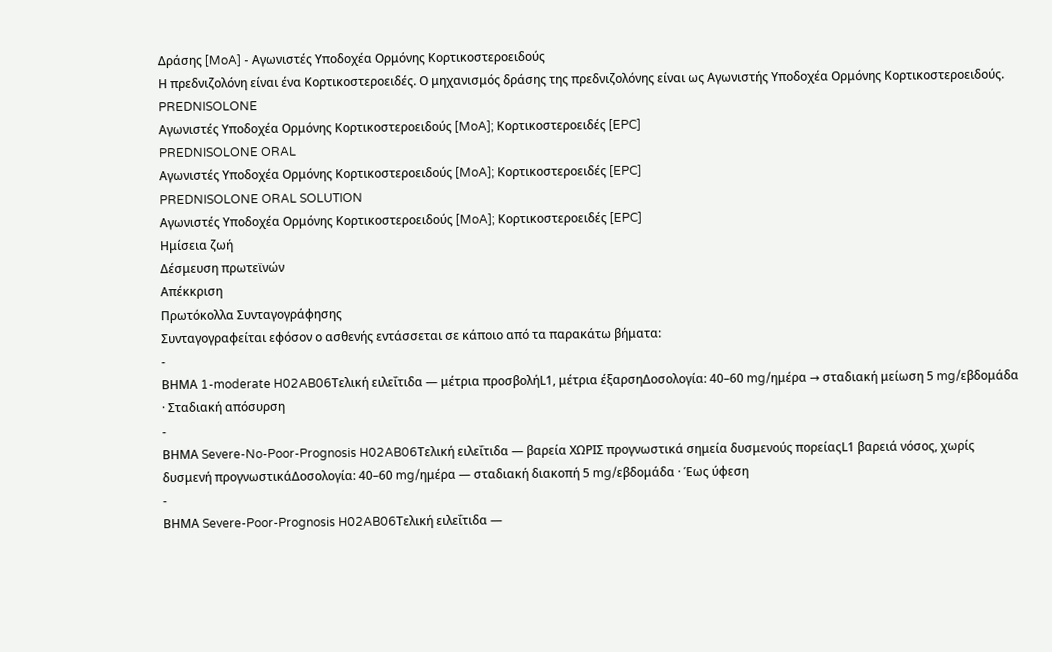Δράσης [MoA] - Αγωνιστές Υποδοχέα Ορμόνης Κορτικοστεροειδούς
Η πρεδνιζολόνη είναι ένα Κορτικοστεροειδές. Ο μηχανισμός δράσης της πρεδνιζολόνης είναι ως Αγωνιστής Υποδοχέα Ορμόνης Κορτικοστεροειδούς.
PREDNISOLONE
Αγωνιστές Υποδοχέα Ορμόνης Κορτικοστεροειδούς [MoA]; Κορτικοστεροειδές [EPC]
PREDNISOLONE ORAL
Αγωνιστές Υποδοχέα Ορμόνης Κορτικοστεροειδούς [MoA]; Κορτικοστεροειδές [EPC]
PREDNISOLONE ORAL SOLUTION
Αγωνιστές Υποδοχέα Ορμόνης Κορτικοστεροειδούς [MoA]; Κορτικοστεροειδές [EPC]
Ημίσεια ζωή
Δέσμευση πρωτεϊνών
Απέκκριση
Πρωτόκολλα Συνταγογράφησης
Συνταγογραφείται εφόσον ο ασθενής εντάσσεται σε κάποιο από τα παρακάτω βήματα:
-
ΒΗΜΑ 1-moderate H02AB06Τελική ειλεΐτιδα — μέτρια προσβολήL1, μέτρια έξαρσηΔοσολογία: 40–60 mg/ημέρα → σταδιακή μείωση 5 mg/εβδομάδα · Σταδιακή απόσυρση
-
ΒΗΜΑ Severe-No-Poor-Prognosis H02AB06Τελική ειλεΐτιδα — βαρεία ΧΩΡΙΣ προγνωστικά σημεία δυσμενούς πορείαςL1 βαρειά νόσος, χωρίς δυσμενή προγνωστικάΔοσολογία: 40–60 mg/ημέρα — σταδιακή διακοπή 5 mg/εβδομάδα · Έως ύφεση
-
ΒΗΜΑ Severe-Poor-Prognosis H02AB06Τελική ειλεΐτιδα —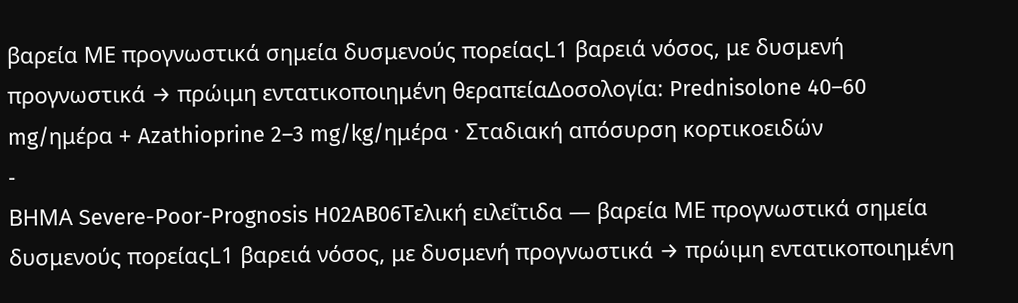βαρεία ΜΕ προγνωστικά σημεία δυσμενούς πορείαςL1 βαρειά νόσος, με δυσμενή προγνωστικά → πρώιμη εντατικοποιημένη θεραπείαΔοσολογία: Prednisolone 40–60 mg/ημέρα + Azathioprine 2–3 mg/kg/ημέρα · Σταδιακή απόσυρση κορτικοειδών
-
ΒΗΜΑ Severe-Poor-Prognosis H02AB06Τελική ειλεΐτιδα — βαρεία ΜΕ προγνωστικά σημεία δυσμενούς πορείαςL1 βαρειά νόσος, με δυσμενή προγνωστικά → πρώιμη εντατικοποιημένη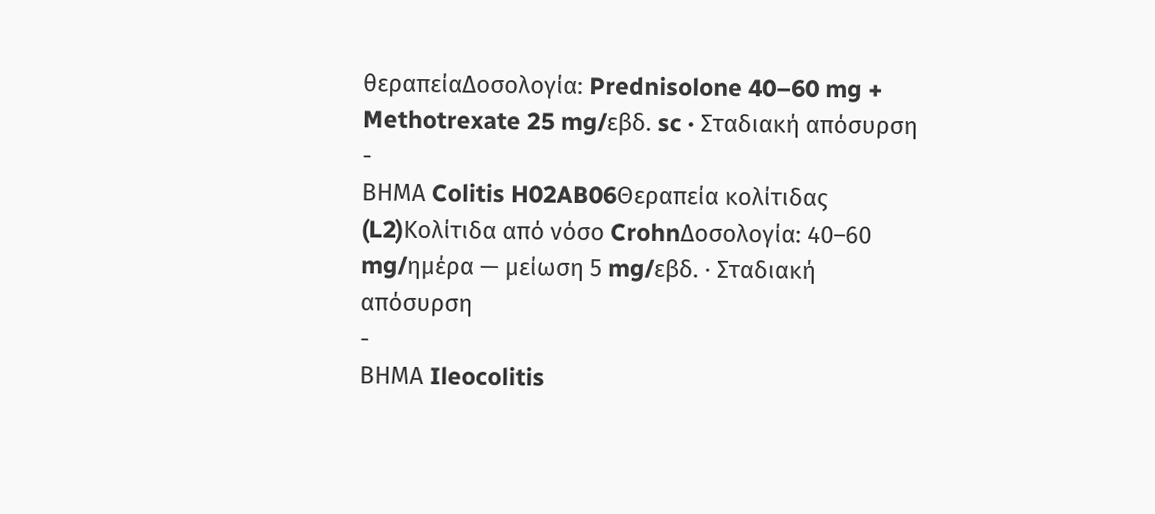θεραπείαΔοσολογία: Prednisolone 40–60 mg + Methotrexate 25 mg/εβδ. sc · Σταδιακή απόσυρση
-
ΒΗΜΑ Colitis H02AB06Θεραπεία κολίτιδας (L2)Κολίτιδα από νόσο CrohnΔοσολογία: 40–60 mg/ημέρα — μείωση 5 mg/εβδ. · Σταδιακή απόσυρση
-
ΒΗΜΑ Ileocolitis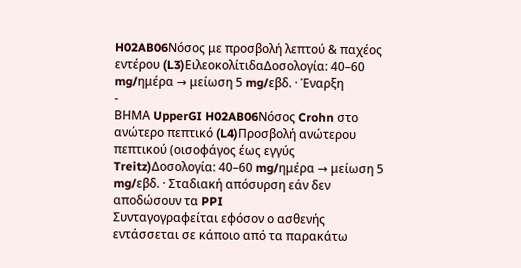H02AB06Νόσος με προσβολή λεπτού & παχέος εντέρου (L3)ΕιλεοκολίτιδαΔοσολογία: 40–60 mg/ημέρα → μείωση 5 mg/εβδ. · Έναρξη
-
ΒΗΜΑ UpperGI H02AB06Νόσος Crohn στο ανώτερο πεπτικό (L4)Προσβολή ανώτερου πεπτικού (οισοφάγος έως εγγύς Treitz)Δοσολογία: 40–60 mg/ημέρα → μείωση 5 mg/εβδ. · Σταδιακή απόσυρση εάν δεν αποδώσουν τα PPI
Συνταγογραφείται εφόσον ο ασθενής εντάσσεται σε κάποιο από τα παρακάτω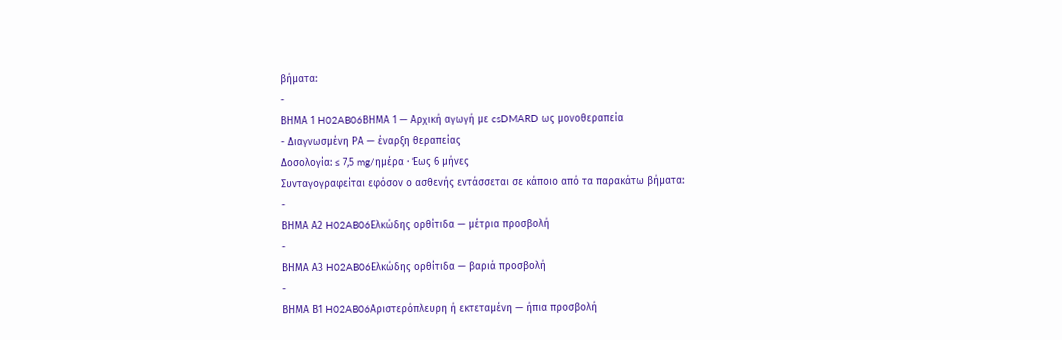βήματα:
-
ΒΗΜΑ 1 H02AB06ΒΗΜΑ 1 — Αρχική αγωγή με csDMARD ως μονοθεραπεία
- Διαγνωσμένη ΡΑ — έναρξη θεραπείας
Δοσολογία: ≤ 7,5 mg/ημέρα · Έως 6 μήνες
Συνταγογραφείται εφόσον ο ασθενής εντάσσεται σε κάποιο από τα παρακάτω βήματα:
-
ΒΗΜΑ Α2 H02AB06Ελκώδης ορθίτιδα — μέτρια προσβολή
-
ΒΗΜΑ Α3 H02AB06Ελκώδης ορθίτιδα — βαριά προσβολή
-
ΒΗΜΑ Β1 H02AB06Αριστερόπλευρη ή εκτεταμένη — ήπια προσβολή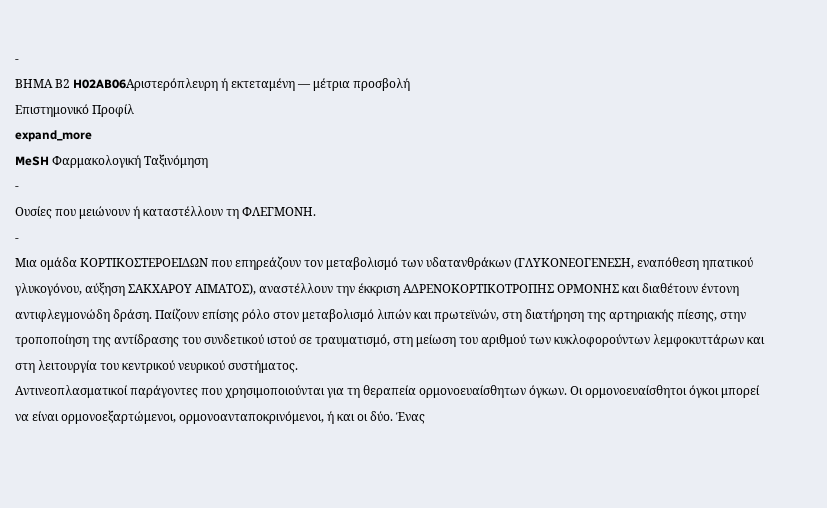-
ΒΗΜΑ Β2 H02AB06Αριστερόπλευρη ή εκτεταμένη — μέτρια προσβολή
Επιστημονικό Προφίλ
expand_more
MeSH Φαρμακολογική Ταξινόμηση
-
Ουσίες που μειώνουν ή καταστέλλουν τη ΦΛΕΓΜΟΝΗ.
-
Μια ομάδα ΚΟΡΤΙΚΟΣΤΕΡΟΕΙΔΩΝ που επηρεάζουν τον μεταβολισμό των υδατανθράκων (ΓΛΥΚΟΝΕΟΓΕΝΕΣΗ, εναπόθεση ηπατικού γλυκογόνου, αύξηση ΣΑΚΧΑΡΟΥ ΑΙΜΑΤΟΣ), αναστέλλουν την έκκριση ΑΔΡΕΝΟΚΟΡΤΙΚΟΤΡΟΠΗΣ ΟΡΜΟΝΗΣ και διαθέτουν έντονη αντιφλεγμονώδη δράση. Παίζουν επίσης ρόλο στον μεταβολισμό λιπών και πρωτεϊνών, στη διατήρηση της αρτηριακής πίεσης, στην τροποποίηση της αντίδρασης του συνδετικού ιστού σε τραυματισμό, στη μείωση του αριθμού των κυκλοφορούντων λεμφοκυττάρων και στη λειτουργία του κεντρικού νευρικού συστήματος.
Αντινεοπλασματικοί παράγοντες που χρησιμοποιούνται για τη θεραπεία ορμονοευαίσθητων όγκων. Οι ορμονοευαίσθητοι όγκοι μπορεί να είναι ορμονοεξαρτώμενοι, ορμονοανταποκρινόμενοι, ή και οι δύο. Ένας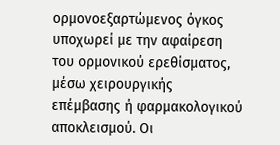ορμονοεξαρτώμενος όγκος υποχωρεί με την αφαίρεση του ορμονικού ερεθίσματος, μέσω χειρουργικής επέμβασης ή φαρμακολογικού αποκλεισμού. Οι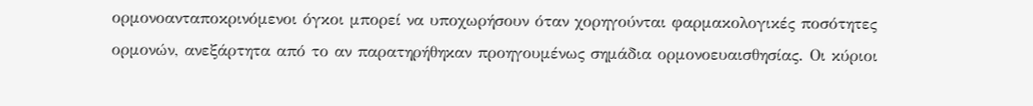ορμονοανταποκρινόμενοι όγκοι μπορεί να υποχωρήσουν όταν χορηγούνται φαρμακολογικές ποσότητες ορμονών, ανεξάρτητα από το αν παρατηρήθηκαν προηγουμένως σημάδια ορμονοευαισθησίας. Οι κύριοι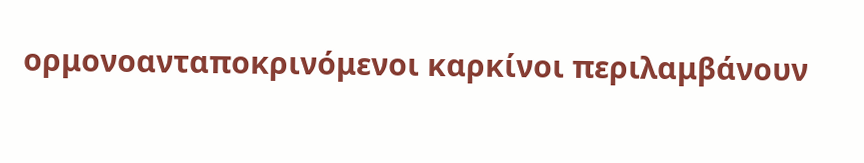ορμονοανταποκρινόμενοι καρκίνοι περιλαμβάνουν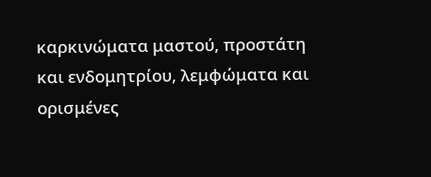καρκινώματα μαστού, προστάτη και ενδομητρίου, λεμφώματα και ορισμένες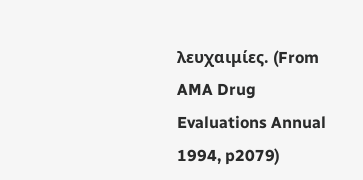λευχαιμίες. (From AMA Drug Evaluations Annual 1994, p2079)